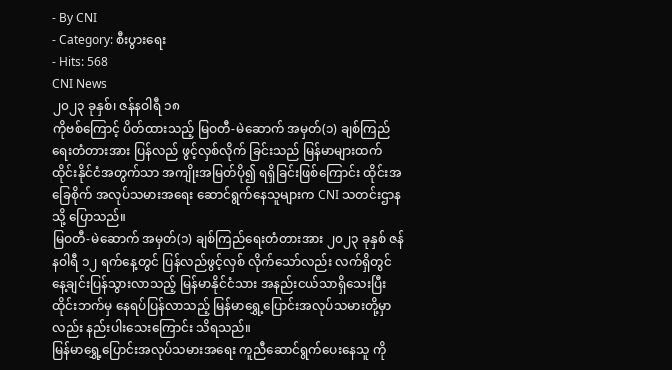- By CNI
- Category: စီးပွားရေး
- Hits: 568
CNI News
၂၀၂၃ ခုနှစ်၊ ဇန်နဝါရီ ၁၈
ကိုဗစ်ကြောင့် ပိတ်ထားသည့် မြဝတီ-မဲဆောက် အမှတ်(၁) ချစ်ကြည်ရေးတံတားအား ပြန်လည် ဖွင့်လှစ်လိုက် ခြင်းသည် မြန်မာများထက် ထိုင်းနိုင်ငံအတွက်သာ အကျိုးအမြတ်ပို၍ ရရှိခြင်းဖြစ်ကြောင်း ထိုင်းအခြေစိုက် အလုပ်သမားအရေး ဆောင်ရွက်နေသူများက CNI သတင်းဌာနသို့ ပြောသည်။
မြဝတီ-မဲဆောက် အမှတ်(၁) ချစ်ကြည်ရေးတံတားအား ၂၀၂၃ ခုနှစ် ဇန်နဝါရီ ၁၂ ရက်နေ့တွင် ပြန်လည်ဖွင့်လှစ် လိုက်သော်လည်း လက်ရှိတွင် နေ့ချင်းပြန်သွားလာသည့် မြန်မာနိုင်ငံသား အနည်းငယ်သာရှိသေးပြီး ထိုင်းဘက်မှ နေရပ်ပြန်လာသည့် မြန်မာရွှေ့ပြောင်းအလုပ်သမားတို့မှာလည်း နည်းပါးသေးကြောင်း သိရသည်။
မြန်မာရွှေ့ပြောင်းအလုပ်သမားအရေး ကူညီဆောင်ရွက်ပေးနေသူ ကို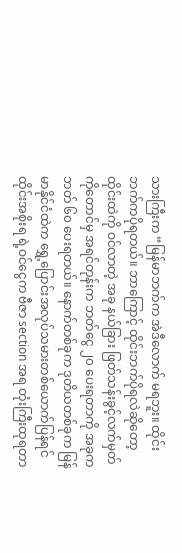သားကြီးက “မြန်မာဘက်က အဲဒီလောက် မရဘူး။ ထိုင်းဘက်ကပိုရတယ်။ ဘာကြောင့် ထိုင်းဘက်ပိုရလဲဆိုတော့ ထိုင်းထဲကို ဝင်လာတဲ့ အခု နယ်ခြား ဖြတ်သန်းခွင့်လက်မှတ်ကိုတောင်မှ အရင်တုန်းက ဘတ်ငွေ ၂၀ ပေးရတာကို အခုက ဘတ် ၆၀ ပေးရတယ်။ နောက်တစ်ခုက ဒုတိယတစ်ခုက မြန်မာနိုင်ငံထဲက ရွှေ့ပြောင်းအလုပ်သမားတစ်ယောက်ပြန်ရင် ထိုင်းအစိုးရ ရဲ့ဝင်ငွေက ဗီဇာ section အရ တုံးကြီးထုရတာ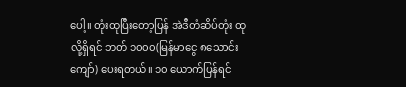ပေါ့။ တုံးထုပြီးတော့ပြန် အဲဒီတံဆိပ်တုံး ထုလို့ရှိရင် ဘတ် ၁၀၀၀(မြန်မာငွေ ၈သောင်းကျော်) ပေးရတယ်။ ၁၀ ယောက်ပြန်ရင်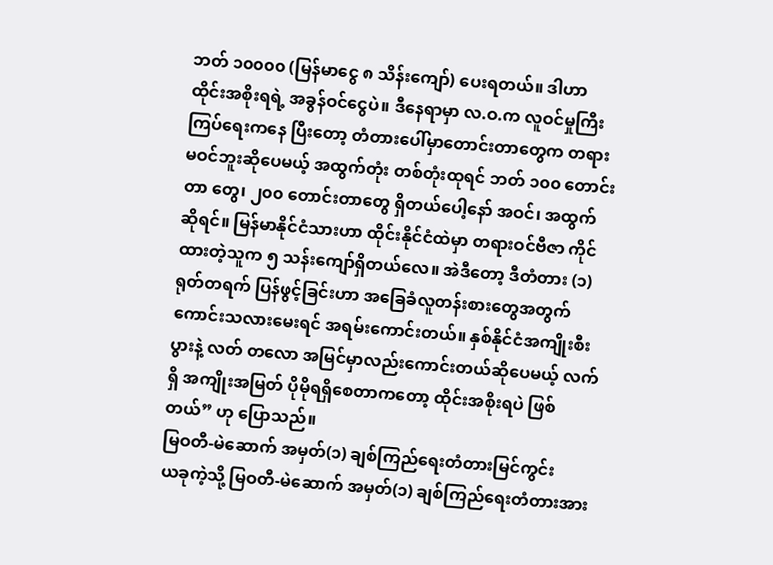ဘတ် ၁၀၀၀၀ (မြန်မာငွေ ၈ သိန်းကျော်) ပေးရတယ်။ ဒါဟာ ထိုင်းအစိုးရရဲ့ အခွန်ဝင်ငွေပဲ။ ဒီနေရာမှာ လ.ဝ.က လူဝင်မှုကြီးကြပ်ရေးကနေ ပြီးတော့ တံတားပေါ်မှာတောင်းတာတွေက တရားမဝင်ဘူးဆိုပေမယ့် အထွက်တုံး တစ်တုံးထုရင် ဘတ် ၁၀၀ တောင်းတာ တွေ၊ ၂၀၀ တောင်းတာတွေ ရှိတယ်ပေါ့နော် အဝင်၊ အထွက်ဆိုရင်။ မြန်မာနိုင်ငံသားဟာ ထိုင်းနိုင်ငံထဲမှာ တရားဝင်ဗီဇာ ကိုင်ထားတဲ့သူက ၅ သန်းကျော်ရှိတယ်လေ။ အဲဒီတော့ ဒီတံတား (၁) ရုတ်တရက် ပြန်ဖွင့်ခြင်းဟာ အခြေခံလူတန်းစားတွေအတွက် ကောင်းသလားမေးရင် အရမ်းကောင်းတယ်။ နှစ်နိုင်ငံအကျိုးစီးပွားနဲ့ လတ် တလော အမြင်မှာလည်းကောင်းတယ်ဆိုပေမယ့် လက်ရှိ အကျိုးအမြတ် ပိုမိုရရှိစေတာကတော့ ထိုင်းအစိုးရပဲ ဖြစ်တယ်” ဟု ပြောသည်။
မြဝတီ-မဲဆောက် အမှတ်(၁) ချစ်ကြည်ရေးတံတားမြင်ကွင်း
ယခုကဲ့သို့ မြဝတီ-မဲဆောက် အမှတ်(၁) ချစ်ကြည်ရေးတံတားအား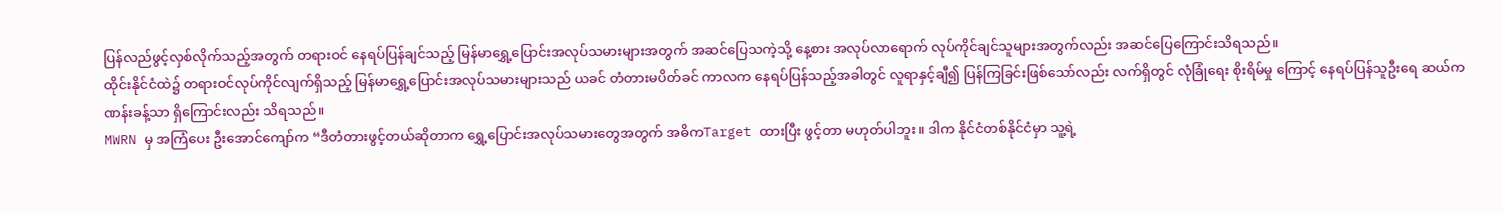ပြန်လည်ဖွင့်လှစ်လိုက်သည့်အတွက် တရားဝင် နေရပ်ပြန်ချင်သည့် မြန်မာရွှေ့ပြောင်းအလုပ်သမားများအတွက် အဆင်ပြေသကဲ့သို့ နေ့စား အလုပ်လာရောက် လုပ်ကိုင်ချင်သူများအတွက်လည်း အဆင်ပြေကြောင်းသိရသည်။
ထိုင်းနိုင်ငံထဲ၌ တရားဝင်လုပ်ကိုင်လျက်ရှိသည့် မြန်မာရွှေ့ပြောင်းအလုပ်သမားများသည် ယခင် တံတားမပိတ်ခင် ကာလက နေရပ်ပြန်သည့်အခါတွင် လူရာနှင့်ချီ၍ ပြန်ကြခြင်းဖြစ်သော်လည်း လက်ရှိတွင် လုံခြုံရေး စိုးရိမ်မှု ကြောင့် နေရပ်ပြန်သူဦးရေ ဆယ်ကဏန်းခန့်သာ ရှိကြောင်းလည်း သိရသည်။
MWRN မှ အကြံပေး ဦးအောင်ကျော်က “ဒီတံတားဖွင့်တယ်ဆိုတာက ရွှေ့ပြောင်းအလုပ်သမားတွေအတွက် အဓိကTarget ထားပြီး ဖွင့်တာ မဟုတ်ပါဘူး။ ဒါက နိုင်ငံတစ်နိုင်ငံမှာ သူ့ရဲ့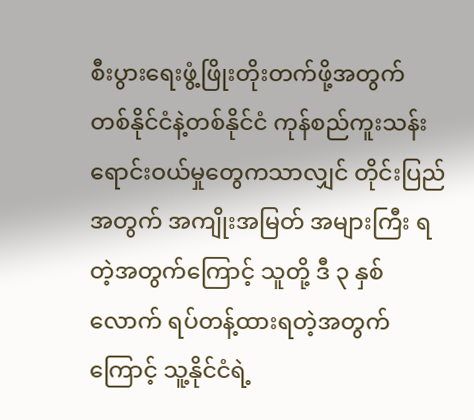စီးပွားရေးဖွံ့ဖြိုးတိုးတက်ဖို့အတွက် တစ်နိုင်ငံနဲ့တစ်နိုင်ငံ ကုန်စည်ကူးသန်းရောင်းဝယ်မှုတွေကသာလျှင် တိုင်းပြည်အတွက် အကျိုးအမြတ် အများကြီး ရတဲ့အတွက်ကြောင့် သူတို့ ဒီ ၃ နှစ်လောက် ရပ်တန့်ထားရတဲ့အတွက်ကြောင့် သူ့နိုင်ငံရဲ့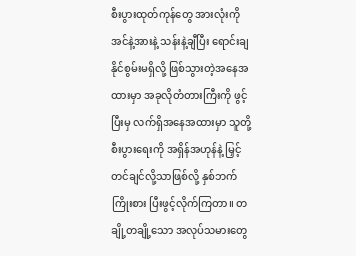စီးပွားထုတ်ကုန်တွေ အားလုံးကို အင်နဲ့အားနဲ့ သန်းနဲ့ချီပြီး ရောင်းချနိုင်စွမ်းမရှိလို့ ဖြစ်သွားတဲ့အနေအထားမှာ အခုလိုတံတားကြီးကို ဖွင့်ပြီးမှ လက်ရှိအနေအထားမှာ သူတို့ စီးပွားရေးကို အရှိန်အဟုန်နဲ့ မြှင့်တင်ချင်လို့သာဖြစ်လို့ နှစ်ဘက် ကြိုးစား ပြီးဖွင့်လိုက်ကြတာ။ တချို့တချို့သော အလုပ်သမားတွေ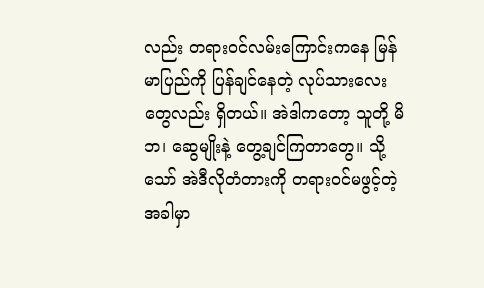လည်း တရားဝင်လမ်းကြောင်းကနေ မြန်မာပြည်ကို ပြန်ချင်နေတဲ့ လုပ်သားလေးတွေလည်း ရှိတယ်။ အဲဒါကတော့ သူတို့ မိဘ၊ ဆွေမျိုးနဲ့ တွေ့ချင်ကြတာတွေ။ သို့သော် အဲဒီလိုတံတားကို တရားဝင်မဖွင့်တဲ့အခါမှာ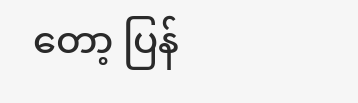တော့ ပြန်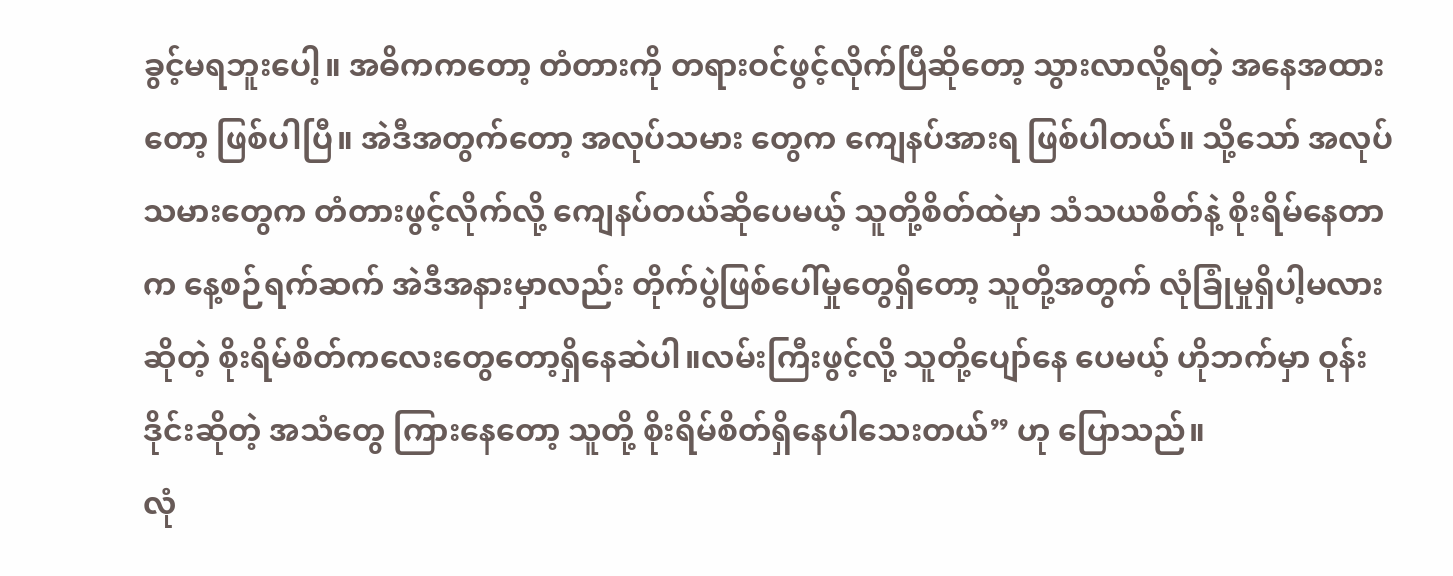ခွင့်မရဘူးပေါ့။ အဓိကကတော့ တံတားကို တရားဝင်ဖွင့်လိုက်ပြီဆိုတော့ သွားလာလို့ရတဲ့ အနေအထားတော့ ဖြစ်ပါပြီ။ အဲဒီအတွက်တော့ အလုပ်သမား တွေက ကျေနပ်အားရ ဖြစ်ပါတယ်။ သို့သော် အလုပ်သမားတွေက တံတားဖွင့်လိုက်လို့ ကျေနပ်တယ်ဆိုပေမယ့် သူတို့စိတ်ထဲမှာ သံသယစိတ်နဲ့ စိုးရိမ်နေတာက နေ့စဉ်ရက်ဆက် အဲဒီအနားမှာလည်း တိုက်ပွဲဖြစ်ပေါ်မှုတွေရှိတော့ သူတို့အတွက် လုံခြုံမှုရှိပါ့မလားဆိုတဲ့ စိုးရိမ်စိတ်ကလေးတွေတော့ရှိနေဆဲပါ။လမ်းကြီးဖွင့်လို့ သူတို့ပျော်နေ ပေမယ့် ဟိုဘက်မှာ ဝုန်းဒိုင်းဆိုတဲ့ အသံတွေ ကြားနေတော့ သူတို့ စိုးရိမ်စိတ်ရှိနေပါသေးတယ်” ဟု ပြောသည်။
လုံ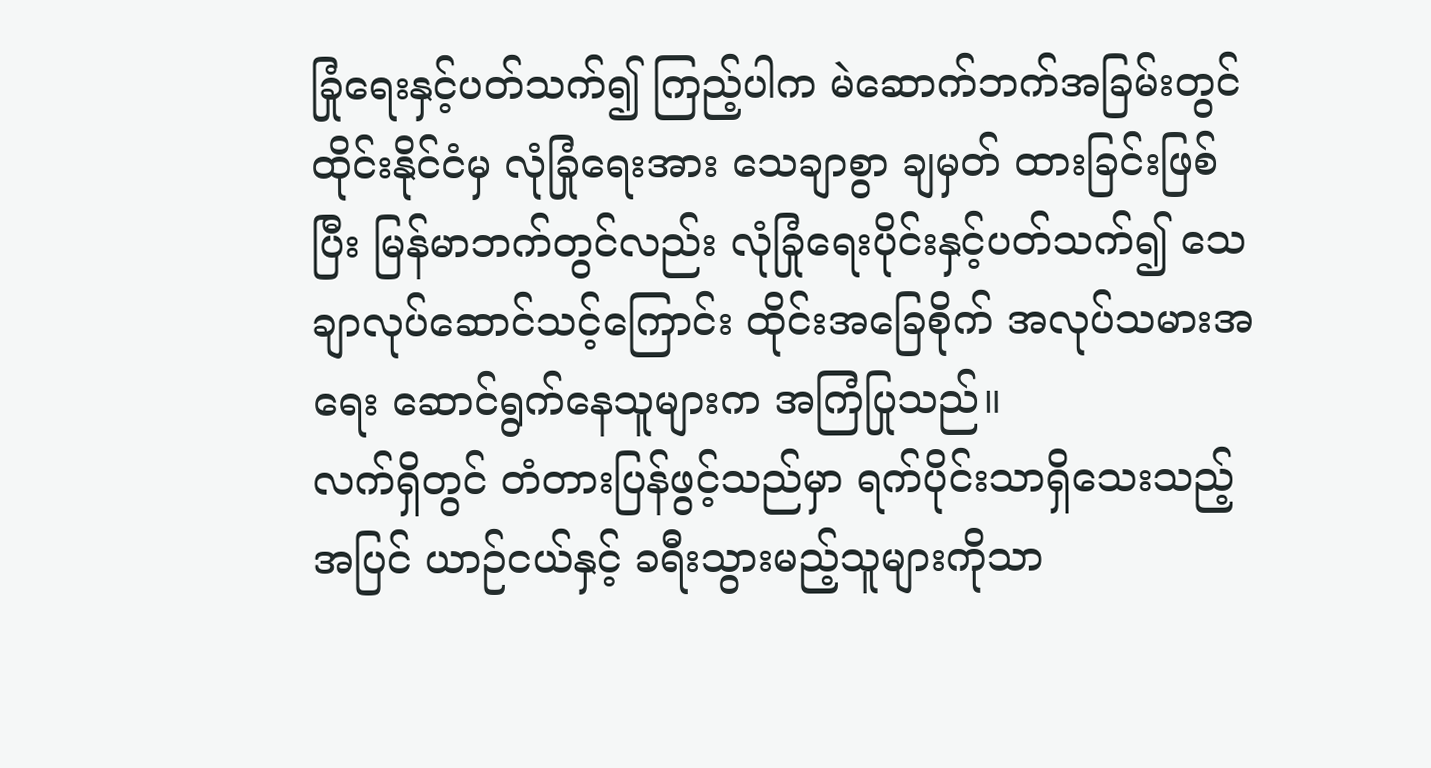ခြုံရေးနှင့်ပတ်သက်၍ ကြည့်ပါက မဲဆောက်ဘက်အခြမ်းတွင် ထိုင်းနိုင်ငံမှ လုံခြုံရေးအား သေချာစွာ ချမှတ် ထားခြင်းဖြစ်ပြီး မြန်မာဘက်တွင်လည်း လုံခြုံရေးပိုင်းနှင့်ပတ်သက်၍ သေချာလုပ်ဆောင်သင့်ကြောင်း ထိုင်းအခြေစိုက် အလုပ်သမားအရေး ဆောင်ရွက်နေသူများက အကြံပြုသည်။
လက်ရှိတွင် တံတားပြန်ဖွင့်သည်မှာ ရက်ပိုင်းသာရှိသေးသည့်အပြင် ယာဉ်ငယ်နှင့် ခရီးသွားမည့်သူများကိုသာ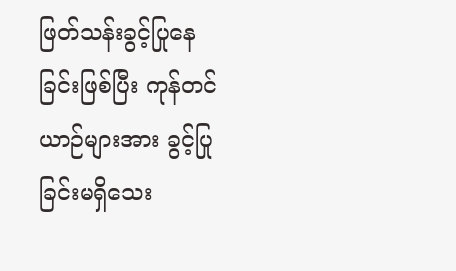ဖြတ်သန်းခွင့်ပြုနေခြင်းဖြစ်ပြီး ကုန်တင်ယာဉ်များအား ခွင့်ပြုခြင်းမရှိသေး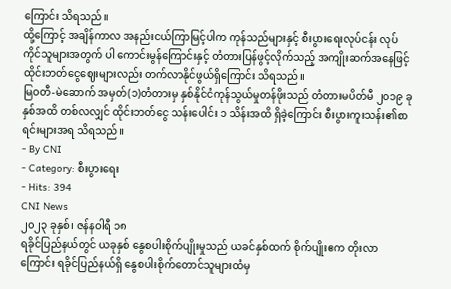ကြောင်း သိရသည်။
ထို့ကြောင့် အချိန်ကာလ အနည်းငယ်ကြာမြင့်ပါက ကုန်သည်များနှင့် စီးပွားရေးလုပ်ငန်း လုပ်ကိုင်သူများအတွက် ပါ ကောင်းမွန်ကြောင်းနှင့် တံတားပြန်ဖွင့်လိုက်သည့် အကျိုးဆက်အနေဖြင့် ထိုင်းဘတ်ငွေဈေးများလည်း တက်လာနိုင်ဖွယ်ရှိကြောင်း သိရသည်။
မြဝတီ-မဲဆောက် အမှတ်(၁)တံတားမှ နှစ်နိုင်ငံကုန်သွယ်မှုတန်ဖိုးသည် တံတားမပိတ်မီ ၂၀၁၉ ခုနှစ်အထိ တစ်လလျှင် ထိုင်းဘတ်ငွေ သန်းပေါင်း ၁ သိန်းအထိ ရှိခဲ့ကြောင်း စီးပွားကူးသန်း၏စာရင်းများအရ သိရသည်။
- By CNI
- Category: စီးပွားရေး
- Hits: 394
CNI News
၂၀၂၃ ခုနှစ်၊ ဇန်နဝါရီ ၁၈
ရခိုင်ပြည်နယ်တွင် ယခုနှစ် နွေစပါးစိုက်ပျိုးမှုသည် ယခင်နှစ်ထက် စိုက်ပျိုးဧက တိုးလာကြောင်း ရခိုင်ပြည်နယ်ရှိ နွေစပါးစိုက်တောင်သူများထံမှ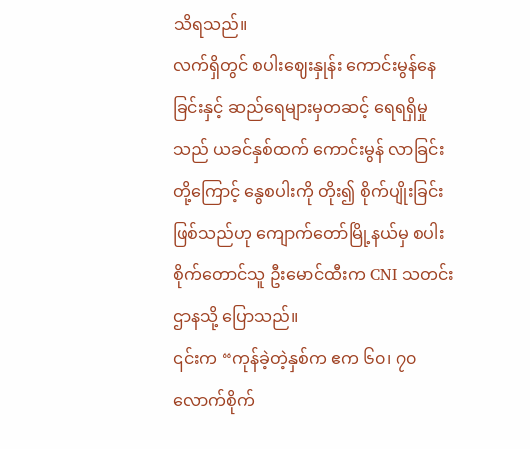သိရသည်။
လက်ရှိတွင် စပါးဈေးနှုန်း ကောင်းမွန်နေခြင်းနှင့် ဆည်ရေများမှတဆင့် ရေရရှိမှုသည် ယခင်နှစ်ထက် ကောင်းမွန် လာခြင်းတို့ကြောင့် နွေစပါးကို တိုး၍ စိုက်ပျိုးခြင်းဖြစ်သည်ဟု ကျောက်တော်မြို့နယ်မှ စပါးစိုက်တောင်သူ ဦးမောင်ထီးက CNI သတင်းဌာနသို့ ပြောသည်။
၎င်းက “ကုန်ခဲ့တဲ့နှစ်က ဧက ၆၀၊ ၇၀ လောက်စိုက်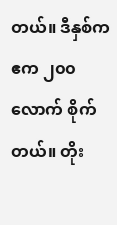တယ်။ ဒီနှစ်က ဧက ၂၀၀ လောက် စိုက်တယ်။ တိုး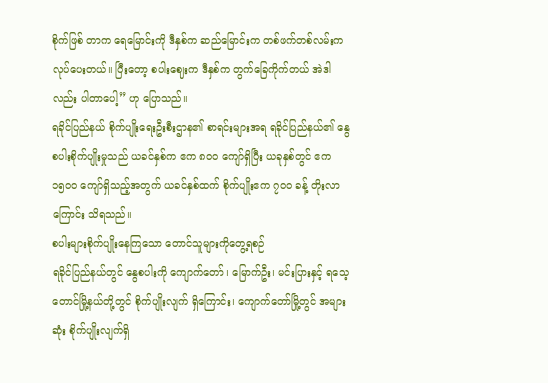စိုက်ဖြစ် တာက ရေမြောင်းကို ဒီနှစ်က ဆည်မြောင်းက တစ်ဖက်တစ်လမ်းက လုပ်ပေးတယ်။ ပြီးတော့ စပါးဈေးက ဒီနှစ်က တွက်ခြေကိုက်တယ် အဲဒါလည်း ပါတာပေါ့” ဟု ပြောသည်။
ရခိုင်ပြည်နယ် စိုက်ပျိုးရေးဦးစီးဌာန၏ စာရင်းများအရ ရခိုင်ပြည်နယ်၏ နွေစပါးစိုက်ပျိုးမှုသည် ယခင်နှစ်က ဧက ၈၀၀ ကျော်ရှိပြီး ယခုနှစ်တွင် ဧက ၁၅၀၀ ကျော်ရှိသည့်အတွက် ယခင်နှစ်ထက် စိုက်ပျိုးဧက ၇၀၀ ခန့် တိုးလာ ကြောင်း သိရသည်။
စပါးများစိုက်ပျိုးနေကြသော တောင်သူများကိုတွေ့ရစဉ်
ရခိုင်ပြည်နယ်တွင် နွေစပါးကို ကျောက်တော်၊ မြောက်ဦး၊ မင်းပြားနှင့် ရသေ့တောင်မြို့နယ်တို့တွင် စိုက်ပျိုးလျက် ရှိကြောင်း၊ ကျောက်တော်မြို့တွင် အများဆုံး စိုက်ပျိုးလျက်ရှိ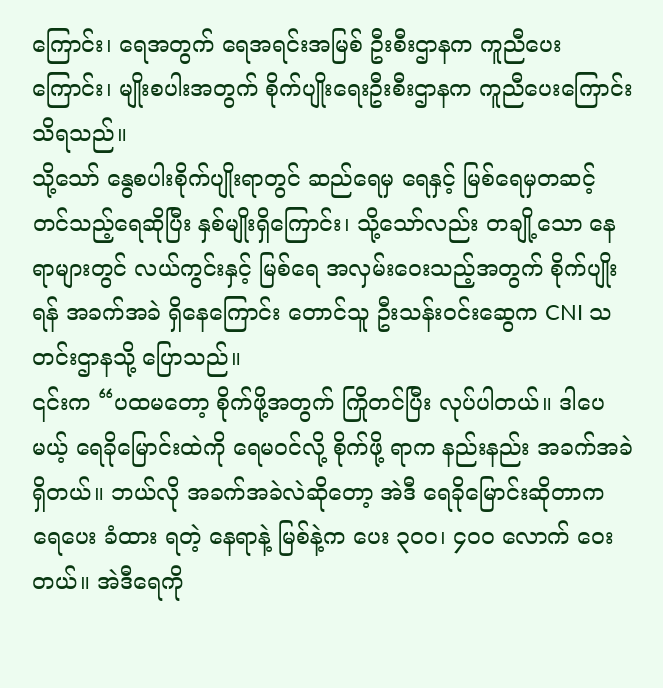ကြောင်း၊ ရေအတွက် ရေအရင်းအမြစ် ဦးစီးဌာနက ကူညီပေးကြောင်း၊ မျိုးစပါးအတွက် စိုက်ပျိုးရေးဦးစီးဌာနက ကူညီပေးကြောင်း သိရသည်။
သို့သော် နွေစပါးစိုက်ပျိုးရာတွင် ဆည်ရေမှ ရေနှင့် မြစ်ရေမှတဆင့် တင်သည့်ရေဆိုပြီး နှစ်မျိုးရှိကြောင်း၊ သို့သော်လည်း တချို့သော နေရာများတွင် လယ်ကွင်းနှင့် မြစ်ရေ အလှမ်းဝေးသည့်အတွက် စိုက်ပျိုးရန် အခက်အခဲ ရှိနေကြောင်း တောင်သူ ဦးသန်းဝင်းဆွေက CNI သတင်းဌာနသို့ ပြောသည်။
၎င်းက “ပထမတော့ စိုက်ဖို့အတွက် ကြိုတင်ပြီး လုပ်ပါတယ်။ ဒါပေမယ့် ရေခိုမြောင်းထဲကို ရေမဝင်လို့ စိုက်ဖို့ ရာက နည်းနည်း အခက်အခဲ ရှိတယ်။ ဘယ်လို အခက်အခဲလဲဆိုတော့ အဲဒီ ရေခိုမြောင်းဆိုတာက ရေပေး ခံထား ရတဲ့ နေရာနဲ့ မြစ်နဲ့က ပေး ၃၀၀၊ ၄၀၀ လောက် ဝေးတယ်။ အဲဒီရေကို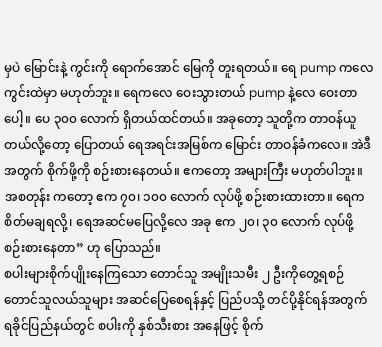မှပဲ မြောင်းနဲ့ ကွင်းကို ရောက်အောင် မြေကို တူးရတယ်။ ရေ pump ကလေ ကွင်းထဲမှာ မဟုတ်ဘူး။ ရေကလေ ဝေးသွားတယ် pump နဲ့လေ ဝေးတာပေါ့။ ပေ ၃၀၀ လောက် ရှိတယ်ထင်တယ်။ အခုတော့ သူတို့က တာဝန်ယူတယ်လို့တော့ ပြောတယ် ရေအရင်းအမြစ်က မြောင်း တာဝန်ခံကလေ။ အဲဒီအတွက် စိုက်ဖို့ကို စဉ်းစားနေတယ်။ ဧကတော့ အများကြီး မဟုတ်ပါဘူး။ အစတုန်း ကတော့ ဧက ၇၀၊ ၁၀၀ လောက် လုပ်ဖို့ စဉ်းစားထားတာ။ ရေက စိတ်မချရလို့၊ ရေအဆင်မပြေလို့လေ အခု ဧက ၂၀၊ ၃၀ လောက် လုပ်ဖို့ စဉ်းစားနေတာ” ဟု ပြောသည်။
စပါးများစိုက်ပျိုးနေကြသော တောင်သူ အမျိုးသမီး ၂ ဦးကိုတွေ့ရစဉ်
တောင်သူလယ်သူများ အဆင်ပြေစေရန်နှင့် ပြည်ပသို့ တင်ပို့နိုင်ရန်အတွက် ရခိုင်ပြည်နယ်တွင် စပါးကို နှစ်သီးစား အနေဖြင့် စိုက်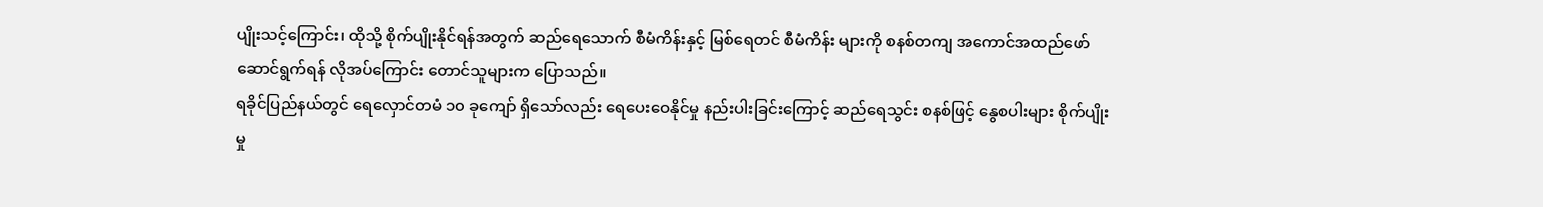ပျိုးသင့်ကြောင်း၊ ထိုသို့ စိုက်ပျိုးနိုင်ရန်အတွက် ဆည်ရေသောက် စီမံကိန်းနှင့် မြစ်ရေတင် စီမံကိန်း များကို စနစ်တကျ အကောင်အထည်ဖော် ဆောင်ရွက်ရန် လိုအပ်ကြောင်း တောင်သူများက ပြောသည်။
ရခိုင်ပြည်နယ်တွင် ရေလှောင်တမံ ၁၀ ခုကျော် ရှိသော်လည်း ရေပေးဝေနိုင်မှု နည်းပါးခြင်းကြောင့် ဆည်ရေသွင်း စနစ်ဖြင့် နွေစပါးများ စိုက်ပျိုးမှု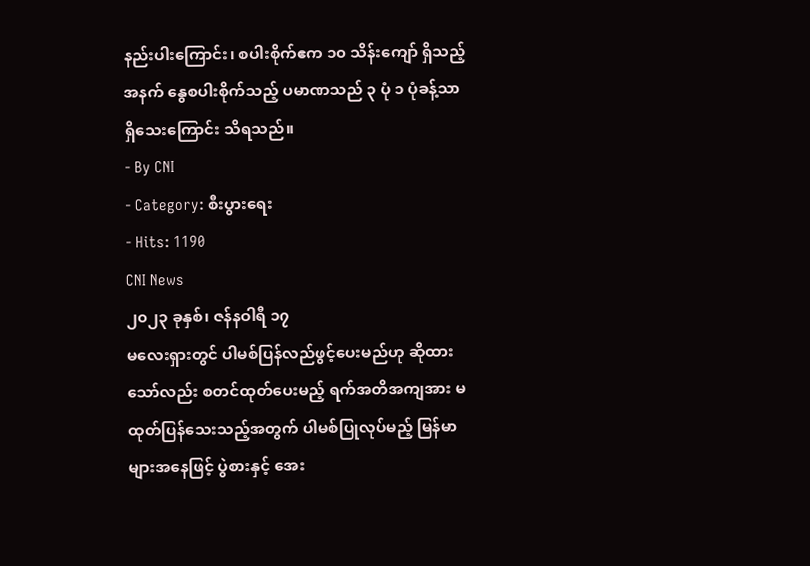နည်းပါးကြောင်း၊ စပါးစိုက်ဧက ၁၀ သိန်းကျော် ရှိသည့်အနက် နွေစပါးစိုက်သည့် ပမာဏသည် ၃ ပုံ ၁ ပုံခန့်သာ ရှိသေးကြောင်း သိရသည်။
- By CNI
- Category: စီးပွားရေး
- Hits: 1190
CNI News
၂၀၂၃ ခုနှစ်၊ ဇန်နဝါရီ ၁၇
မလေးရှားတွင် ပါမစ်ပြန်လည်ဖွင့်ပေးမည်ဟု ဆိုထားသော်လည်း စတင်ထုတ်ပေးမည့် ရက်အတိအကျအား မထုတ်ပြန်သေးသည့်အတွက် ပါမစ်ပြုလုပ်မည့် မြန်မာများအနေဖြင့် ပွဲစားနှင့် အေး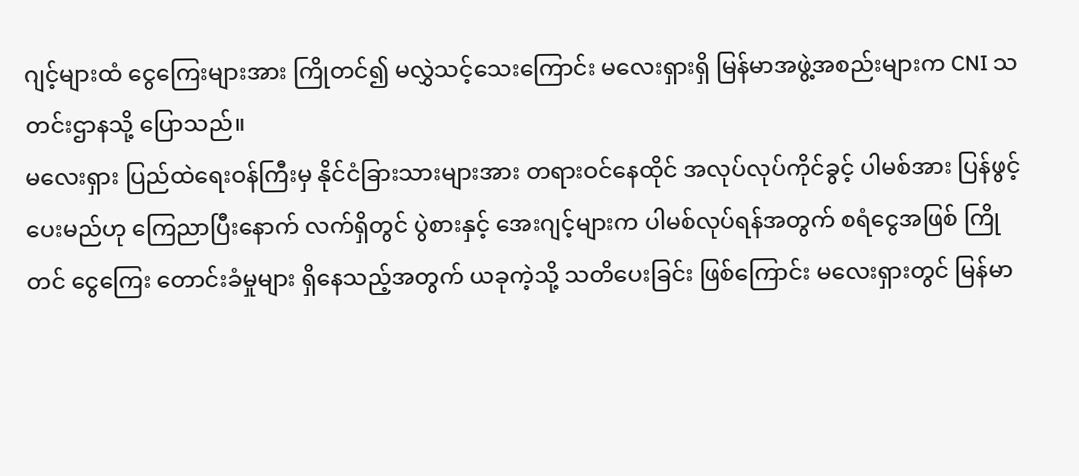ဂျင့်များထံ ငွေကြေးများအား ကြိုတင်၍ မလွှဲသင့်သေးကြောင်း မလေးရှားရှိ မြန်မာအဖွဲ့အစည်းများက CNI သတင်းဌာနသို့ ပြောသည်။
မလေးရှား ပြည်ထဲရေးဝန်ကြီးမှ နိုင်ငံခြားသားများအား တရားဝင်နေထိုင် အလုပ်လုပ်ကိုင်ခွင့် ပါမစ်အား ပြန်ဖွင့် ပေးမည်ဟု ကြေညာပြီးနောက် လက်ရှိတွင် ပွဲစားနှင့် အေးဂျင့်များက ပါမစ်လုပ်ရန်အတွက် စရံငွေအဖြစ် ကြိုတင် ငွေကြေး တောင်းခံမှုများ ရှိနေသည့်အတွက် ယခုကဲ့သို့ သတိပေးခြင်း ဖြစ်ကြောင်း မလေးရှားတွင် မြန်မာ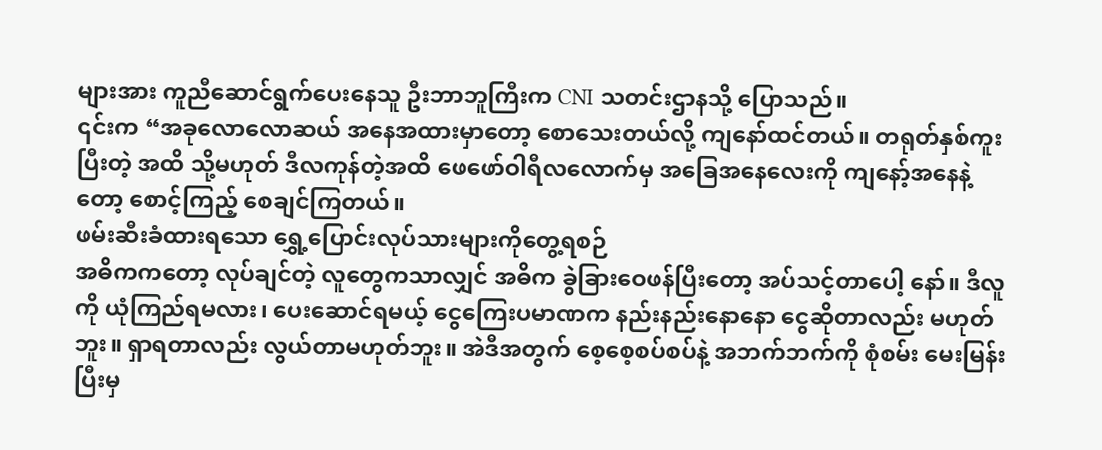များအား ကူညီဆောင်ရွက်ပေးနေသူ ဦးဘာဘူကြီးက CNI သတင်းဌာနသို့ ပြောသည်။
၎င်းက “အခုလောလောဆယ် အနေအထားမှာတော့ စောသေးတယ်လို့ ကျနော်ထင်တယ်။ တရုတ်နှစ်ကူးပြီးတဲ့ အထိ သို့မဟုတ် ဒီလကုန်တဲ့အထိ ဖေဖော်ဝါရီလလောက်မှ အခြေအနေလေးကို ကျနော့်အနေနဲ့တော့ စောင့်ကြည့် စေချင်ကြတယ်။
ဖမ်းဆီးခံထားရသော ရွှေ့ပြောင်းလုပ်သားများကိုတွေ့ရစဉ်
အဓိကကတော့ လုပ်ချင်တဲ့ လူတွေကသာလျှင် အဓိက ခွဲခြားဝေဖန်ပြီးတော့ အပ်သင့်တာပေါ့ နော်။ ဒီလူကို ယုံကြည်ရမလား၊ ပေးဆောင်ရမယ့် ငွေကြေးပမာဏက နည်းနည်းနောနော ငွေဆိုတာလည်း မဟုတ်ဘူး။ ရှာရတာလည်း လွယ်တာမဟုတ်ဘူး။ အဲဒီအတွက် စေ့စေ့စပ်စပ်နဲ့ အဘက်ဘက်ကို စုံစမ်း မေးမြန်း ပြီးမှ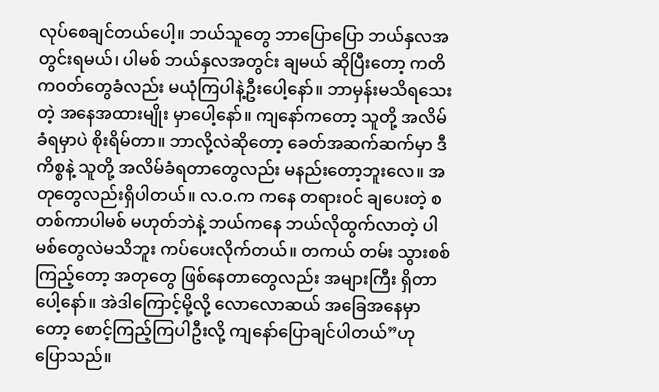လုပ်စေချင်တယ်ပေါ့။ ဘယ်သူတွေ ဘာပြောပြော ဘယ်နှလအတွင်းရမယ်၊ ပါမစ် ဘယ်နှလအတွင်း ချမယ် ဆိုပြီးတော့ ကတိကဝတ်တွေခံလည်း မယုံကြပါနဲ့ဦးပေါ့နော်။ ဘာမှန်းမသိရသေးတဲ့ အနေအထားမျိုး မှာပေါ့နော်။ ကျနော်ကတော့ သူတို့ အလိမ်ခံရမှာပဲ စိုးရိမ်တာ။ ဘာလို့လဲဆိုတော့ ခေတ်အဆက်ဆက်မှာ ဒီကိစ္စနဲ့ သူတို့ အလိမ်ခံရတာတွေလည်း မနည်းတော့ဘူးလေ။ အတုတွေလည်းရှိပါတယ်။ လ.ဝ.က ကနေ တရားဝင် ချပေးတဲ့ စတစ်ကာပါမစ် မဟုတ်ဘဲနဲ့ ဘယ်ကနေ ဘယ်လိုထွက်လာတဲ့ ပါမစ်တွေလဲမသိဘူး ကပ်ပေးလိုက်တယ်။ တကယ် တမ်း သွားစစ်ကြည့်တော့ အတုတွေ ဖြစ်နေတာတွေလည်း အများကြီး ရှိတာပေါ့နော်။ အဲဒါကြောင့်မို့လို့ လောလောဆယ် အခြေအနေမှာတော့ စောင့်ကြည့်ကြပါဦးလို့ ကျနော်ပြောချင်ပါတယ်”ဟု ပြောသည်။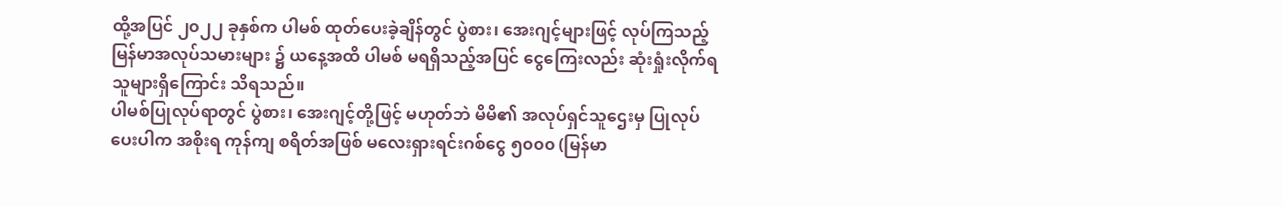ထို့အပြင် ၂၀၂၂ ခုနှစ်က ပါမစ် ထုတ်ပေးခဲ့ချိန်တွင် ပွဲစား၊ အေးဂျင့်များဖြင့် လုပ်ကြသည့် မြန်မာအလုပ်သမားများ ၌ ယနေ့အထိ ပါမစ် မရရှိသည့်အပြင် ငွေကြေးလည်း ဆုံးရှုံးလိုက်ရသူများရှိကြောင်း သိရသည်။
ပါမစ်ပြုလုပ်ရာတွင် ပွဲစား၊ အေးဂျင့်တို့ဖြင့် မဟုတ်ဘဲ မိမိ၏ အလုပ်ရှင်သူဌေးမှ ပြုလုပ်ပေးပါက အစိုးရ ကုန်ကျ စရိတ်အဖြစ် မလေးရှားရင်းဂစ်ငွေ ၅၀၀၀ (မြန်မာ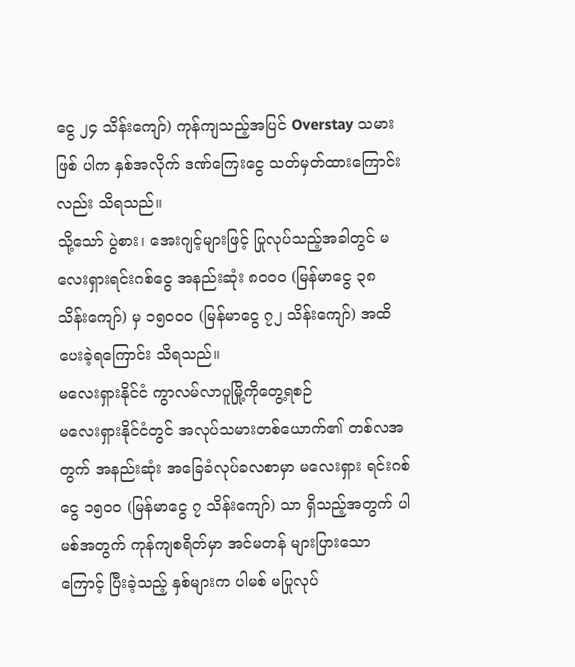ငွေ ၂၄ သိန်းကျော်) ကုန်ကျသည့်အပြင် Overstay သမားဖြစ် ပါက နှစ်အလိုက် ဒဏ်ကြေးငွေ သတ်မှတ်ထားကြောင်းလည်း သိရသည်။
သို့သော် ပွဲစား၊ အေးဂျင့်များဖြင့် ပြုလုပ်သည့်အခါတွင် မလေးရှားရင်းဂစ်ငွေ အနည်းဆုံး ၈၀၀၀ (မြန်မာငွေ ၃၈ သိန်းကျော်) မှ ၁၅၀၀၀ (မြန်မာငွေ ၇၂ သိန်းကျော်) အထိ ပေးခဲ့ရကြောင်း သိရသည်။
မလေးရှားနိုင်ငံ ကွာလမ်လာပူမြို့ကိုတွေ့ရစဉ်
မလေးရှားနိုင်ငံတွင် အလုပ်သမားတစ်ယောက်၏ တစ်လအတွက် အနည်းဆုံး အခြေခံလုပ်ခလစာမှာ မလေးရှား ရင်းဂစ်ငွေ ၁၅၀၀ (မြန်မာငွေ ၇ သိန်းကျော်) သာ ရှိသည့်အတွက် ပါမစ်အတွက် ကုန်ကျစရိတ်မှာ အင်မတန် များပြားသောကြောင့် ပြီးခဲ့သည့် နှစ်များက ပါမစ် မပြုလုပ်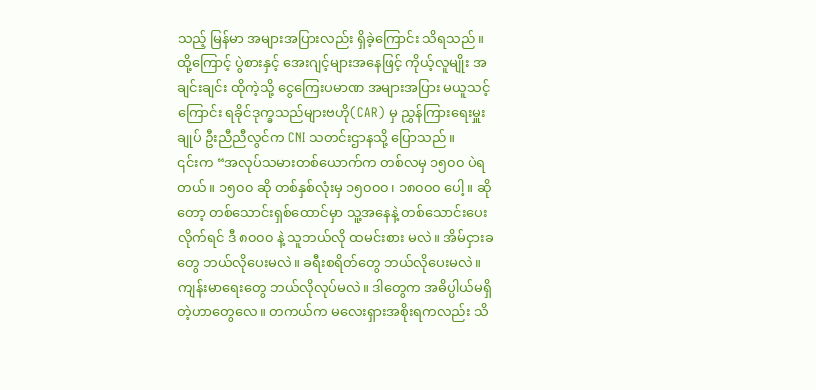သည့် မြန်မာ အများအပြားလည်း ရှိခဲ့ကြောင်း သိရသည်။
ထို့ကြောင့် ပွဲစားနှင့် အေးဂျင့်များအနေဖြင့် ကိုယ့်လူမျိုး အချင်းချင်း ထိုကဲ့သို့ ငွေကြေးပမာဏ အများအပြား မယူသင့်ကြောင်း ရခိုင်ဒုက္ခသည်များဗဟို(CAR) မှ ညွှန်ကြားရေးမှူးချုပ် ဦးညီညီလွင်က CNI သတင်းဌာနသို့ ပြောသည်။
၎င်းက “အလုပ်သမားတစ်ယောက်က တစ်လမှ ၁၅၀၀ ပဲရတယ်။ ၁၅၀၀ ဆို တစ်နှစ်လုံးမှ ၁၅၀၀၀၊ ၁၈၀၀၀ ပေါ့။ ဆိုတော့ တစ်သောင်းရှစ်ထောင်မှာ သူ့အနေနဲ့ တစ်သောင်းပေးလိုက်ရင် ဒီ ၈၀၀၀ နဲ့ သူဘယ်လို ထမင်းစား မလဲ။ အိမ်ငှားခတွေ ဘယ်လိုပေးမလဲ။ ခရီးစရိတ်တွေ ဘယ်လိုပေးမလဲ။ ကျန်းမာရေးတွေ ဘယ်လိုလုပ်မလဲ။ ဒါတွေက အဓိပ္ပါယ်မရှိတဲ့ဟာတွေလေ။ တကယ်က မလေးရှားအစိုးရကလည်း သိ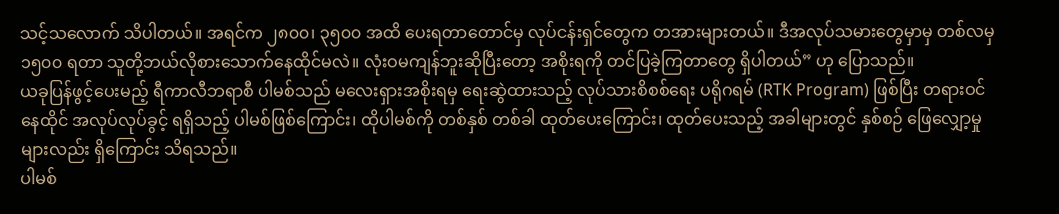သင့်သလောက် သိပါတယ်။ အရင်က ၂၈၀၀၊ ၃၅၀၀ အထိ ပေးရတာတောင်မှ လုပ်ငန်းရှင်တွေက တအားများတယ်။ ဒီအလုပ်သမားတွေမှာမှ တစ်လမှ ၁၅၀၀ ရတာ သူတို့ဘယ်လိုစားသောက်နေထိုင်မလဲ။ လုံးဝမကျန်ဘူးဆိုပြီးတော့ အစိုးရကို တင်ပြခဲ့ကြတာတွေ ရှိပါတယ်” ဟု ပြောသည်။
ယခုပြန်ဖွင့်ပေးမည့် ရီကာလီဘရာစီ ပါမစ်သည် မလေးရှားအစိုးရမှ ရေးဆွဲထားသည့် လုပ်သားစိစစ်ရေး ပရိုဂရမ် (RTK Program) ဖြစ်ပြီး တရားဝင်နေထိုင် အလုပ်လုပ်ခွင့် ရရှိသည့် ပါမစ်ဖြစ်ကြောင်း၊ ထိုပါမစ်ကို တစ်နှစ် တစ်ခါ ထုတ်ပေးကြောင်း၊ ထုတ်ပေးသည့် အခါများတွင် နှစ်စဉ် ဖြေလျှော့မှုများလည်း ရှိကြောင်း သိရသည်။
ပါမစ်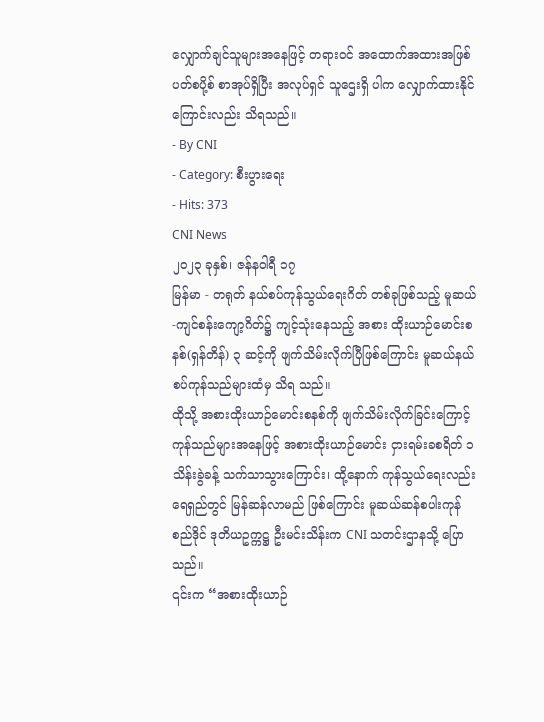လျှောက်ချင်သူများအနေဖြင့် တရားဝင် အထောက်အထားအဖြစ် ပတ်စပို့စ် စာအုပ်ရှိပြီး အလုပ်ရှင် သူဌေးရှိ ပါက လျှောက်ထားနိုင်ကြောင်းလည်း သိရသည်။
- By CNI
- Category: စီးပွားရေး
- Hits: 373
CNI News
၂၀၂၃ ခုနှစ်၊ ဇန်နဝါရီ ၁၇
မြန်မာ - တရုတ် နယ်စပ်ကုန်သွယ်ရေးဂိတ် တစ်ခုဖြစ်သည့် မူဆယ်-ကျင်စန်းကျော့ဂိတ်၌ ကျင့်သုံးနေသည့် အစား ထိုးယာဉ်မောင်းစနစ်(ရှန်တိန်) ၃ ဆင့်ကို ဖျက်သိမ်းလိုက်ပြီဖြစ်ကြောင်း မူဆယ်နယ်စပ်ကုန်သည်များထံမှ သိရ သည်။
ထိုသို့ အစားထိုးယာဉ်မောင်းစနစ်ကို ဖျက်သိမ်းလိုက်ခြင်းကြောင့် ကုန်သည်များအနေဖြင့် အစားထိုးယာဉ်မောင်း ငှားရမ်းခစရိတ် ၁ သိန်းခွဲခန့် သက်သာသွားကြောင်း၊ ထို့နောက် ကုန်သွယ်ရေးလည်း ရေရှည်တွင် မြန်ဆန်လာမည် ဖြစ်ကြောင်း မူဆယ်ဆန်စပါးကုန်စည်ဒိုင် ဒုတိယဥက္ကဋ္ဌ ဦးမင်းသိန်းက CNI သတင်းဌာနသို့ ပြောသည်။
၎င်းက “အစားထိုးယာဉ်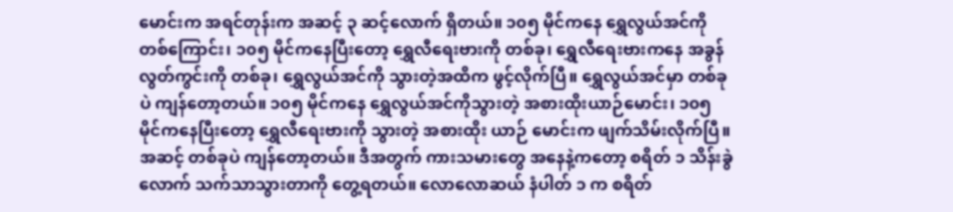မောင်းက အရင်တုန်းက အဆင့် ၃ ဆင့်လောက် ရှိတယ်။ ၁၀၅ မိုင်ကနေ ရွှေလွယ်အင်ကို တစ်ကြောင်း၊ ၁၀၅ မိုင်ကနေပြီးတော့ ရွှေလီရေးဗားကို တစ်ခု၊ ရွှေလီရေးဗားကနေ အခွန်လွတ်ကွင်းကို တစ်ခု၊ ရွှေလွယ်အင်ကို သွားတဲ့အထိက ဖွင့်လိုက်ပြီ။ ရွှေလွယ်အင်မှာ တစ်ခုပဲ ကျန်တော့တယ်။ ၁၀၅ မိုင်ကနေ ရွှေလွယ်အင်ကိုသွားတဲ့ အစားထိုးယာဉ်မောင်း၊ ၁၀၅ မိုင်ကနေပြီးတော့ ရွှေလီရေးဗားကို သွားတဲ့ အစားထိုး ယာဉ် မောင်းက ဖျက်သိမ်းလိုက်ပြီ။ အဆင့် တစ်ခုပဲ ကျန်တော့တယ်။ ဒီအတွက် ကားသမားတွေ အနေနဲ့ကတော့ စရိတ် ၁ သိန်းခွဲလောက် သက်သာသွားတာကို တွေ့ရတယ်။ လောလောဆယ် နံပါတ် ၁ က စရိတ်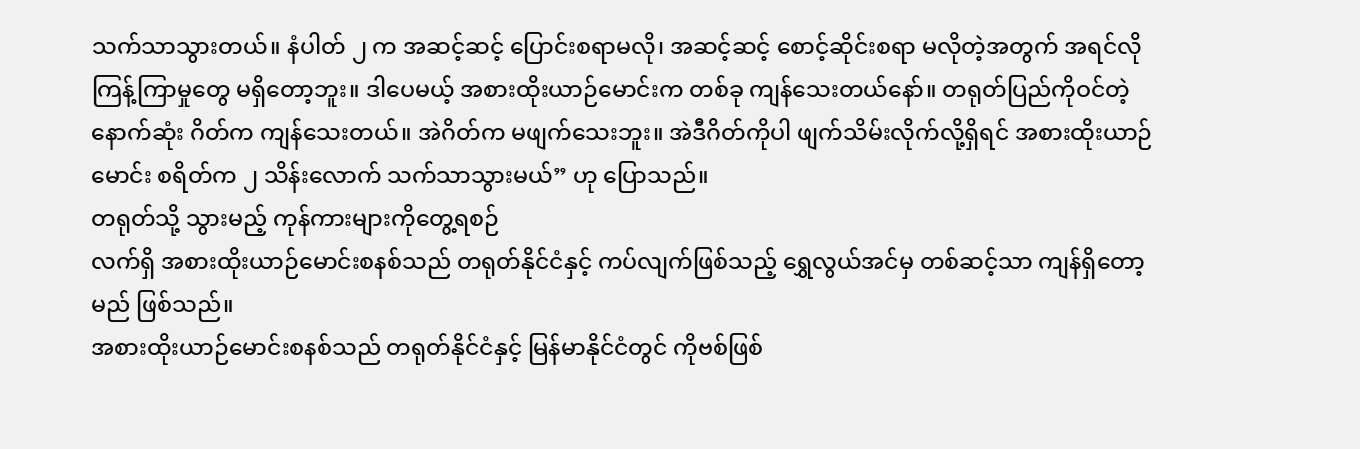သက်သာသွားတယ်။ နံပါတ် ၂ က အဆင့်ဆင့် ပြောင်းစရာမလို၊ အဆင့်ဆင့် စောင့်ဆိုင်းစရာ မလိုတဲ့အတွက် အရင်လို ကြန့်ကြာမှုတွေ မရှိတော့ဘူး။ ဒါပေမယ့် အစားထိုးယာဉ်မောင်းက တစ်ခု ကျန်သေးတယ်နော်။ တရုတ်ပြည်ကိုဝင်တဲ့ နောက်ဆုံး ဂိတ်က ကျန်သေးတယ်။ အဲဂိတ်က မဖျက်သေးဘူး။ အဲဒီဂိတ်ကိုပါ ဖျက်သိမ်းလိုက်လို့ရှိရင် အစားထိုးယာဉ်မောင်း စရိတ်က ၂ သိန်းလောက် သက်သာသွားမယ်” ဟု ပြောသည်။
တရုတ်သို့ သွားမည့် ကုန်ကားများကိုတွေ့ရစဉ်
လက်ရှိ အစားထိုးယာဉ်မောင်းစနစ်သည် တရုတ်နိုင်ငံနှင့် ကပ်လျက်ဖြစ်သည့် ရွှေလွယ်အင်မှ တစ်ဆင့်သာ ကျန်ရှိတော့မည် ဖြစ်သည်။
အစားထိုးယာဉ်မောင်းစနစ်သည် တရုတ်နိုင်ငံနှင့် မြန်မာနိုင်ငံတွင် ကိုဗစ်ဖြစ်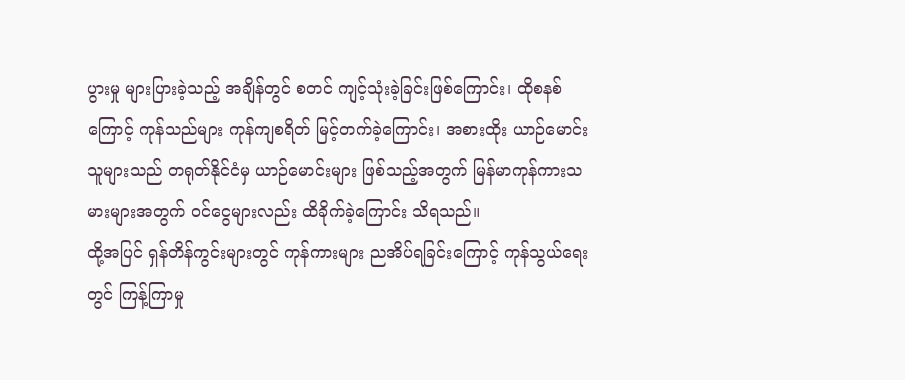ပွားမှု များပြားခဲ့သည့် အချိန်တွင် စတင် ကျင့်သုံးခဲ့ခြင်းဖြစ်ကြောင်း၊ ထိုစနစ်ကြောင့် ကုန်သည်များ ကုန်ကျစရိတ် မြင့်တက်ခဲ့ကြောင်း၊ အစားထိုး ယာဉ်မောင်းသူများသည် တရုတ်နိုင်ငံမှ ယာဉ်မောင်းများ ဖြစ်သည့်အတွက် မြန်မာကုန်ကားသမားများအတွက် ဝင်ငွေများလည်း ထိခိုက်ခဲ့ကြောင်း သိရသည်။
ထို့အပြင် ရှန်တိန်ကွင်းများတွင် ကုန်ကားများ ညအိပ်ရခြင်းကြောင့် ကုန်သွယ်ရေးတွင် ကြန့်ကြာမှု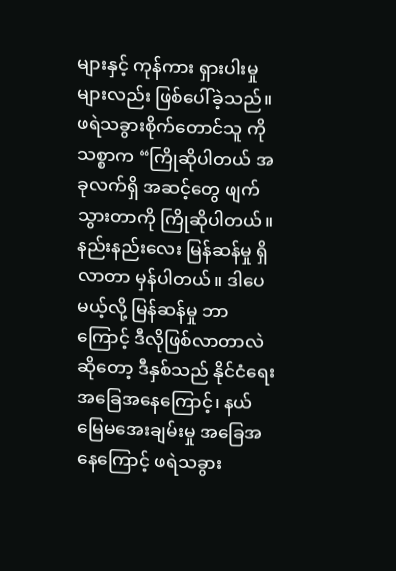များနှင့် ကုန်ကား ရှားပါးမှုများလည်း ဖြစ်ပေါ်ခဲ့သည်။
ဖရဲသခွားစိုက်တောင်သူ ကိုသစ္စာက “ကြိုဆိုပါတယ် အခုလက်ရှိ အဆင့်တွေ ဖျက်သွားတာကို ကြိုဆိုပါတယ်။ နည်းနည်းလေး မြန်ဆန်မှု ရှိလာတာ မှန်ပါတယ်။ ဒါပေမယ့်လို့ မြန်ဆန်မှု ဘာကြောင့် ဒီလိုဖြစ်လာတာလဲဆိုတော့ ဒီနှစ်သည် နိုင်ငံရေး အခြေအနေကြောင့်၊ နယ်မြေမအေးချမ်းမှု အခြေအနေကြောင့် ဖရဲသခွား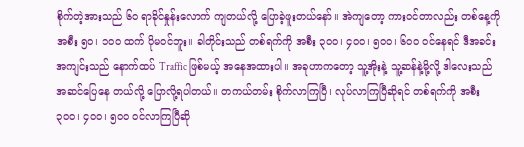စိုက်တဲ့အားသည် ၆၀ ရာခိုင်နှုန်းလောက် ကျတယ်လို့ ပြောခဲ့ဖူးတယ်နော်။ အဲကျတော့ ကားဝင်တာလည်း တစ်နေ့ကို အစီး ၅၀၊ ၁၀၀ ထက် ပိုမဝင်ဘူး။ ခါတိုင်းသည် တစ်ရက်ကို အစီး ၃၀၀၊ ၄၀၀၊ ၅၀၀၊ ၆၀၀ ဝင်နေရင် ဒီအခင်းအကျင်းသည် နောက်ထပ် Traffic ဖြစ်မယ့် အနေအထားပါ။ အခုဟာကတော့ သူ့အိုးနဲ့ သူ့ဆန်နဲ့မို့လို့ ဒါလေးသည် အဆင်ပြေနေ တယ်လို့ ပြောလို့ရပါတယ်။ တကယ်တမ်း စိုက်လာကြပြီ၊ လုပ်လာကြပြီဆိုရင် တစ်ရက်ကို အစီး ၃၀၀၊ ၄၀၀၊ ၅၀၀ ဝင်လာကြပြီဆို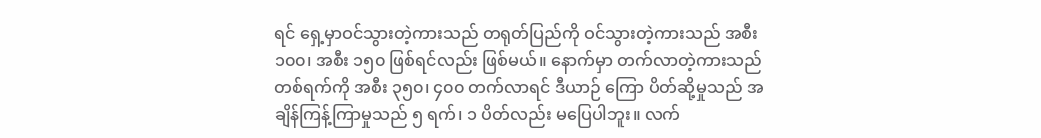ရင် ရှေ့မှာဝင်သွားတဲ့ကားသည် တရုတ်ပြည်ကို ဝင်သွားတဲ့ကားသည် အစီး ၁၀၀၊ အစီး ၁၅၀ ဖြစ်ရင်လည်း ဖြစ်မယ်။ နောက်မှာ တက်လာတဲ့ကားသည် တစ်ရက်ကို အစီး ၃၅၀၊ ၄၀၀ တက်လာရင် ဒီယာဉ် ကြော ပိတ်ဆို့မှုသည် အချိန်ကြန့်ကြာမှုသည် ၅ ရက်၊ ၁ ပိတ်လည်း မပြေပါဘူး။ လက်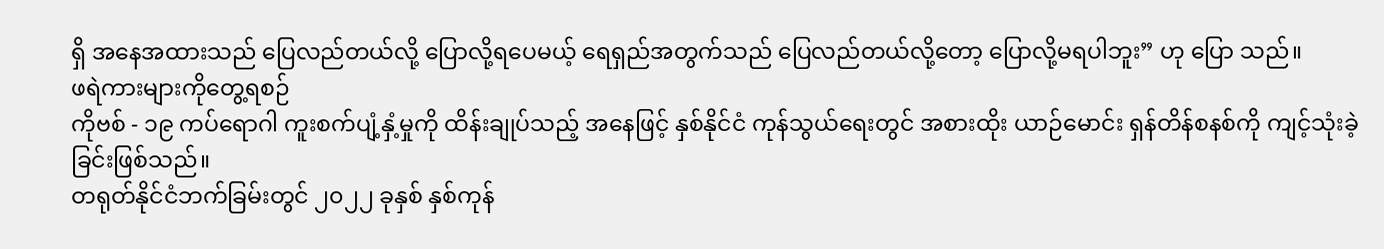ရှိ အနေအထားသည် ပြေလည်တယ်လို့ ပြောလို့ရပေမယ့် ရေရှည်အတွက်သည် ပြေလည်တယ်လို့တော့ ပြောလို့မရပါဘူး” ဟု ပြော သည်။
ဖရဲကားများကိုတွေ့ရစဉ်
ကိုဗစ် - ၁၉ ကပ်ရောဂါ ကူးစက်ပျံ့နှံ့မှုကို ထိန်းချုပ်သည့် အနေဖြင့် နှစ်နိုင်ငံ ကုန်သွယ်ရေးတွင် အစားထိုး ယာဉ်မောင်း ရှန်တိန်စနစ်ကို ကျင့်သုံးခဲ့ခြင်းဖြစ်သည်။
တရုတ်နိုင်ငံဘက်ခြမ်းတွင် ၂၀၂၂ ခုနှစ် နှစ်ကုန်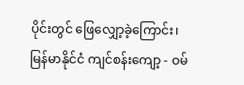ပိုင်းတွင် ဖြေလျှော့ခဲ့ကြောင်း၊ မြန်မာနိုင်ငံ ကျင်စန်းကျော့ - ဝမ်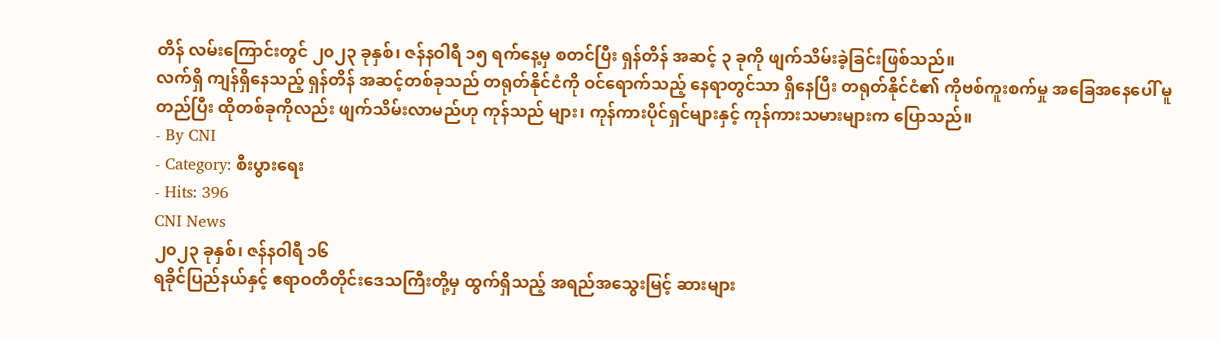တိန် လမ်းကြောင်းတွင် ၂၀၂၃ ခုနှစ်၊ ဇန်နဝါရီ ၁၅ ရက်နေ့မှ စတင်ပြီး ရှန်တိန် အဆင့် ၃ ခုကို ဖျက်သိမ်းခဲ့ခြင်းဖြစ်သည်။
လက်ရှိ ကျန်ရှိနေသည့် ရှန်တိန် အဆင့်တစ်ခုသည် တရုတ်နိုင်ငံကို ဝင်ရောက်သည့် နေရာတွင်သာ ရှိနေပြီး တရုတ်နိုင်ငံ၏ ကိုဗစ်ကူးစက်မှု အခြေအနေပေါ် မူတည်ပြီး ထိုတစ်ခုကိုလည်း ဖျက်သိမ်းလာမည်ဟု ကုန်သည် များ၊ ကုန်ကားပိုင်ရှင်များနှင့် ကုန်ကားသမားများက ပြောသည်။
- By CNI
- Category: စီးပွားရေး
- Hits: 396
CNI News
၂၀၂၃ ခုနှစ်၊ ဇန်နဝါရီ ၁၆
ရခိုင်ပြည်နယ်နှင့် ဧရာဝတီတိုင်းဒေသကြီးတို့မှ ထွက်ရှိသည့် အရည်အသွေးမြင့် ဆားများ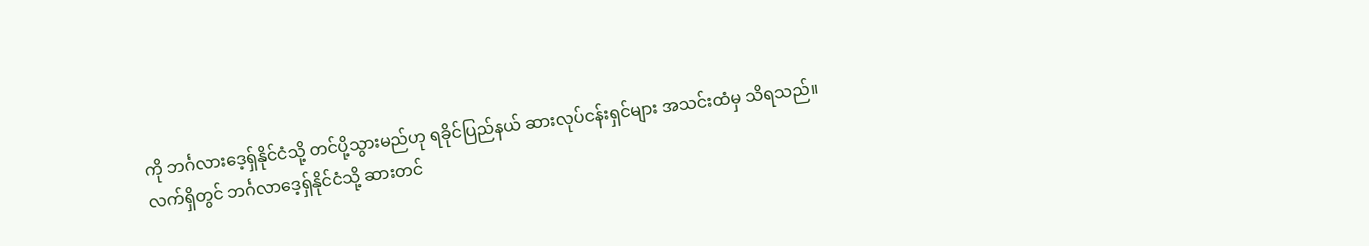ကို ဘင်္ဂလားဒေ့ရှ်နိုင်ငံသို့ တင်ပို့သွားမည်ဟု ရခိုင်ပြည်နယ် ဆားလုပ်ငန်းရှင်များ အသင်းထံမှ သိရသည်။
လက်ရှိတွင် ဘင်္ဂလာဒေ့ရှ်နိုင်ငံသို့ ဆားတင်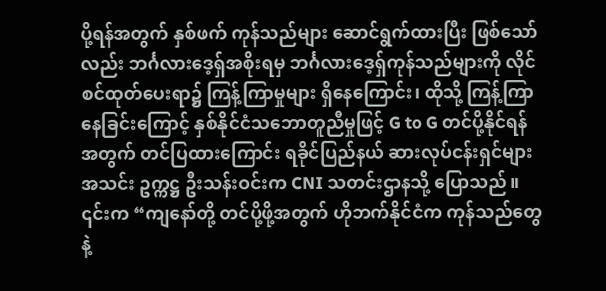ပို့ရန်အတွက် နှစ်ဖက် ကုန်သည်များ ဆောင်ရွက်ထားပြီး ဖြစ်သော် လည်း ဘင်္ဂလားဒေ့ရှ်အစိုးရမှ ဘင်္ဂလားဒေ့ရှ်ကုန်သည်များကို လိုင်စင်ထုတ်ပေးရာ၌ ကြန့်ကြာမှုများ ရှိနေကြောင်း၊ ထိုသို့ ကြန့်ကြာနေခြင်းကြောင့် နှစ်နိုင်ငံသဘောတူညီမှုဖြင့် G to G တင်ပို့နိုင်ရန်အတွက် တင်ပြထားကြောင်း ရခိုင်ပြည်နယ် ဆားလုပ်ငန်းရှင်များအသင်း ဥက္ကဋ္ဌ ဦးသန်းဝင်းက CNI သတင်းဌာနသို့ ပြောသည်။
၎င်းက “ကျနော်တို့ တင်ပို့ဖို့အတွက် ဟိုဘက်နိုင်ငံက ကုန်သည်တွေနဲ့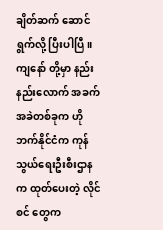ချိတ်ဆက် ဆောင်ရွက်လို့ ပြီးပါပြီ။ ကျနော် တို့မှာ နည်းနည်းလောက် အခက်အခဲတစ်ခုက ဟိုဘက်နိုင်ငံက ကုန်သွယ်ရေးဦးစီးဌာနက ထုတ်ပေးတဲ့ လိုင်စင် တွေက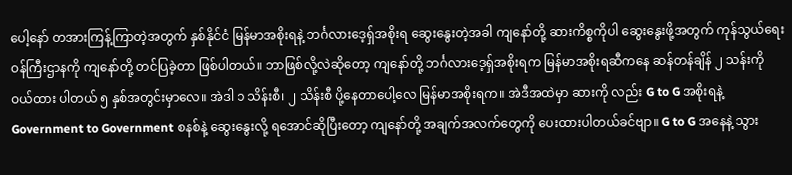ပေါ့နော် တအားကြန့်ကြာတဲ့အတွက် နှစ်နိုင်ငံ မြန်မာအစိုးရနဲ့ ဘင်္ဂလားဒေ့ရှ်အစိုးရ ဆွေးနွေးတဲ့အခါ ကျနော်တို့ ဆားကိစ္စကိုပါ ဆွေးနွေးဖို့အတွက် ကုန်သွယ်ရေးဝန်ကြီးဌာနကို ကျနော်တို့ တင်ပြခဲ့တာ ဖြစ်ပါတယ်။ ဘာဖြစ်လို့လဲဆိုတော့ ကျနော်တို့ ဘင်္ဂလားဒေ့ရှ်အစိုးရက မြန်မာအစိုးရဆီကနေ ဆန်တန်ချိန် ၂ သန်းကို ဝယ်ထား ပါတယ် ၅ နှစ်အတွင်းမှာလေ။ အဲဒါ ၁ သိန်းစီ၊ ၂ သိန်းစီ ပို့နေတာပေါ့လေ မြန်မာအစိုးရက။ အဲဒီအထဲမှာ ဆားကို လည်း G to G အစိုးရနဲ့ Government to Government စနစ်နဲ့ ဆွေးနွေးလို့ ရအောင်ဆိုပြီးတော့ ကျနော်တို့ အချက်အလက်တွေကို ပေးထားပါတယ်ခင်ဗျာ။ G to G အနေနဲ့ သွား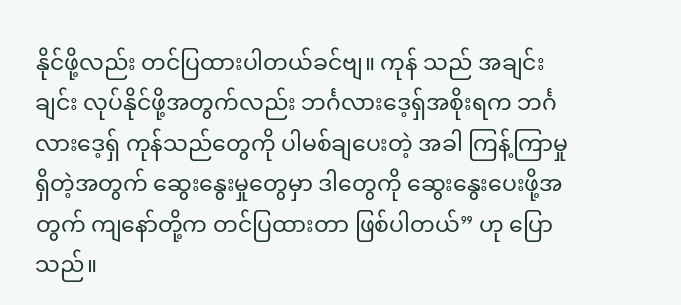နိုင်ဖို့လည်း တင်ပြထားပါတယ်ခင်ဗျ။ ကုန် သည် အချင်းချင်း လုပ်နိုင်ဖို့အတွက်လည်း ဘင်္ဂလားဒေ့ရှ်အစိုးရက ဘင်္ဂလားဒေ့ရှ် ကုန်သည်တွေကို ပါမစ်ချပေးတဲ့ အခါ ကြန့်ကြာမှု ရှိတဲ့အတွက် ဆွေးနွေးမှုတွေမှာ ဒါတွေကို ဆွေးနွေးပေးဖို့အတွက် ကျနော်တို့က တင်ပြထားတာ ဖြစ်ပါတယ်” ဟု ပြောသည်။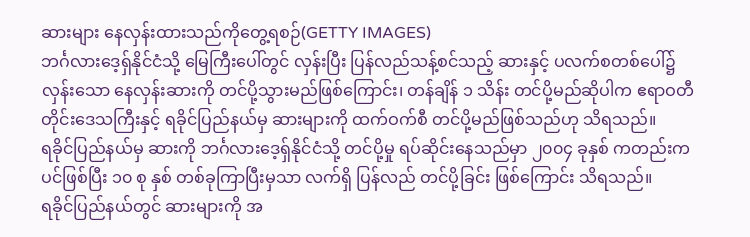ဆားများ နေလှန်းထားသည်ကိုတွေ့ရစဉ်(GETTY IMAGES)
ဘင်္ဂလားဒေ့ရှ်နိုင်ငံသို့ မြေကြီးပေါ်တွင် လှန်းပြီး ပြန်လည်သန့်စင်သည့် ဆားနှင့် ပလက်စတစ်ပေါ်၌ လှန်းသော နေလှန်းဆားကို တင်ပို့သွားမည်ဖြစ်ကြောင်း၊ တန်ချိန် ၁ သိန်း တင်ပို့မည်ဆိုပါက ဧရာဝတီတိုင်းဒေသကြီးနှင့် ရခိုင်ပြည်နယ်မှ ဆားများကို ထက်ဝက်စီ တင်ပို့မည်ဖြစ်သည်ဟု သိရသည်။
ရခိုင်ပြည်နယ်မှ ဆားကို ဘင်္ဂလားဒေ့ရှ်နိုင်ငံသို့ တင်ပို့မှု ရပ်ဆိုင်းနေသည်မှာ ၂၀၀၄ ခုနှစ် ကတည်းကပင်ဖြစ်ပြီး ၁၀ စု နှစ် တစ်ခုကြာပြီးမှသာ လက်ရှိ ပြန်လည် တင်ပို့ခြင်း ဖြစ်ကြောင်း သိရသည်။
ရခိုင်ပြည်နယ်တွင် ဆားများကို အ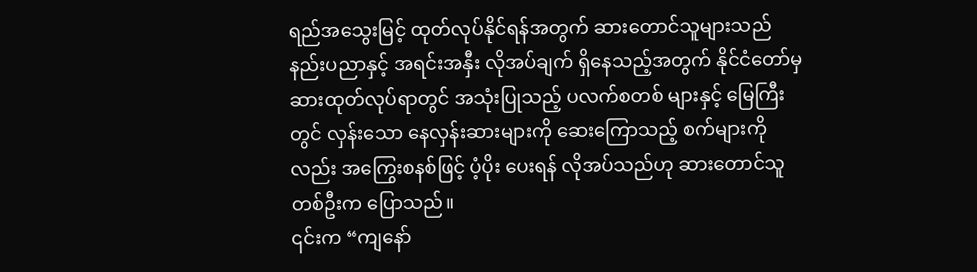ရည်အသွေးမြင့် ထုတ်လုပ်နိုင်ရန်အတွက် ဆားတောင်သူများသည် နည်းပညာနှင့် အရင်းအနှီး လိုအပ်ချက် ရှိနေသည့်အတွက် နိုင်ငံတော်မှ ဆားထုတ်လုပ်ရာတွင် အသုံးပြုသည့် ပလက်စတစ် များနှင့် မြေကြီးတွင် လှန်းသော နေလှန်းဆားများကို ဆေးကြောသည့် စက်များကိုလည်း အကြွေးစနစ်ဖြင့် ပံ့ပိုး ပေးရန် လိုအပ်သည်ဟု ဆားတောင်သူတစ်ဦးက ပြောသည်။
၎င်းက “ကျနော်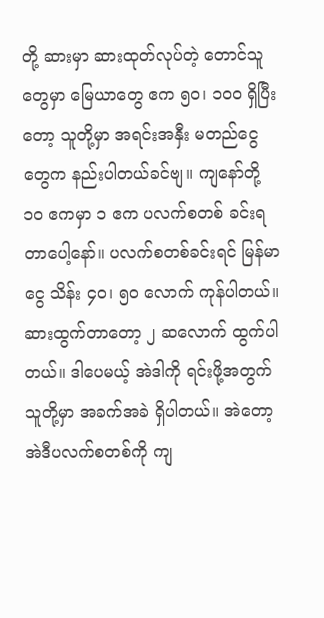တို့ ဆားမှာ ဆားထုတ်လုပ်တဲ့ တောင်သူတွေမှာ မြေယာတွေ ဧက ၅၀၊ ၁၀၀ ရှိပြီးတော့ သူတို့မှာ အရင်းအနှီး မတည်ငွေတွေက နည်းပါတယ်ခင်ဗျ။ ကျနော်တို့ ၁၀ ဧကမှာ ၁ ဧက ပလက်စတစ် ခင်းရတာပေါ့နော်။ ပလက်စတစ်ခင်းရင် မြန်မာငွေ သိန်း ၄၀၊ ၅၀ လောက် ကုန်ပါတယ်။ ဆားထွက်တာတော့ ၂ ဆလောက် ထွက်ပါ တယ်။ ဒါပေမယ့် အဲဒါကို ရင်းဖို့အတွက် သူတို့မှာ အခက်အခဲ ရှိပါတယ်။ အဲတော့ အဲဒီပလက်စတစ်ကို ကျ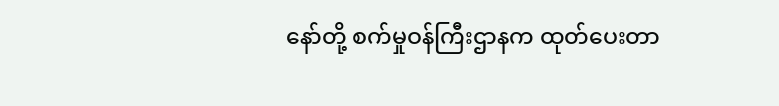နော်တို့ စက်မှုဝန်ကြီးဌာနက ထုတ်ပေးတာ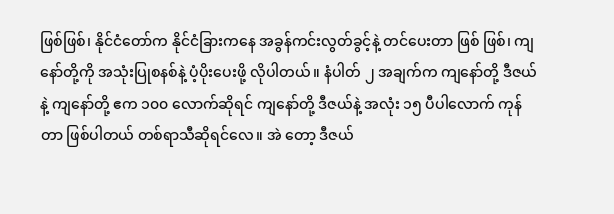ဖြစ်ဖြစ်၊ နိုင်ငံတော်က နိုင်ငံခြားကနေ အခွန်ကင်းလွတ်ခွင့်နဲ့ တင်ပေးတာ ဖြစ် ဖြစ်၊ ကျနော်တို့ကို အသုံးပြုစနစ်နဲ့ ပံ့ပိုးပေးဖို့ လိုပါတယ်။ နံပါတ် ၂ အချက်က ကျနော်တို့ ဒီဇယ်နဲ့ ကျနော်တို့ ဧက ၁၀၀ လောက်ဆိုရင် ကျနော်တို့ ဒီဇယ်နဲ့ အလုံး ၁၅ ပီပါလောက် ကုန်တာ ဖြစ်ပါတယ် တစ်ရာသီဆိုရင်လေ။ အဲ တော့ ဒီဇယ်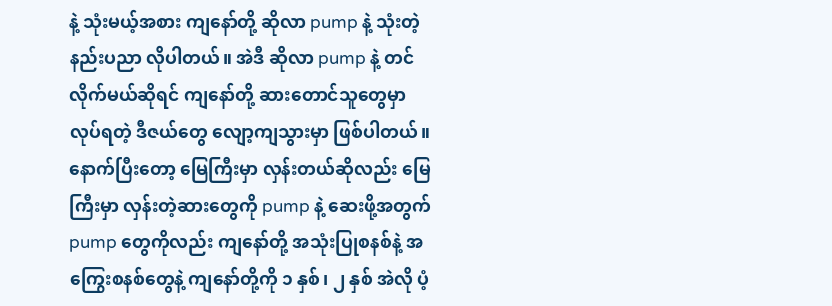နဲ့ သုံးမယ့်အစား ကျနော်တို့ ဆိုလာ pump နဲ့ သုံးတဲ့ နည်းပညာ လိုပါတယ်။ အဲဒီ ဆိုလာ pump နဲ့ တင်လိုက်မယ်ဆိုရင် ကျနော်တို့ ဆားတောင်သူတွေမှာ လုပ်ရတဲ့ ဒီဇယ်တွေ လျော့ကျသွားမှာ ဖြစ်ပါတယ်။ နောက်ပြီးတော့ မြေကြီးမှာ လှန်းတယ်ဆိုလည်း မြေကြီးမှာ လှန်းတဲ့ဆားတွေကို pump နဲ့ ဆေးဖို့အတွက် pump တွေကိုလည်း ကျနော်တို့ အသုံးပြုစနစ်နဲ့ အကြွေးစနစ်တွေနဲ့ ကျနော်တို့ကို ၁ နှစ်၊ ၂ နှစ် အဲလို ပံ့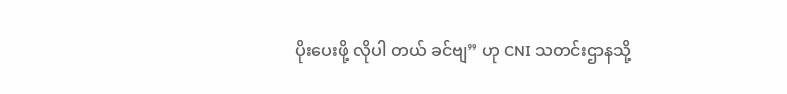ပိုးပေးဖို့ လိုပါ တယ် ခင်ဗျ” ဟု CNI သတင်းဌာနသို့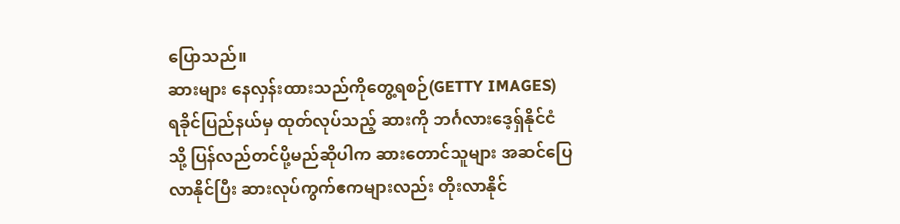ပြောသည်။
ဆားများ နေလှန်းထားသည်ကိုတွေ့ရစဉ်(GETTY IMAGES)
ရခိုင်ပြည်နယ်မှ ထုတ်လုပ်သည့် ဆားကို ဘင်္ဂလားဒေ့ရှ်နိုင်ငံသို့ ပြန်လည်တင်ပို့မည်ဆိုပါက ဆားတောင်သူများ အဆင်ပြေလာနိုင်ပြီး ဆားလုပ်ကွက်ဧကများလည်း တိုးလာနိုင်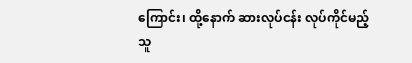ကြောင်း၊ ထို့နောက် ဆားလုပ်ငန်း လုပ်ကိုင်မည့်သူ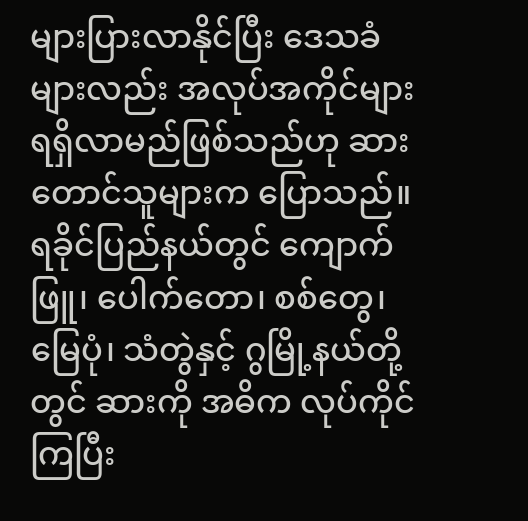များပြားလာနိုင်ပြီး ဒေသခံများလည်း အလုပ်အကိုင်များ ရရှိလာမည်ဖြစ်သည်ဟု ဆားတောင်သူများက ပြောသည်။
ရခိုင်ပြည်နယ်တွင် ကျောက်ဖြူ၊ ပေါက်တော၊ စစ်တွေ၊ မြေပုံ၊ သံတွဲနှင့် ဂွမြို့နယ်တို့တွင် ဆားကို အဓိက လုပ်ကိုင် ကြပြီး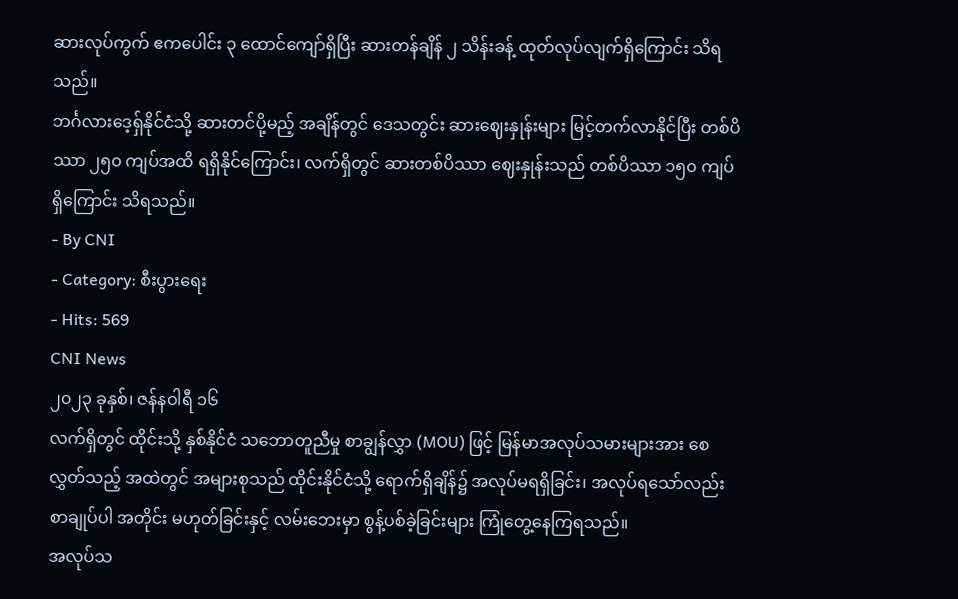ဆားလုပ်ကွက် ဧကပေါင်း ၃ ထောင်ကျော်ရှိပြီး ဆားတန်ချိန် ၂ သိန်းခန့် ထုတ်လုပ်လျက်ရှိကြောင်း သိရသည်။
ဘင်္ဂလားဒေ့ရှ်နိုင်ငံသို့ ဆားတင်ပို့မည့် အချိန်တွင် ဒေသတွင်း ဆားဈေးနှုန်းများ မြင့်တက်လာနိုင်ပြီး တစ်ပိဿာ ၂၅၀ ကျပ်အထိ ရရှိနိုင်ကြောင်း၊ လက်ရှိတွင် ဆားတစ်ပိဿာ ဈေးနှုန်းသည် တစ်ပိဿာ ၁၅၀ ကျပ်ရှိကြောင်း သိရသည်။
- By CNI
- Category: စီးပွားရေး
- Hits: 569
CNI News
၂၀၂၃ ခုနှစ်၊ ဇန်နဝါရီ ၁၆
လက်ရှိတွင် ထိုင်းသို့ နှစ်နိုင်ငံ သဘောတူညီမှု စာချွန်လွှာ (MOU) ဖြင့် မြန်မာအလုပ်သမားများအား စေလွှတ်သည့် အထဲတွင် အများစုသည် ထိုင်းနိုင်ငံသို့ ရောက်ရှိချိန်၌ အလုပ်မရရှိခြင်း၊ အလုပ်ရသော်လည်း စာချုပ်ပါ အတိုင်း မဟုတ်ခြင်းနှင့် လမ်းဘေးမှာ စွန့်ပစ်ခဲ့ခြင်းများ ကြုံတွေ့နေကြရသည်။
အလုပ်သ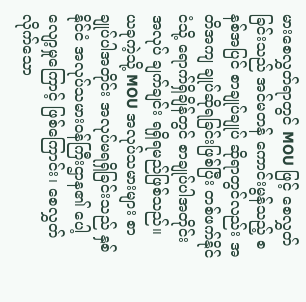မားစေလွှတ်ရာတွင် MOU ဖြင့် စေလွှတ်ခြင်းသည် အင်မတန် ကောင်းမွန်သည့် စနစ်အပြင် စာချုပ်ချုပ် ဆိုရာတွင်လည်း အတိအကျ ချုပ်ဆိုရခြင်းဖြစ်ပြီး တစ်ဖက်နိုင်ငံသို့ ရောက်ရှိချိန်တွင် စာချုပ်ပါအတိုင်း အလုပ် ချက်ချင်း ရရှိရမည်ဖြစ်သည်။
ယခုကဲ့သို့ MOU အလုပ်သမားများ စာချုပ်ပါအတိုင်း အလုပ်မရရှိခြင်းသည် နှစ်နိုင်ငံ အလုပ်သမားဝန်ကြီးဌာန၏ ပေါ့လျော့မှုကြောင့် ဖြစ်ကြောင်း၊ စေလွှတ်လိုက်သော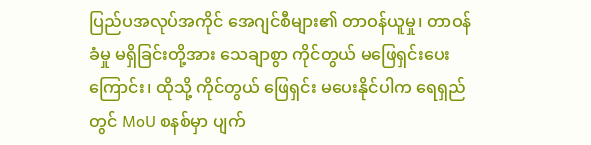ပြည်ပအလုပ်အကိုင် အေဂျင်စီများ၏ တာဝန်ယူမှု၊ တာဝန် ခံမှု မရှိခြင်းတို့အား သေချာစွာ ကိုင်တွယ် မဖြေရှင်းပေးကြောင်း၊ ထိုသို့ ကိုင်တွယ် ဖြေရှင်း မပေးနိုင်ပါက ရေရှည် တွင် MoU စနစ်မှာ ပျက်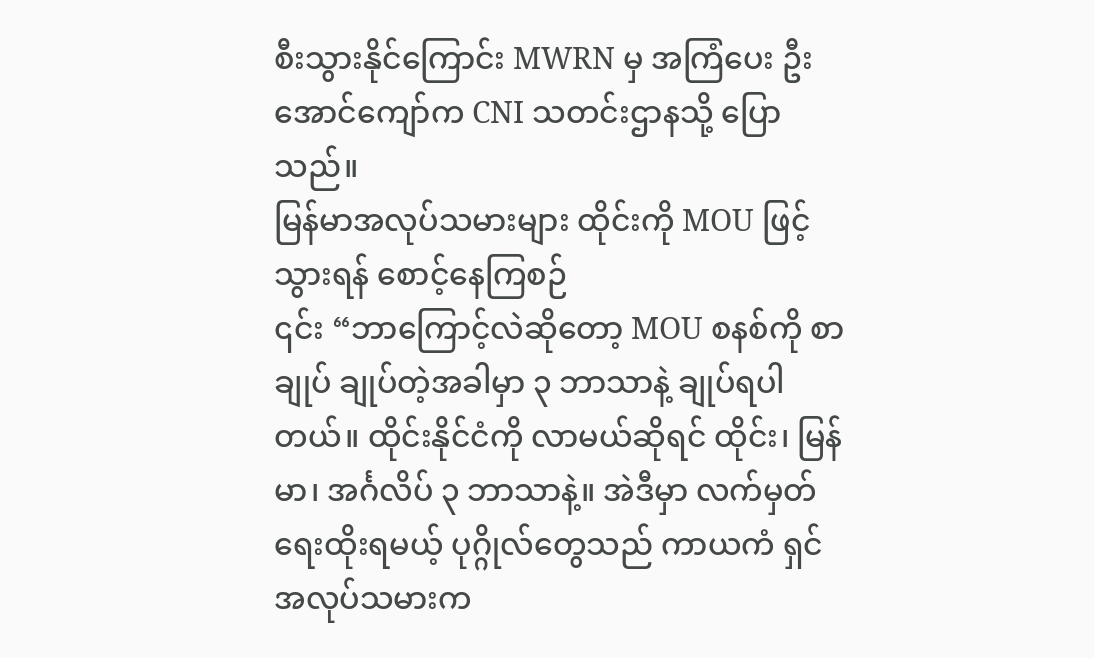စီးသွားနိုင်ကြောင်း MWRN မှ အကြံပေး ဦးအောင်ကျော်က CNI သတင်းဌာနသို့ ပြောသည်။
မြန်မာအလုပ်သမားများ ထိုင်းကို MOU ဖြင့်သွားရန် စောင့်နေကြစဉ်
၎င်း “ဘာကြောင့်လဲဆိုတော့ MOU စနစ်ကို စာချုပ် ချုပ်တဲ့အခါမှာ ၃ ဘာသာနဲ့ ချုပ်ရပါတယ်။ ထိုင်းနိုင်ငံကို လာမယ်ဆိုရင် ထိုင်း၊ မြန်မာ၊ အင်္ဂလိပ် ၃ ဘာသာနဲ့။ အဲဒီမှာ လက်မှတ် ရေးထိုးရမယ့် ပုဂ္ဂိုလ်တွေသည် ကာယကံ ရှင် အလုပ်သမားက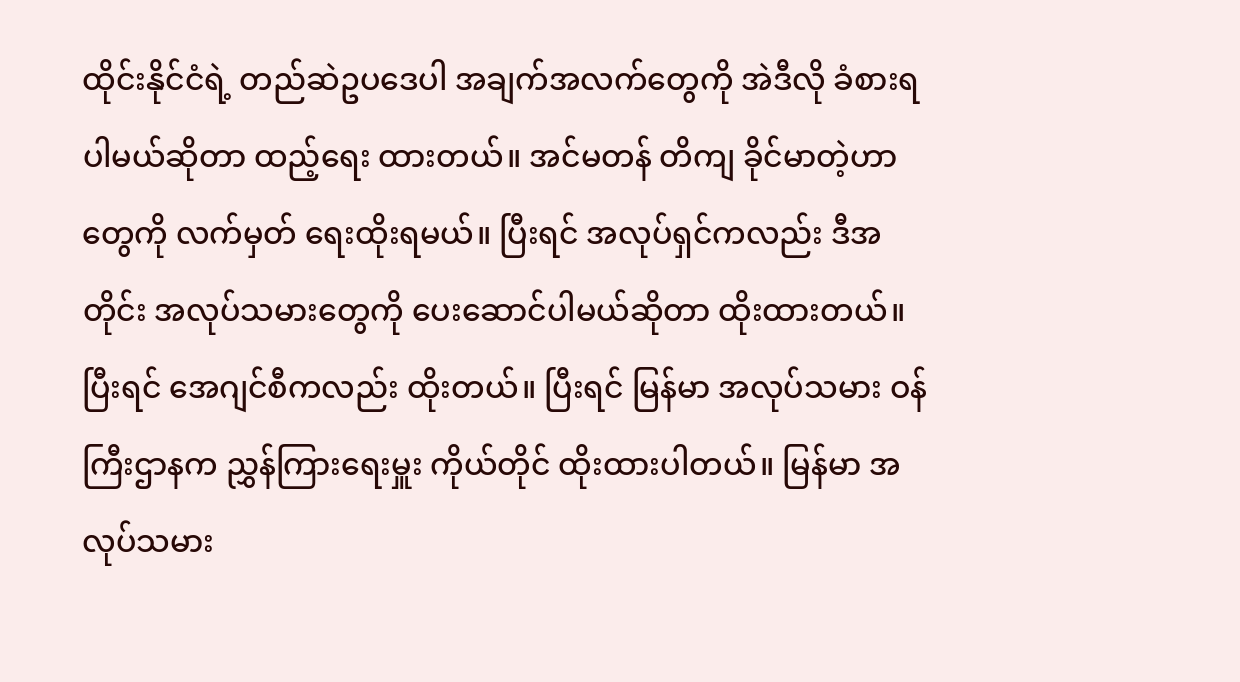ထိုင်းနိုင်ငံရဲ့ တည်ဆဲဥပဒေပါ အချက်အလက်တွေကို အဲဒီလို ခံစားရပါမယ်ဆိုတာ ထည့်ရေး ထားတယ်။ အင်မတန် တိကျ ခိုင်မာတဲ့ဟာတွေကို လက်မှတ် ရေးထိုးရမယ်။ ပြီးရင် အလုပ်ရှင်ကလည်း ဒီအတိုင်း အလုပ်သမားတွေကို ပေးဆောင်ပါမယ်ဆိုတာ ထိုးထားတယ်။ ပြီးရင် အေဂျင်စီကလည်း ထိုးတယ်။ ပြီးရင် မြန်မာ အလုပ်သမား ဝန်ကြီးဌာနက ညွှန်ကြားရေးမှူး ကိုယ်တိုင် ထိုးထားပါတယ်။ မြန်မာ အလုပ်သမား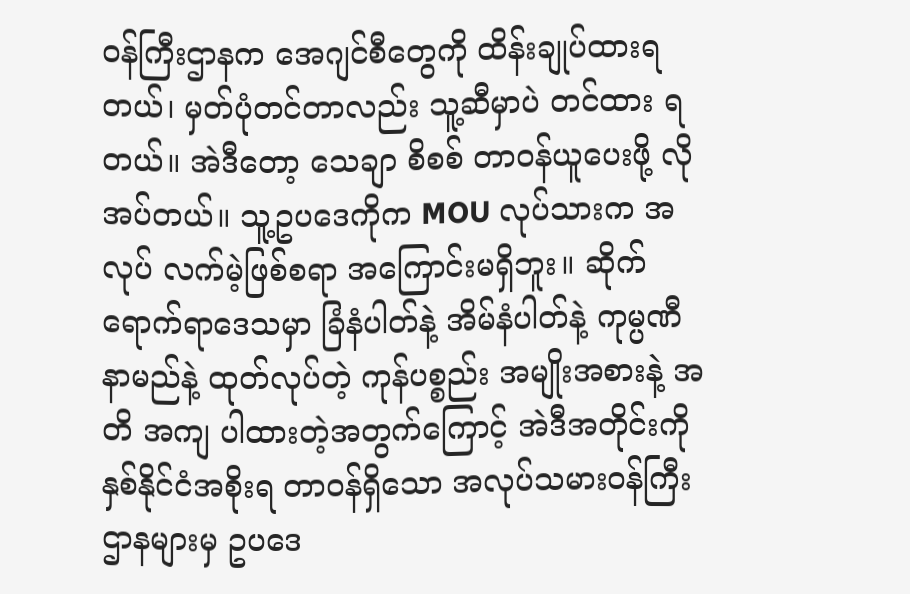ဝန်ကြီးဌာနက အေဂျင်စီတွေကို ထိန်းချုပ်ထားရတယ်၊ မှတ်ပုံတင်တာလည်း သူ့ဆီမှာပဲ တင်ထား ရတယ်။ အဲဒီတော့ သေချာ စိစစ် တာဝန်ယူပေးဖို့ လိုအပ်တယ်။ သူ့ဥပဒေကိုက MOU လုပ်သားက အလုပ် လက်မဲ့ဖြစ်စရာ အကြောင်းမရှိဘူး။ ဆိုက်ရောက်ရာဒေသမှာ ခြံနံပါတ်နဲ့ အိမ်နံပါတ်နဲ့ ကုမ္ပဏီနာမည်နဲ့ ထုတ်လုပ်တဲ့ ကုန်ပစ္စည်း အမျိုးအစားနဲ့ အတိ အကျ ပါထားတဲ့အတွက်ကြောင့် အဲဒီအတိုင်းကို နှစ်နိုင်ငံအစိုးရ တာဝန်ရှိသော အလုပ်သမားဝန်ကြီးဌာနများမှ ဥပဒေ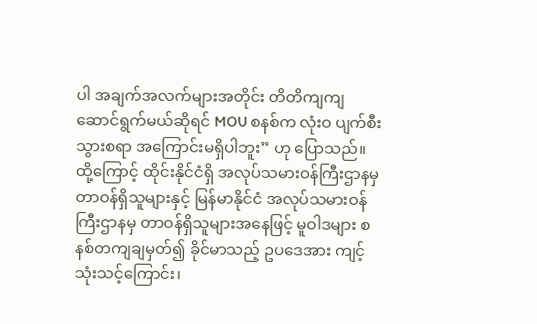ပါ အချက်အလက်များအတိုင်း တိတိကျကျ ဆောင်ရွက်မယ်ဆိုရင် MOU စနစ်က လုံးဝ ပျက်စီးသွားစရာ အကြောင်းမရှိပါဘူး” ဟု ပြောသည်။
ထို့ကြောင့် ထိုင်းနိုင်ငံရှိ အလုပ်သမားဝန်ကြီးဌာနမှ တာဝန်ရှိသူများနှင့် မြန်မာနိုင်ငံ အလုပ်သမားဝန်ကြီးဌာနမှ တာဝန်ရှိသူများအနေဖြင့် မူဝါဒများ စနစ်တကျချမှတ်၍ ခိုင်မာသည့် ဥပဒေအား ကျင့်သုံးသင့်ကြောင်း၊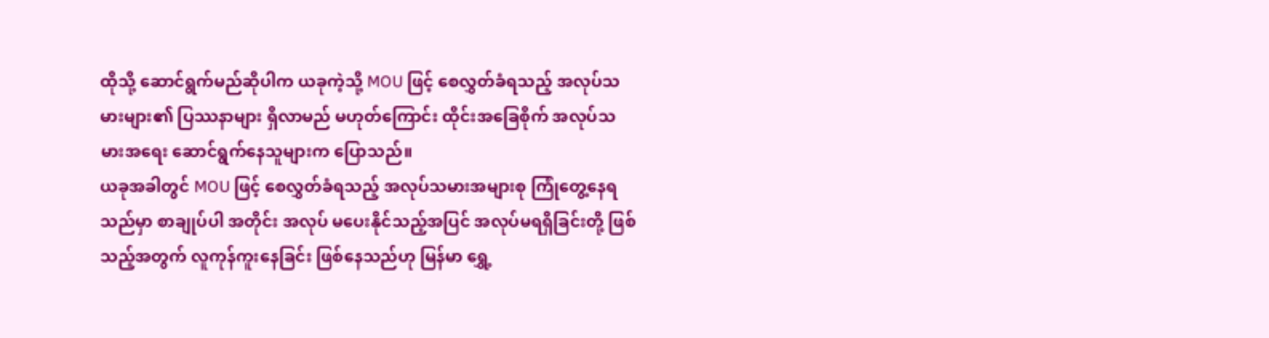ထိုသို့ ဆောင်ရွက်မည်ဆိုပါက ယခုကဲ့သို့ MOU ဖြင့် စေလွှတ်ခံရသည့် အလုပ်သမားများ၏ ပြဿနာများ ရှိလာမည် မဟုတ်ကြောင်း ထိုင်းအခြေစိုက် အလုပ်သမားအရေး ဆောင်ရွက်နေသူများက ပြောသည်။
ယခုအခါတွင် MOU ဖြင့် စေလွှတ်ခံရသည့် အလုပ်သမားအများစု ကြုံတွေ့နေရသည်မှာ စာချုပ်ပါ အတိုင်း အလုပ် မပေးနိုင်သည့်အပြင် အလုပ်မရရှိခြင်းတို့ ဖြစ်သည့်အတွက် လူကုန်ကူးနေခြင်း ဖြစ်နေသည်ဟု မြန်မာ ရွှေ့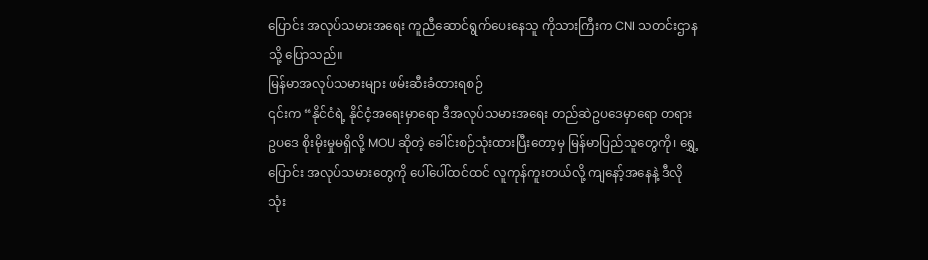ပြောင်း အလုပ်သမားအရေး ကူညီဆောင်ရွက်ပေးနေသူ ကိုသားကြီးက CNI သတင်းဌာနသို့ ပြောသည်။
မြန်မာအလုပ်သမားများ ဖမ်းဆီးခံထားရစဉ်
၎င်းက “နိုင်ငံရဲ့ နိုင်ငံ့အရေးမှာရော ဒီအလုပ်သမားအရေး တည်ဆဲဥပဒေမှာရော တရားဥပဒေ စိုးမိုးမှုမရှိလို့ MOU ဆိုတဲ့ ခေါင်းစဉ်သုံးထားပြီးတော့မှ မြန်မာပြည်သူတွေကို၊ ရွှေ့ပြောင်း အလုပ်သမားတွေကို ပေါ်ပေါ်ထင်ထင် လူကုန်ကူးတယ်လို့ ကျနော့်အနေနဲ့ ဒီလိုသုံး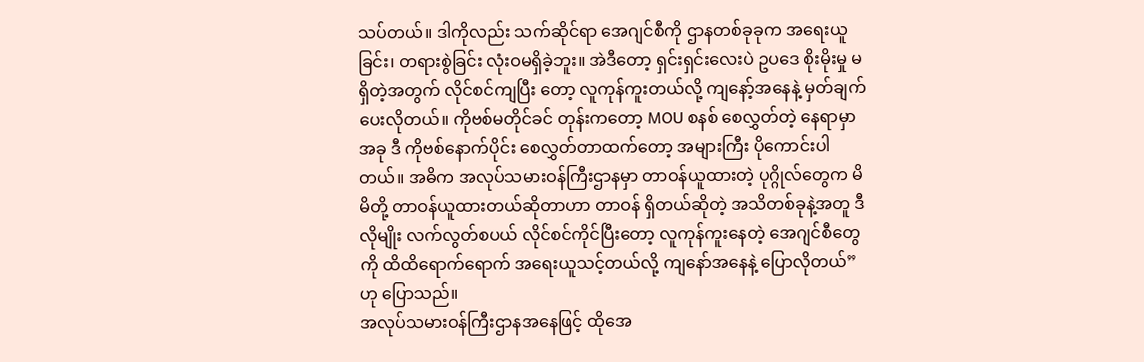သပ်တယ်။ ဒါကိုလည်း သက်ဆိုင်ရာ အေဂျင်စီကို ဌာနတစ်ခုခုက အရေးယူခြင်း၊ တရားစွဲခြင်း လုံးဝမရှိခဲ့ဘူး။ အဲဒီတော့ ရှင်းရှင်းလေးပဲ ဥပဒေ စိုးမိုးမှု မရှိတဲ့အတွက် လိုင်စင်ကျပြီး တော့ လူကုန်ကူးတယ်လို့ ကျနော့်အနေနဲ့ မှတ်ချက်ပေးလိုတယ်။ ကိုဗစ်မတိုင်ခင် တုန်းကတော့ MOU စနစ် စေလွှတ်တဲ့ နေရာမှာ အခု ဒီ ကိုဗစ်နောက်ပိုင်း စေလွှတ်တာထက်တော့ အများကြီး ပိုကောင်းပါတယ်။ အဓိက အလုပ်သမားဝန်ကြီးဌာနမှာ တာဝန်ယူထားတဲ့ ပုဂ္ဂိုလ်တွေက မိမိတို့ တာဝန်ယူထားတယ်ဆိုတာဟာ တာဝန် ရှိတယ်ဆိုတဲ့ အသိတစ်ခုနဲ့အတူ ဒီလိုမျိုး လက်လွတ်စပယ် လိုင်စင်ကိုင်ပြီးတော့ လူကုန်ကူးနေတဲ့ အေဂျင်စီတွေ ကို ထိထိရောက်ရောက် အရေးယူသင့်တယ်လို့ ကျနော်အနေနဲ့ ပြောလိုတယ်”ဟု ပြောသည်။
အလုပ်သမားဝန်ကြီးဌာနအနေဖြင့် ထိုအေ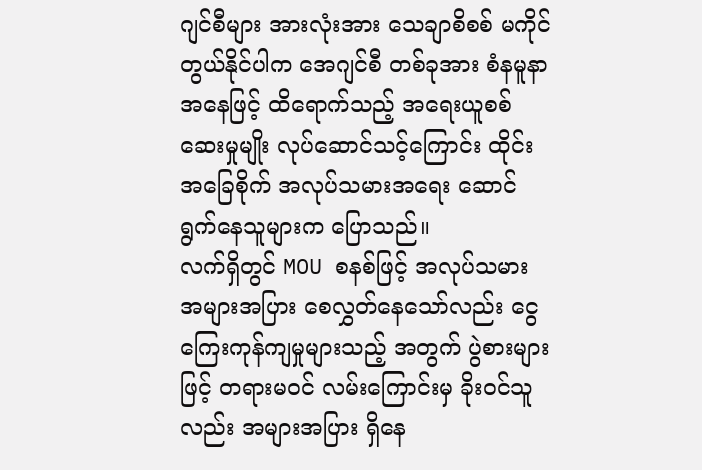ဂျင်စီများ အားလုံးအား သေချာစိစစ် မကိုင်တွယ်နိုင်ပါက အေဂျင်စီ တစ်ခုအား စံနမူနာအနေဖြင့် ထိရောက်သည့် အရေးယူစစ်ဆေးမှုမျိုး လုပ်ဆောင်သင့်ကြောင်း ထိုင်းအခြေစိုက် အလုပ်သမားအရေး ဆောင်ရွက်နေသူများက ပြောသည်။
လက်ရှိတွင် MOU စနစ်ဖြင့် အလုပ်သမား အများအပြား စေလွှတ်နေသော်လည်း ငွေကြေးကုန်ကျမှုများသည့် အတွက် ပွဲစားများဖြင့် တရားမဝင် လမ်းကြောင်းမှ ခိုးဝင်သူလည်း အများအပြား ရှိနေ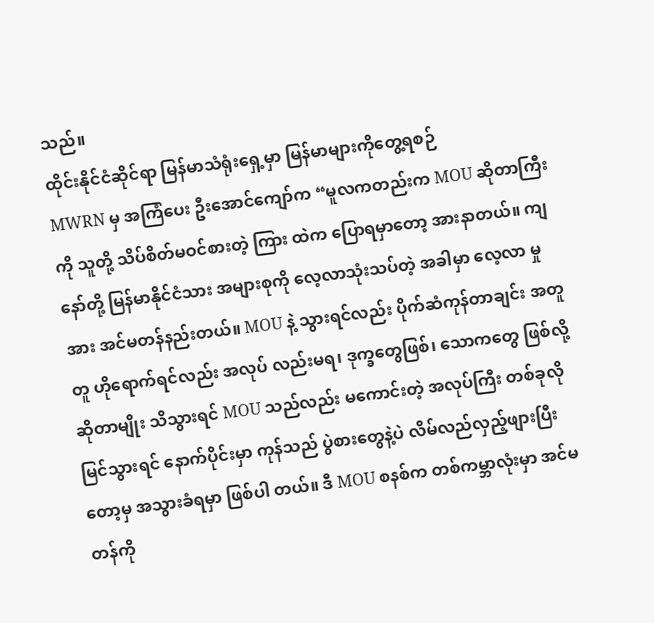သည်။
ထိုင်းနိုင်ငံဆိုင်ရာ မြန်မာသံရုံးရှေ့မှာ မြန်မာများကိုတွေ့ရစဉ်
MWRN မှ အကြံပေး ဦးအောင်ကျော်က “မူလကတည်းက MOU ဆိုတာကြီးကို သူတို့ သိပ်စိတ်မဝင်စားတဲ့ ကြား ထဲက ပြောရမှာတော့ အားနာတယ်။ ကျနော်တို့ မြန်မာနိုင်ငံသား အများစုကို လေ့လာသုံးသပ်တဲ့ အခါမှာ လေ့လာ မှုအား အင်မတန်နည်းတယ်။ MOU နဲ့ သွားရင်လည်း ပိုက်ဆံကုန်တာချင်း အတူတူ ဟိုရောက်ရင်လည်း အလုပ် လည်းမရ၊ ဒုက္ခတွေဖြစ်၊ သောကတွေ ဖြစ်လို့ဆိုတာမျိုး သိသွားရင် MOU သည်လည်း မကောင်းတဲ့ အလုပ်ကြီး တစ်ခုလို မြင်သွားရင် နောက်ပိုင်းမှာ ကုန်သည် ပွဲစားတွေနဲ့ပဲ လိမ်လည်လှည့်ဖျားပြီးတော့မှ အသွားခံရမှာ ဖြစ်ပါ တယ်။ ဒီ MOU စနစ်က တစ်ကမ္ဘာလုံးမှာ အင်မတန်ကို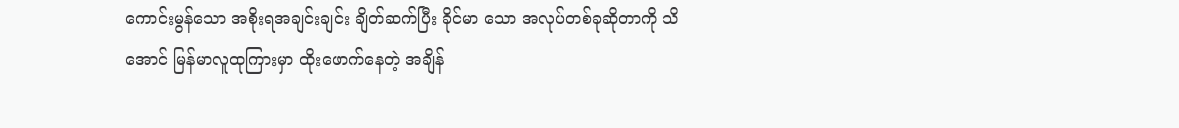ကောင်းမွန်သော အစိုးရအချင်းချင်း ချိတ်ဆက်ပြီး ခိုင်မာ သော အလုပ်တစ်ခုဆိုတာကို သိအောင် မြန်မာလူထုကြားမှာ ထိုးဖောက်နေတဲ့ အချိန်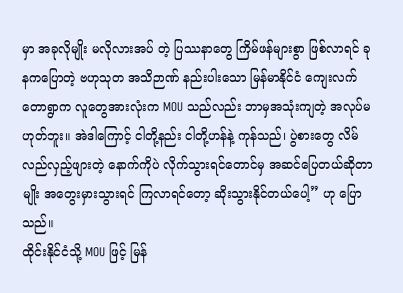မှာ အခုလိုမျိုး မလိုလားအပ် တဲ့ ပြဿနာတွေ ကြိမ်ဖန်များစွာ ဖြစ်လာရင် ခုနကပြောတဲ့ ဗဟုသုတ အသိဉာဏ် နည်းပါးသော မြန်မာနိုင်ငံ ကျေးလက် တောရွာက လူတွေအားလုံးက MOU သည်လည်း ဘာမှအသုံးကျတဲ့ အလုပ်မဟုတ်ဘူး။ အဲဒါကြောင့် ငါတို့နည်း ငါတို့ဟန်နဲ့ ကုန်သည်၊ ပွဲစားတွေ လိမ်လည်လှည့်ဖျားတဲ့ နောက်ကိုပဲ လိုက်သွားရင်တောင်မှ အဆင်ပြေတယ်ဆိုတာမျိုး အတွေးမှားသွားရင် ကြလာရင်တော့ ဆိုးသွားနိုင်တယ်ပေါ့” ဟု ပြောသည်။
ထိုင်းနိုင်ငံသို့ MOU ဖြင့် မြန်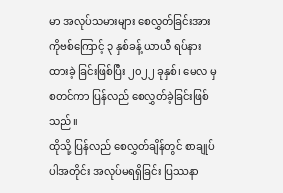မာ အလုပ်သမားများ စေလွှတ်ခြင်းအား ကိုဗစ်ကြောင့် ၃ နှစ်ခန့် ယာယီ ရပ်နားထားခဲ့ ခြင်းဖြစ်ပြီး ၂၀၂၂ ခုနှစ်၊ မေလ မှ စတင်ကာ ပြန်လည် စေလွှတ်ခဲ့ခြင်းဖြစ်သည်။
ထိုသို့ ပြန်လည် စေလွှတ်ချိန်တွင် စာချုပ်ပါအတိုင်း အလုပ်မရရှိခြင်း ပြဿနာ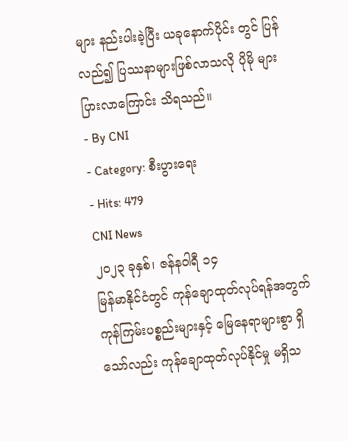များ နည်းပါးခဲ့ပြီး ယခုနောက်ပိုင်း တွင် ပြန်လည်၍ ပြဿနာများဖြစ်လာသလို ပိုမို များပြားလာကြောင်း သိရသည်။
- By CNI
- Category: စီးပွားရေး
- Hits: 479
CNI News
၂၀၂၃ ခုနှစ်၊ ဇန်နဝါရီ ၁၄
မြန်မာနိုင်ငံတွင် ကုန်ချောထုတ်လုပ်ရန်အတွက် ကုန်ကြမ်းပစ္စည်းများနှင့် မြေနေရာများစွာ ရှိသော်လည်း ကုန်ချောထုတ်လုပ်နိုင်မှု မရှိသ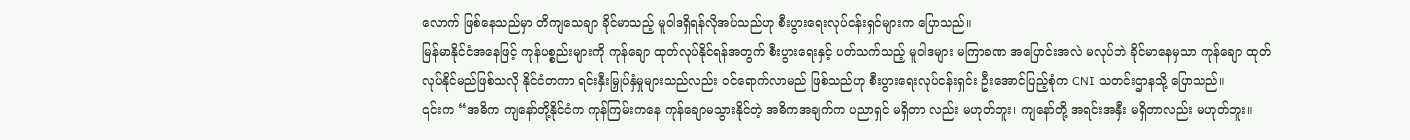လောက် ဖြစ်နေသည်မှာ တိကျသေချာ ခိုင်မာသည့် မူဝါဒရှိရန်လိုအပ်သည်ဟု စီးပွားရေးလုပ်ငန်းရှင်များက ပြောသည်။
မြန်မာနိုင်ငံအနေဖြင့် ကုန်ပစ္စည်းများကို ကုန်ချော ထုတ်လုပ်နိုင်ရန်အတွက် စီးပွားရေးနှင့် ပတ်သက်သည့် မူဝါဒများ မကြာခဏ အပြောင်းအလဲ မလုပ်ဘဲ ခိုင်မာနေမှသာ ကုန်ချော ထုတ်လုပ်နိုင်မည်ဖြစ်သလို နိုင်ငံတကာ ရင်းနှီးမြှုပ်နှံမှုများသည်လည်း ဝင်ရောက်လာမည် ဖြစ်သည်ဟု စီးပွားရေးလုပ်ငန်းရှင်း ဦးအောင်ပြည့်စုံက CNI သတင်းဌာနသို့ ပြောသည်။
၎င်းက “အဓိက ကျနော်တို့နိုင်ငံက ကုန်ကြမ်းကနေ ကုန်ချောမသွားနိုင်တဲ့ အဓိကအချက်က ပညာရှင် မရှိတာ လည်း မဟုတ်ဘူး၊ ကျနော်တို့ အရင်းအနှီး မရှိတာလည်း မဟုတ်ဘူး။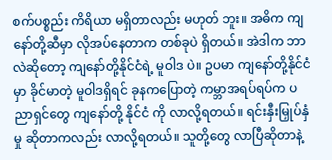စက်ပစ္စည်း ကိရိယာ မရှိတာလည်း မဟုတ် ဘူး။ အဓိက ကျနော်တို့ဆီမှာ လိုအပ်နေတာက တစ်ခုပဲ ရှိတယ်။ အဲဒါက ဘာလဲဆိုတော့ ကျနော်တို့နိုင်ငံရဲ့ မူဝါဒ ပဲ။ ဥပမာ ကျနော်တို့နိုင်ငံမှာ ခိုင်မာတဲ့ မူဝါဒရှိရင် ခုနကပြောတဲ့ ကမ္ဘာအရပ်ရပ်က ပညာရှင်တွေ ကျနော်တို့ နိုင်ငံ ကို လာလို့ရတယ်။ ရင်းနှီးမြှုပ်နှံမှု ဆိုတာကလည်း လာလို့ရတယ်။ သူတို့တွေ လာပြီဆိုတာနဲ့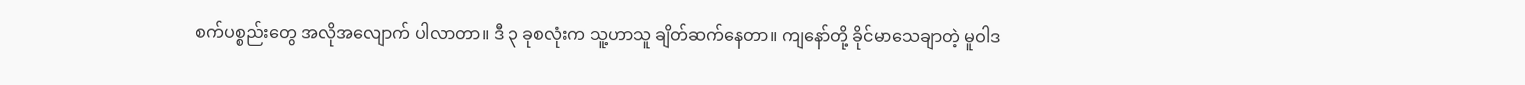စက်ပစ္စည်းတွေ အလိုအလျောက် ပါလာတာ။ ဒီ ၃ ခုစလုံးက သူ့ဟာသူ ချိတ်ဆက်နေတာ။ ကျနော်တို့ ခိုင်မာသေချာတဲ့ မူဝါဒ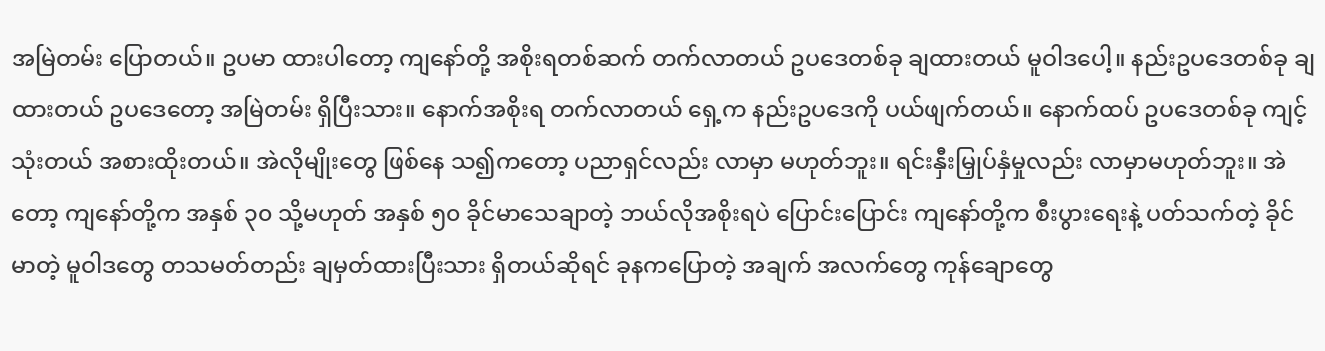အမြဲတမ်း ပြောတယ်။ ဥပမာ ထားပါတော့ ကျနော်တို့ အစိုးရတစ်ဆက် တက်လာတယ် ဥပဒေတစ်ခု ချထားတယ် မူဝါဒပေါ့။ နည်းဥပဒေတစ်ခု ချထားတယ် ဥပဒေတော့ အမြဲတမ်း ရှိပြီးသား။ နောက်အစိုးရ တက်လာတယ် ရှေ့က နည်းဥပဒေကို ပယ်ဖျက်တယ်။ နောက်ထပ် ဥပဒေတစ်ခု ကျင့်သုံးတယ် အစားထိုးတယ်။ အဲလိုမျိုးတွေ ဖြစ်နေ သ၍ကတော့ ပညာရှင်လည်း လာမှာ မဟုတ်ဘူး။ ရင်းနှီးမြှုပ်နှံမှုလည်း လာမှာမဟုတ်ဘူး။ အဲတော့ ကျနော်တို့က အနှစ် ၃၀ သို့မဟုတ် အနှစ် ၅၀ ခိုင်မာသေချာတဲ့ ဘယ်လိုအစိုးရပဲ ပြောင်းပြောင်း ကျနော်တို့က စီးပွားရေးနဲ့ ပတ်သက်တဲ့ ခိုင်မာတဲ့ မူဝါဒတွေ တသမတ်တည်း ချမှတ်ထားပြီးသား ရှိတယ်ဆိုရင် ခုနကပြောတဲ့ အချက် အလက်တွေ ကုန်ချောတွေ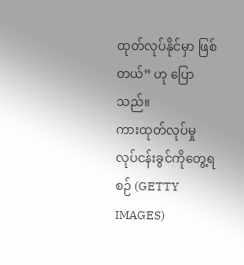ထုတ်လုပ်နိုင်မှာ ဖြစ်တယ်” ဟု ပြောသည်။
ကားထုတ်လုပ်မှု လုပ်ငန်းခွင်ကိုတွေ့ရစဉ် (GETTY IMAGES)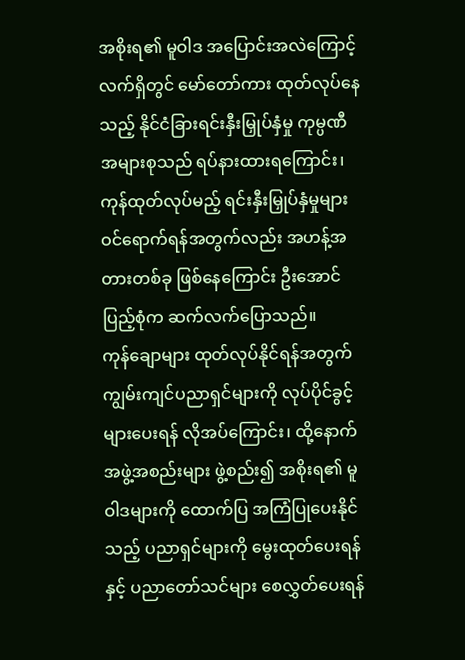အစိုးရ၏ မူဝါဒ အပြောင်းအလဲကြောင့် လက်ရှိတွင် မော်တော်ကား ထုတ်လုပ်နေသည့် နိုင်ငံခြားရင်းနှီးမြှုပ်နှံမှု ကုမ္ပဏီအများစုသည် ရပ်နားထားရကြောင်း၊ ကုန်ထုတ်လုပ်မည့် ရင်းနှီးမြှုပ်နှံမှုများ ဝင်ရောက်ရန်အတွက်လည်း အဟန့်အတားတစ်ခု ဖြစ်နေကြောင်း ဦးအောင်ပြည့်စုံက ဆက်လက်ပြောသည်။
ကုန်ချောများ ထုတ်လုပ်နိုင်ရန်အတွက် ကျွမ်းကျင်ပညာရှင်များကို လုပ်ပိုင်ခွင့်များပေးရန် လိုအပ်ကြောင်း၊ ထို့နောက် အဖွဲ့အစည်းများ ဖွဲ့စည်း၍ အစိုးရ၏ မူဝါဒများကို ထောက်ပြ အကြံပြုပေးနိုင်သည့် ပညာရှင်များကို မွေးထုတ်ပေးရန်နှင့် ပညာတော်သင်များ စေလွှတ်ပေးရန်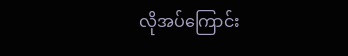လိုအပ်ကြောင်း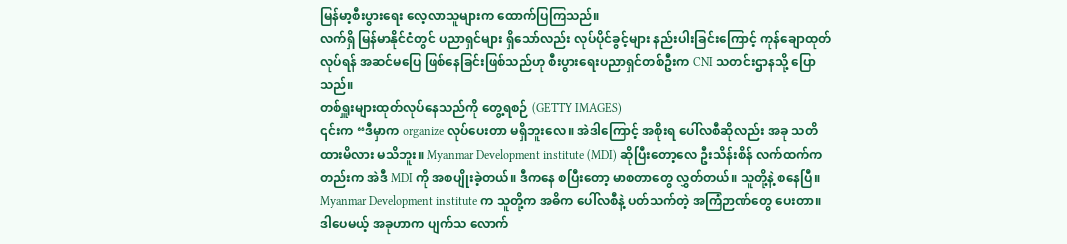မြန်မာ့စီးပွားရေး လေ့လာသူများက ထောက်ပြကြသည်။
လက်ရှိ မြန်မာနိုင်ငံတွင် ပညာရှင်များ ရှိသော်လည်း လုပ်ပိုင်ခွင့်များ နည်းပါးခြင်းကြောင့် ကုန်ချောထုတ်လုပ်ရန် အဆင်မပြေ ဖြစ်နေခြင်းဖြစ်သည်ဟု စီးပွားရေးပညာရှင်တစ်ဦးက CNI သတင်းဌာနသို့ ပြောသည်။
တစ်ရှူးများထုတ်လုပ်နေသည်ကို တွေ့ရစဉ် (GETTY IMAGES)
၎င်းက “ဒီမှာက organize လုပ်ပေးတာ မရှိဘူးလေ။ အဲဒါကြောင့် အစိုးရ ပေါ်လစီဆိုလည်း အခု သတိထားမိလား မသိဘူး။ Myanmar Development institute (MDI) ဆိုပြီးတော့လေ ဦးသိန်းစိန် လက်ထက်ကတည်းက အဲဒီ MDI ကို အစပျိုးခဲ့တယ်။ ဒီကနေ စပြီးတော့ မာစတာတွေ လွှတ်တယ်။ သူတို့နဲ့ စနေပြီ။ Myanmar Development institute က သူတို့က အဓိက ပေါ်လစီနဲ့ ပတ်သက်တဲ့ အကြံဉာဏ်တွေ ပေးတာ။ ဒါပေမယ့် အခုဟာက ပျက်သ လောက်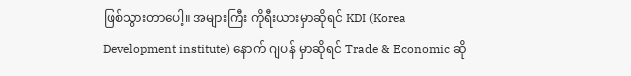ဖြစ်သွားတာပေါ့။ အများကြီး ကိုရီးယားမှာဆိုရင် KDI (Korea Development institute) နောက် ဂျပန် မှာဆိုရင် Trade & Economic ဆို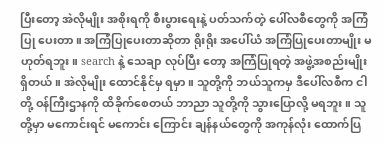ပြီးတော့ အဲလိုမျိုး အစိုးရကို စီးပွားရေးနဲ့ ပတ်သက်တဲ့ ပေါ်လစီတွေကို အကြံပြု ပေးတာ။ အကြံပြုပေးတာဆိုတာ ရိုးရိုး အပေါ်ယံ အကြံပြုပေးတာမျိုး မဟုတ်ရဘူး။ search နဲ့ သေချာ လုပ်ပြီး တော့ အကြံပြုရတဲ့ အဖွဲ့အစည်းမျိုး ရှိတယ်။ အဲလိုမျိုး ထောင်နိုင်မှ ရမှာ။ သူတို့ကို ဘယ်သူကမှ ဒီပေါ်လစီက ငါတို့ ဝန်ကြီးဌာနကို ထိခိုက်စေတယ် ဘာညာ သူတို့ကို သွားပြောလို့ မရဘူး။ သူတို့မှာ မကောင်းရင် မကောင်း ကြောင်း ချန်နယ်တွေကို အကုန်လုံး ထောက်ပြ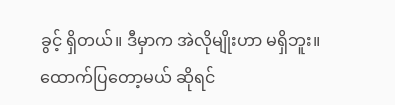ခွင့် ရှိတယ်။ ဒီမှာက အဲလိုမျိုးဟာ မရှိဘူး။ ထောက်ပြတော့မယ် ဆိုရင်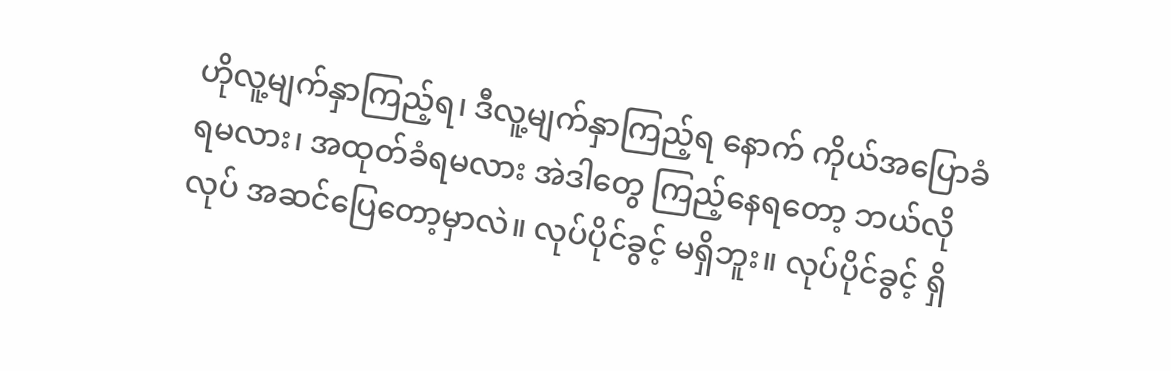ဟိုလူ့မျက်နှာကြည့်ရ၊ ဒီလူ့မျက်နှာကြည့်ရ နောက် ကိုယ်အပြောခံရမလား၊ အထုတ်ခံရမလား အဲဒါတွေ ကြည့်နေရတော့ ဘယ်လိုလုပ် အဆင်ပြေတော့မှာလဲ။ လုပ်ပိုင်ခွင့် မရှိဘူး။ လုပ်ပိုင်ခွင့် ရှိ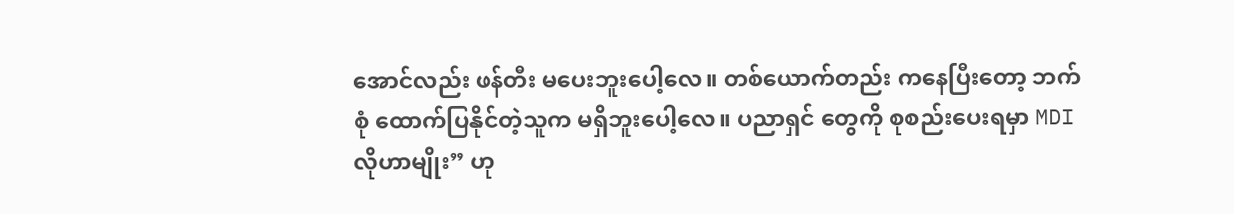အောင်လည်း ဖန်တီး မပေးဘူးပေါ့လေ။ တစ်ယောက်တည်း ကနေပြီးတော့ ဘက်စုံ ထောက်ပြနိုင်တဲ့သူက မရှိဘူးပေါ့လေ။ ပညာရှင် တွေကို စုစည်းပေးရမှာ MDI လိုဟာမျိုး” ဟု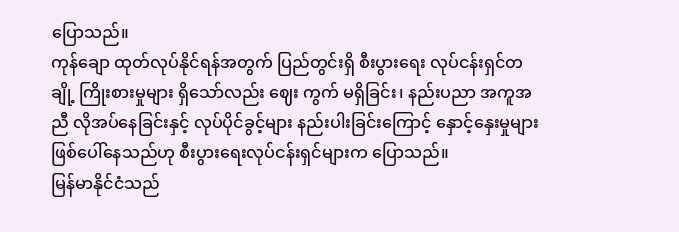ပြောသည်။
ကုန်ချော ထုတ်လုပ်နိုင်ရန်အတွက် ပြည်တွင်းရှိ စီးပွားရေး လုပ်ငန်းရှင်တချို့ ကြိုးစားမှုများ ရှိသော်လည်း ဈေး ကွက် မရှိခြင်း၊ နည်းပညာ အကူအညီ လိုအပ်နေခြင်းနှင့် လုပ်ပိုင်ခွင့်များ နည်းပါးခြင်းကြောင့် နှောင့်နှေးမှုများ ဖြစ်ပေါ်နေသည်ဟု စီးပွားရေးလုပ်ငန်းရှင်များက ပြောသည်။
မြန်မာနိုင်ငံသည်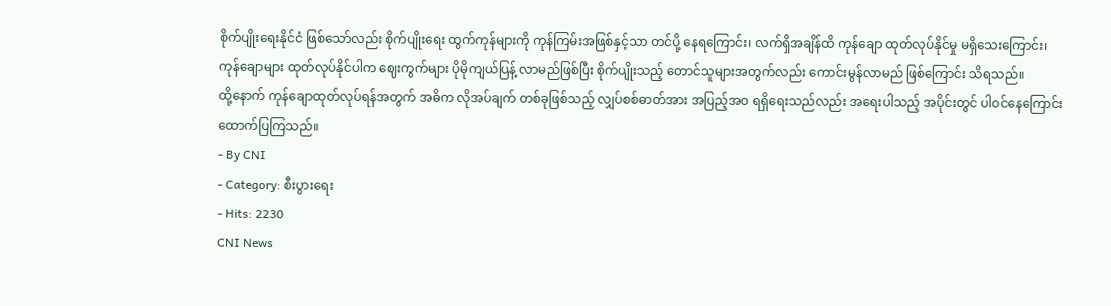စိုက်ပျိုးရေးနိုင်ငံ ဖြစ်သော်လည်း စိုက်ပျိုးရေး ထွက်ကုန်များကို ကုန်ကြမ်းအဖြစ်နှင့်သာ တင်ပို့ နေရကြောင်း၊ လက်ရှိအချိန်ထိ ကုန်ချော ထုတ်လုပ်နိုင်မှု မရှိသေးကြောင်း၊ ကုန်ချောများ ထုတ်လုပ်နိုင်ပါက ဈေးကွက်များ ပိုမိုကျယ်ပြန့် လာမည်ဖြစ်ပြီး စိုက်ပျိုးသည့် တောင်သူများအတွက်လည်း ကောင်းမွန်လာမည် ဖြစ်ကြောင်း သိရသည်။
ထို့နောက် ကုန်ချောထုတ်လုပ်ရန်အတွက် အဓိက လိုအပ်ချက် တစ်ခုဖြစ်သည့် လျှပ်စစ်ဓာတ်အား အပြည့်အဝ ရရှိရေးသည်လည်း အရေးပါသည့် အပိုင်းတွင် ပါဝင်နေကြောင်း ထောက်ပြကြသည်။
- By CNI
- Category: စီးပွားရေး
- Hits: 2230
CNI News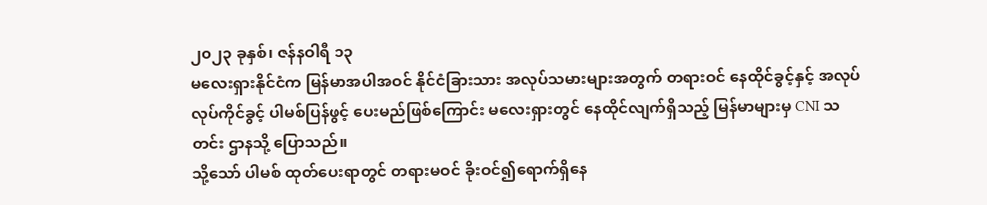၂၀၂၃ ခုနှစ်၊ ဇန်နဝါရီ ၁၃
မလေးရှားနိုင်ငံက မြန်မာအပါအဝင် နိုင်ငံခြားသား အလုပ်သမားများအတွက် တရားဝင် နေထိုင်ခွင့်နှင့် အလုပ် လုပ်ကိုင်ခွင့် ပါမစ်ပြန်ဖွင့် ပေးမည်ဖြစ်ကြောင်း မလေးရှားတွင် နေထိုင်လျက်ရှိသည့် မြန်မာများမှ CNI သတင်း ဌာနသို့ ပြောသည်။
သို့သော် ပါမစ် ထုတ်ပေးရာတွင် တရားမဝင် ခိုးဝင်၍ရောက်ရှိနေ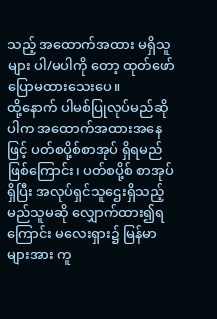သည့် အထောက်အထား မရှိသူများ ပါ/မပါကို တော့ ထုတ်ဖော် ပြောမထားသေးပေ။
ထို့နောက် ပါမစ်ပြုလုပ်မည်ဆိုပါက အထောက်အထားအနေဖြင့် ပတ်စပို့စ်စာအုပ် ရှိရမည် ဖြစ်ကြောင်း၊ ပတ်စပို့စ် စာအုပ်ရှိပြီး အလုပ်ရှင်သူဌေးရှိသည့် မည်သူမဆို လျှောက်ထား၍ရကြောင်း မလေးရှား၌ မြန်မာများအား ကူ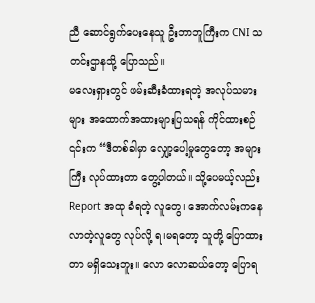ညီ ဆောင်ရွက်ပေးနေသူ ဦးဘာဘူကြီးက CNI သတင်းဌာနသို့ ပြောသည်။
မလေးရှားတွင် ဖမ်းဆီးခံထားရတဲ့ အလုပ်သမားများ အထောက်အထားများပြသရန် ကိုင်ထားစဉ်
၎င်းက “ဒီတစ်ခါမှာ လျှော့ပေါ့မှုတွေတော့ အများကြီး လုပ်ထားတာ တွေ့ပါတယ်။ သို့ပေမယ့်လည်း Report အထု ခံရတဲ့ လူတွေ၊ အောက်လမ်းကနေ လာတဲ့လူတွေ လုပ်လို့ ရ၊မရတော့ သူတို့ ပြောထားတာ မရှိသေးဘူး။ လော လောဆယ်တော့ ပြောရ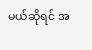မယ်ဆိုရင် အ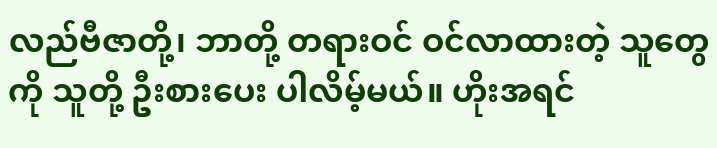လည်ဗီဇာတို့၊ ဘာတို့ တရားဝင် ဝင်လာထားတဲ့ သူတွေကို သူတို့ ဦးစားပေး ပါလိမ့်မယ်။ ဟိုးအရင်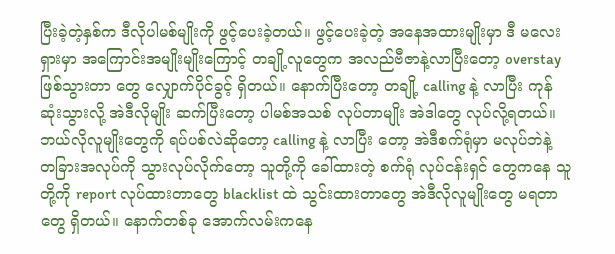ပြီးခဲ့တဲ့နှစ်က ဒီလိုပါမစ်မျိုးကို ဖွင့်ပေးခဲ့တယ်။ ဖွင့်ပေးခဲ့တဲ့ အနေအထားမျိုးမှာ ဒီ မလေးရှားမှာ အကြောင်းအမျိုးမျိုးကြောင့် တချို့လူတွေက အလည်ဗီဇာနဲ့လာပြီးတော့ overstay ဖြစ်သွားတာ တွေ လျှောက်ပိုင်ခွင့် ရှိတယ်။ နောက်ပြီးတော့ တချို့ calling နဲ့ လာပြီး ကုန်ဆုံးသွားလို့ အဲဒီလိုမျိုး ဆက်ပြီးတော့ ပါမစ်အသစ် လုပ်တာမျိုး အဲဒါတွေ လုပ်လို့ရတယ်။ ဘယ်လိုလူမျိုးတွေကို ရပ်ပစ်လဲဆိုတော့ calling နဲ့ လာပြီး တော့ အဲဒီစက်ရုံမှာ မလုပ်ဘဲနဲ့ တခြားအလုပ်ကို သွားလုပ်လိုက်တော့ သူတို့ကို ခေါ်ထားတဲ့ စက်ရုံ လုပ်ငန်းရှင် တွေကနေ သူတို့ကို report လုပ်ထားတာတွေ blacklist ထဲ သွင်းထားတာတွေ အဲဒီလိုလူမျိုးတွေ မရတာတွေ ရှိတယ်။ နောက်တစ်ခု အောက်လမ်းကနေ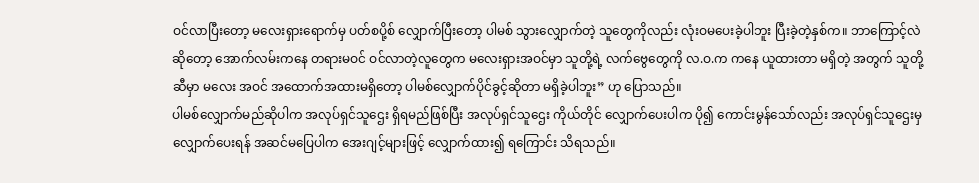ဝင်လာပြီးတော့ မလေးရှားရောက်မှ ပတ်စပို့စ် လျှောက်ပြီးတော့ ပါမစ် သွားလျှောက်တဲ့ သူတွေကိုလည်း လုံးဝမပေးခဲ့ပါဘူး ပြီးခဲ့တဲ့နှစ်က။ ဘာကြောင့်လဲ ဆိုတော့ အောက်လမ်းကနေ တရားမဝင် ဝင်လာတဲ့လူတွေက မလေးရှားအဝင်မှာ သူတို့ရဲ့ လက်ဗွေတွေကို လ.ဝ.က ကနေ ယူထားတာ မရှိတဲ့ အတွက် သူတို့ဆီမှာ မလေး အဝင် အထောက်အထားမရှိတော့ ပါမစ်လျှောက်ပိုင်ခွင့်ဆိုတာ မရှိခဲ့ပါဘူး” ဟု ပြောသည်။
ပါမစ်လျှောက်မည်ဆိုပါက အလုပ်ရှင်သူဌေး ရှိရမည်ဖြစ်ပြီး အလုပ်ရှင်သူဌေး ကိုယ်တိုင် လျှောက်ပေးပါက ပို၍ ကောင်းမွန်သော်လည်း အလုပ်ရှင်သူဌေးမှ လျှောက်ပေးရန် အဆင်မပြေပါက အေးဂျင့်များဖြင့် လျှောက်ထား၍ ရကြောင်း သိရသည်။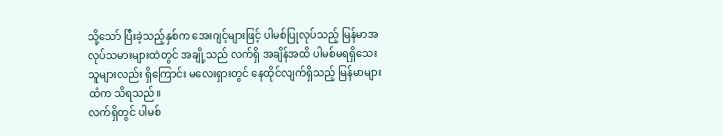သို့သော် ပြီးခဲ့သည့်နှစ်က အေးဂျင့်များဖြင့် ပါမစ်ပြုလုပ်သည့် မြန်မာအလုပ်သမားများထဲတွင် အချို့သည် လက်ရှိ အချိန်အထိ ပါမစ်မရရှိသေးသူများလည်း ရှိကြောင်း မလေးရှားတွင် နေထိုင်လျက်ရှိသည့် မြန်မာများထံက သိရသည်။
လက်ရှိတွင် ပါမစ်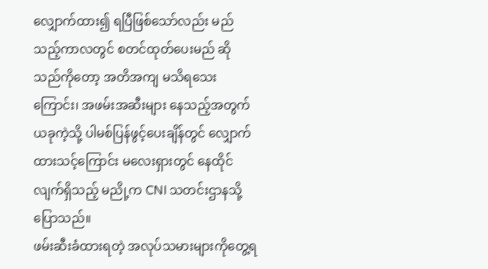လျှောက်ထား၍ ရပြီဖြစ်သော်လည်း မည်သည့်ကာလတွင် စတင်ထုတ်ပေးမည် ဆိုသည်ကိုတော့ အတိအကျ မသိရသေးကြောင်း၊ အဖမ်းအဆီးများ နေသည့်အတွက် ယခုကဲ့သို့ ပါမစ်ပြန်ဖွင့်ပေးချိန်တွင် လျှောက် ထားသင့်ကြောင်း မလေးရှားတွင် နေထိုင်လျက်ရှိသည့် မညို့က CNI သတင်းဌာနသို့ ပြောသည်။
ဖမ်းဆီးခံထားရတဲ့ အလုပ်သမားများကိုတွေ့ရ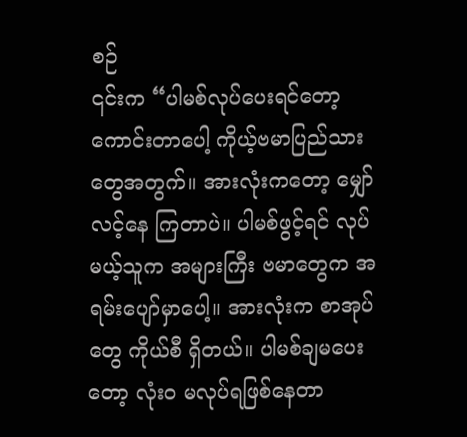စဉ်
၎င်းက “ပါမစ်လုပ်ပေးရင်တော့ ကောင်းတာပေါ့ ကိုယ့်ဗမာပြည်သားတွေအတွက်။ အားလုံးကတော့ မျှော်လင့်နေ ကြတာပဲ။ ပါမစ်ဖွင့်ရင် လုပ်မယ့်သူက အများကြီး ဗမာတွေက အရမ်းပျော်မှာပေါ့။ အားလုံးက စာအုပ်တွေ ကိုယ်စီ ရှိတယ်။ ပါမစ်ချမပေးတော့ လုံးဝ မလုပ်ရဖြစ်နေတာ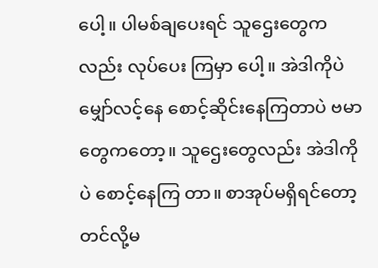ပေါ့။ ပါမစ်ချပေးရင် သူဌေးတွေကလည်း လုပ်ပေး ကြမှာ ပေါ့။ အဲဒါကိုပဲ မျှော်လင့်နေ စောင့်ဆိုင်းနေကြတာပဲ ဗမာတွေကတော့။ သူဌေးတွေလည်း အဲဒါကိုပဲ စောင့်နေကြ တာ။ စာအုပ်မရှိရင်တော့ တင်လို့မ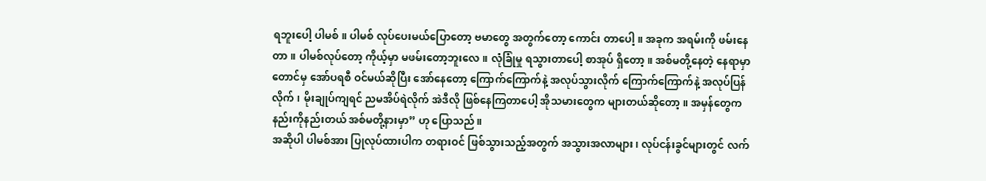ရဘူးပေါ့ ပါမစ်။ ပါမစ် လုပ်ပေးမယ်ပြောတော့ ဗမာတွေ အတွက်တော့ ကောင်း တာပေါ့။ အခုက အရမ်းကို ဖမ်းနေတာ။ ပါမစ်လုပ်တော့ ကိုယ့်မှာ မဖမ်းတော့ဘူးလေ။ လုံခြုံမှု ရသွားတာပေါ့ စာအုပ် ရှိတော့။ အစ်မတို့နေတဲ့ နေရာမှာတောင်မှ အော်ပရစီ ဝင်မယ်ဆိုပြီး အော်နေတော့ ကြောက်ကြောက်နဲ့ အလုပ်သွားလိုက် ကြောက်ကြောက်နဲ့ အလုပ်ပြန်လိုက်၊ မိုးချုပ်ကျရင် ညမအိပ်ရဲလိုက် အဲဒီလို ဖြစ်နေကြတာပေါ့ အိုသမားတွေက များတယ်ဆိုတော့။ အမှန်တွေက နည်းကိုနည်းတယ် အစ်မတို့နားမှာ” ဟု ပြောသည်။
အဆိုပါ ပါမစ်အား ပြုလုပ်ထားပါက တရားဝင် ဖြစ်သွားသည့်အတွက် အသွားအလာများ၊ လုပ်ငန်းခွင်များတွင် လက်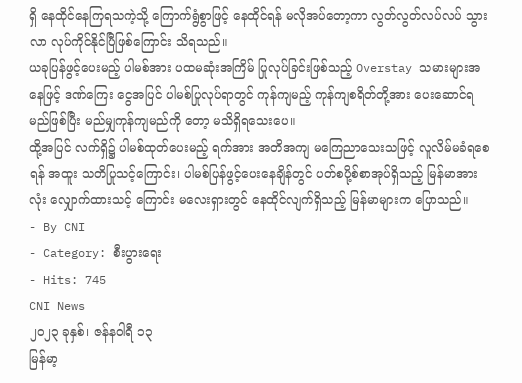ရှိ နေထိုင်နေကြရသကဲ့သို့ ကြောက်ရွံစွာဖြင့် နေထိုင်ရန် မလိုအပ်တော့ကာ လွတ်လွတ်လပ်လပ် သွားလာ လုပ်ကိုင်နိုင်ပြီဖြစ်ကြောင်း သိရသည်။
ယခုပြန်ဖွင့်ပေးမည့် ပါမစ်အား ပထမဆုံးအကြိမ် ပြုလုပ်ခြင်းဖြစ်သည့် Overstay သမားများအနေဖြင့် ဒဏ်ကြေး ငွေအပြင် ပါမစ်ပြုလုပ်ရာတွင် ကုန်ကျမည့် ကုန်ကျစရိတ်တို့အား ပေးဆောင်ရမည်ဖြစ်ပြီး မည်မျှကုန်ကျမည်ကို တော့ မသိရှိရသေးပေ။
ထို့အပြင် လက်ရှိ၌ ပါမစ်ထုတ်ပေးမည့် ရက်အား အတိအကျ မကြေညာသေးသဖြင့် လူလိမ်မခံရစေရန် အထူး သတိပြုသင့်ကြောင်း၊ ပါမစ်ပြန်ဖွင့်ပေးနေချိန်တွင် ပတ်စပို့စ်စာအုပ်ရှိသည့် မြန်မာအားလုံး လျှောက်ထားသင့် ကြောင်း မလေးရှားတွင် နေထိုင်လျက်ရှိသည့် မြန်မာများက ပြောသည်။
- By CNI
- Category: စီးပွားရေး
- Hits: 745
CNI News
၂၀၂၃ ခုနှစ်၊ ဇန်နဝါရီ ၁၃
မြန်မာ့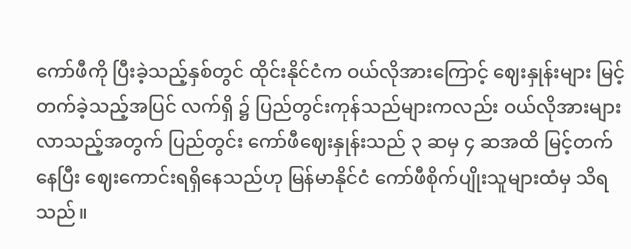ကော်ဖီကို ပြီးခဲ့သည့်နှစ်တွင် ထိုင်းနိုင်ငံက ဝယ်လိုအားကြောင့် ဈေးနှုန်းများ မြင့်တက်ခဲ့သည့်အပြင် လက်ရှိ ၌ ပြည်တွင်းကုန်သည်များကလည်း ဝယ်လိုအားများလာသည့်အတွက် ပြည်တွင်း ကော်ဖီဈေးနှုန်းသည် ၃ ဆမှ ၄ ဆအထိ မြင့်တက်နေပြီး ဈေးကောင်းရရှိနေသည်ဟု မြန်မာနိုင်ငံ ကော်ဖီစိုက်ပျိုးသူများထံမှ သိရသည်။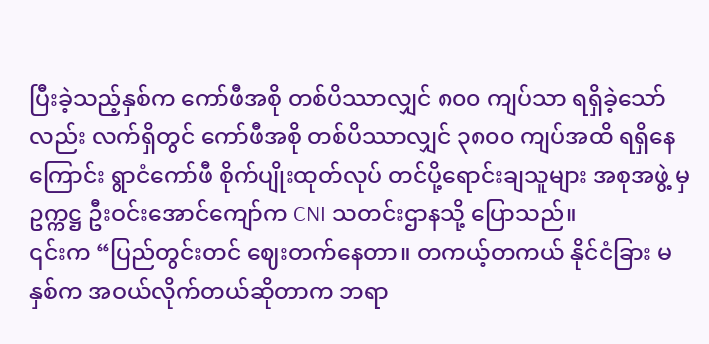ပြီးခဲ့သည့်နှစ်က ကော်ဖီအစို တစ်ပိဿာလျှင် ၈၀၀ ကျပ်သာ ရရှိခဲ့သော်လည်း လက်ရှိတွင် ကော်ဖီအစို တစ်ပိဿာလျှင် ၃၈၀၀ ကျပ်အထိ ရရှိနေကြောင်း ရွာငံကော်ဖီ စိုက်ပျိုးထုတ်လုပ် တင်ပို့ရောင်းချသူများ အစုအဖွဲ့ မှဥက္ကဋ္ဌ ဦးဝင်းအောင်ကျော်က CNI သတင်းဌာနသို့ ပြောသည်။
၎င်းက “ပြည်တွင်းတင် ဈေးတက်နေတာ။ တကယ့်တကယ် နိုင်ငံခြား မနှစ်က အဝယ်လိုက်တယ်ဆိုတာက ဘရာ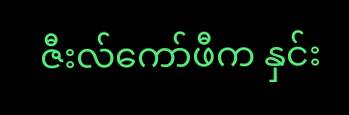ဇီးလ်ကော်ဖီက နှင်း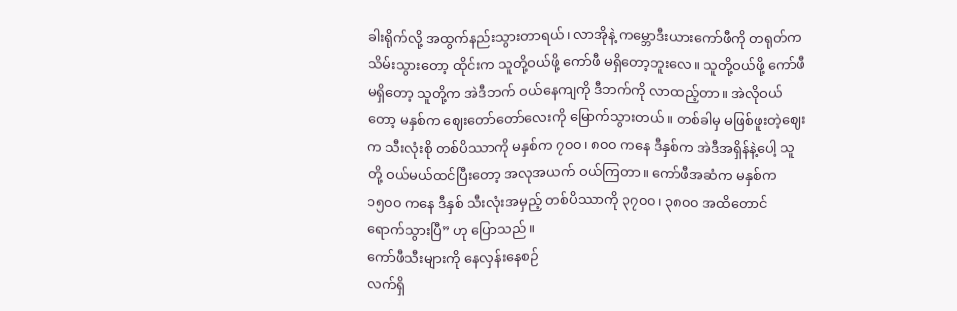ခါးရိုက်လို့ အထွက်နည်းသွားတာရယ်၊ လာအိုနဲ့ ကမ္ဘောဒီးယားကော်ဖီကို တရုတ်က သိမ်းသွားတော့ ထိုင်းက သူတို့ဝယ်ဖို့ ကော်ဖီ မရှိတော့ဘူးလေ။ သူတို့ဝယ်ဖို့ ကော်ဖီမရှိတော့ သူတို့က အဲဒီဘက် ဝယ်နေကျကို ဒီဘက်ကို လာထည့်တာ။ အဲလိုဝယ်တော့ မနှစ်က ဈေးတော်တော်လေးကို မြောက်သွားတယ်။ တစ်ခါမှ မဖြစ်ဖူးတဲ့ဈေးက သီးလုံးစို တစ်ပိဿာကို မနှစ်က ၇၀၀၊ ၈၀၀ ကနေ ဒီနှစ်က အဲဒီအရှိန်နဲ့ပေါ့ သူတို့ ဝယ်မယ်ထင်ပြီးတော့ အလုအယက် ဝယ်ကြတာ။ ကော်ဖီအဆံက မနှစ်က ၁၅၀၀ ကနေ ဒီနှစ် သီးလုံးအမှည့် တစ်ပိဿာကို ၃၇၀၀၊ ၃၈၀၀ အထိတောင် ရောက်သွားပြီ” ဟု ပြောသည်။
ကော်ဖီသီးများကို နေလှန်းနေစဉ်
လက်ရှိ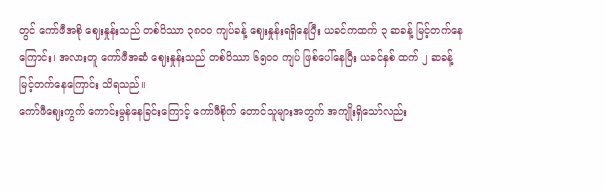တွင် ကော်ဖီအစို ဈေးနှုန်းသည် တစ်ပိဿာ ၃၈၀၀ ကျပ်ခန့် ဈေးနှုန်းရရှိနေပြီး ယခင်ကထက် ၃ ဆခန့် မြင့်တက်နေကြောင်း၊ အလားတူ ကော်ဖီအဆံ ဈေးနှုန်းသည် တစ်ပိဿာ ၆၅၀၀ ကျပ် ဖြစ်ပေါ်နေပြီး ယခင်နှစ် ထက် ၂ ဆခန့် မြင့်တက်နေကြောင်း သိရသည်။
ကော်ဖီဈေးကွက် ကောင်းမွန်နေခြင်းကြောင့် ကော်ဖီစိုက် တောင်သူများအတွက် အကျိုးရှိသော်လည်း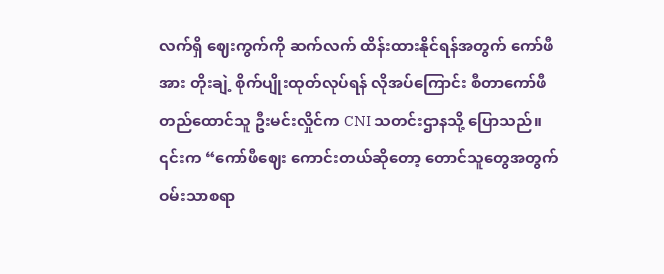လက်ရှိ ဈေးကွက်ကို ဆက်လက် ထိန်းထားနိုင်ရန်အတွက် ကော်ဖီအား တိုးချဲ့ စိုက်ပျိုးထုတ်လုပ်ရန် လိုအပ်ကြောင်း စီတာကော်ဖီ တည်ထောင်သူ ဦးမင်းလှိုင်က CNI သတင်းဌာနသို့ ပြောသည်။
၎င်းက “ကော်ဖီဈေး ကောင်းတယ်ဆိုတော့ တောင်သူတွေအတွက် ဝမ်းသာစရာ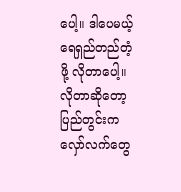ပေါ့။ ဒါပေမယ့် ရေရှည်တည်တံ့ဖို့ လိုတာပေါ့။ လိုတာဆိုတော့ ပြည်တွင်းက လှော်လက်တွေ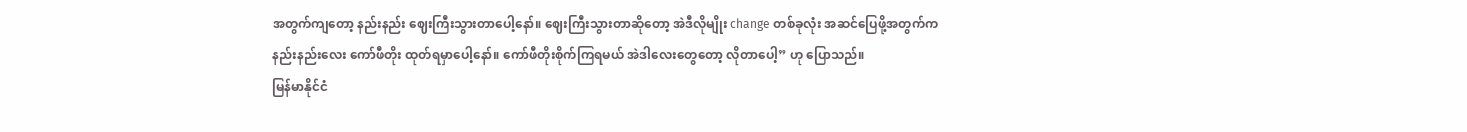အတွက်ကျတော့ နည်းနည်း ဈေးကြီးသွားတာပေါ့နော်။ ဈေးကြီးသွားတာဆိုတော့ အဲဒီလိုမျိုး change တစ်ခုလုံး အဆင်ပြေဖို့အတွက်က နည်းနည်းလေး ကော်ဖီတိုး ထုတ်ရမှာပေါ့နော်။ ကော်ဖီတိုးစိုက်ကြရမယ် အဲဒါလေးတွေတော့ လိုတာပေါ့” ဟု ပြောသည်။
မြန်မာနိုင်ငံ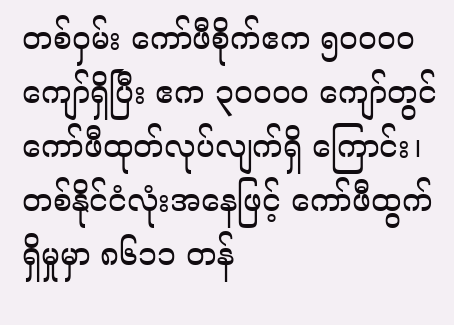တစ်ဝှမ်း ကော်ဖီစိုက်ဧက ၅၀၀၀၀ ကျော်ရှိပြီး ဧက ၃၀၀၀၀ ကျော်တွင် ကော်ဖီထုတ်လုပ်လျက်ရှိ ကြောင်း၊ တစ်နိုင်ငံလုံးအနေဖြင့် ကော်ဖီထွက်ရှိမှုမှာ ၈၆၁၁ တန်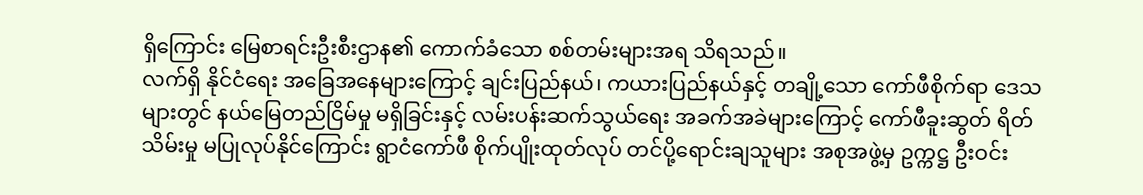ရှိကြောင်း မြေစာရင်းဦးစီးဌာန၏ ကောက်ခံသော စစ်တမ်းများအရ သိရသည်။
လက်ရှိ နိုင်ငံရေး အခြေအနေများကြောင့် ချင်းပြည်နယ်၊ ကယားပြည်နယ်နှင့် တချို့သော ကော်ဖီစိုက်ရာ ဒေသ များတွင် နယ်မြေတည်ငြိမ်မှု မရှိခြင်းနှင့် လမ်းပန်းဆက်သွယ်ရေး အခက်အခဲများကြောင့် ကော်ဖီခူးဆွတ် ရိတ်သိမ်းမှု မပြုလုပ်နိုင်ကြောင်း ရွာငံကော်ဖီ စိုက်ပျိုးထုတ်လုပ် တင်ပို့ရောင်းချသူများ အစုအဖွဲ့မှ ဥက္ကဋ္ဌ ဦးဝင်း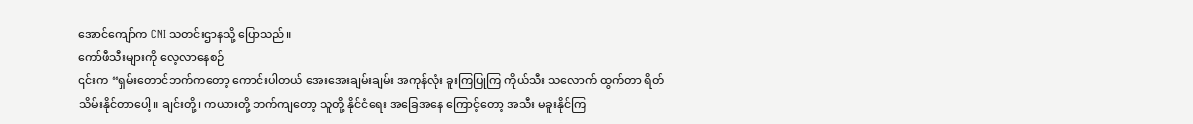အောင်ကျော်က CNI သတင်းဌာနသို့ ပြောသည်။
ကော်ဖီသီးများကို လေ့လာနေစဉ်
၎င်းက “ရှမ်းတောင်ဘက်ကတော့ ကောင်းပါတယ် အေးအေးချမ်းချမ်း အကုန်လုံး ခူးကြပြုကြ ကိုယ်သီး သလောက် ထွက်တာ ရိတ်သိမ်းနိုင်တာပေါ့။ ချင်းတို့၊ ကယားတို့ ဘက်ကျတော့ သူတို့ နိုင်ငံရေး အခြေအနေ ကြောင့်တော့ အသီး မခူးနိုင်ကြ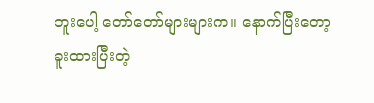ဘူးပေါ့ တော်တော်များများက။ နောက်ပြီးတော့ ခူးထားပြီးတဲ့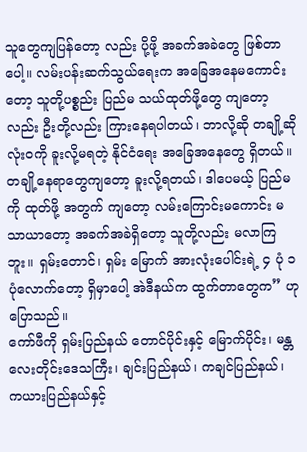သူတွေကျပြန်တော့ လည်း ပို့ဖို့ အခက်အခဲတွေ ဖြစ်တာပေါ့။ လမ်းပန်းဆက်သွယ်ရေးက အခြေအနေမကောင်းတော့ သူတို့ပစ္စည်း ပြည်မ သယ်ထုတ်ဖို့တွေ ကျတော့လည်း ဦးတို့လည်း ကြားနေရပါတယ်၊ ဘာလို့ဆို တချို့ဆို လုံးဝကို ခူးလို့မရတဲ့ နိုင်ငံရေး အခြေအနေတွေ ရှိတယ်။ တချို့နေရာတွေကျတော့ ခူးလို့ရတယ်၊ ဒါပေမယ့် ပြည်မကို ထုတ်ဖို့ အတွက် ကျတော့ လမ်းကြောင်းမကောင်း မသာယာတော့ အခက်အခဲရှိတော့ သူတို့လည်း မလာကြဘူး။ ရှမ်းတောင်၊ ရှမ်း မြောက် အားလုံးပေါင်းရဲ့ ၄ ပုံ ၁ ပုံလောက်တော့ ရှိမှာပေါ့ အဲဒီနယ်က ထွက်တာတွေက” ဟု ပြောသည်။
ကော်ဖီကို ရှမ်းပြည်နယ် တောင်ပိုင်းနှင့် မြောက်ပိုင်း၊ မန္တလေးတိုင်းဒေသကြီး၊ ချင်းပြည်နယ်၊ ကချင်ပြည်နယ်၊ ကယားပြည်နယ်နှင့်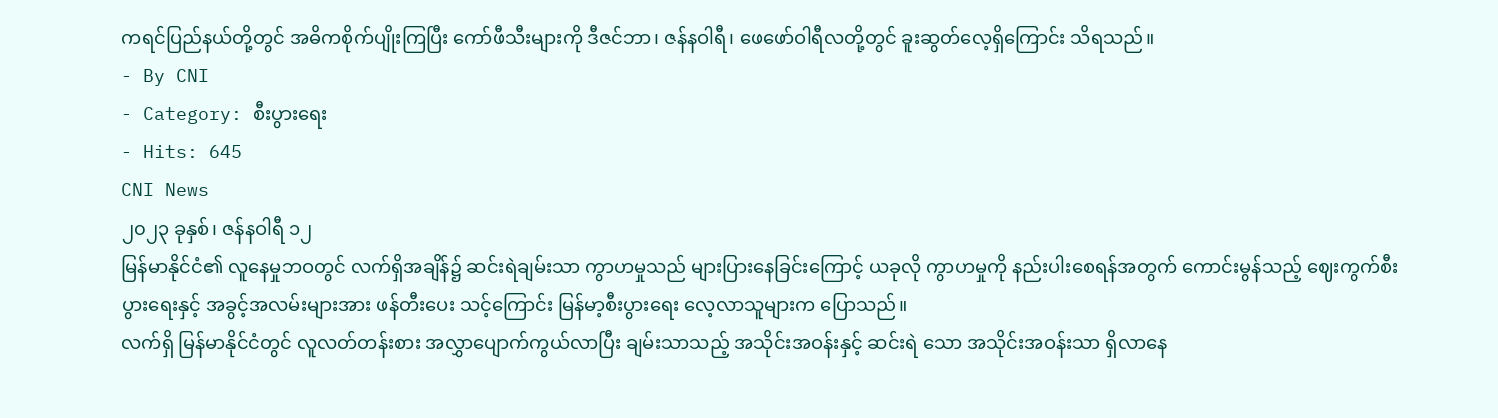ကရင်ပြည်နယ်တို့တွင် အဓိကစိုက်ပျိုးကြပြီး ကော်ဖီသီးများကို ဒီဇင်ဘာ၊ ဇန်နဝါရီ၊ ဖေဖော်ဝါရီလတို့တွင် ခူးဆွတ်လေ့ရှိကြောင်း သိရသည်။
- By CNI
- Category: စီးပွားရေး
- Hits: 645
CNI News
၂၀၂၃ ခုနှစ်၊ ဇန်နဝါရီ ၁၂
မြန်မာနိုင်ငံ၏ လူနေမှုဘဝတွင် လက်ရှိအချိန်၌ ဆင်းရဲချမ်းသာ ကွာဟမှုသည် များပြားနေခြင်းကြောင့် ယခုလို ကွာဟမှုကို နည်းပါးစေရန်အတွက် ကောင်းမွန်သည့် ဈေးကွက်စီးပွားရေးနှင့် အခွင့်အလမ်းများအား ဖန်တီးပေး သင့်ကြောင်း မြန်မာ့စီးပွားရေး လေ့လာသူများက ပြောသည်။
လက်ရှိ မြန်မာနိုင်ငံတွင် လူလတ်တန်းစား အလွှာပျောက်ကွယ်လာပြီး ချမ်းသာသည့် အသိုင်းအဝန်းနှင့် ဆင်းရဲ သော အသိုင်းအဝန်းသာ ရှိလာနေ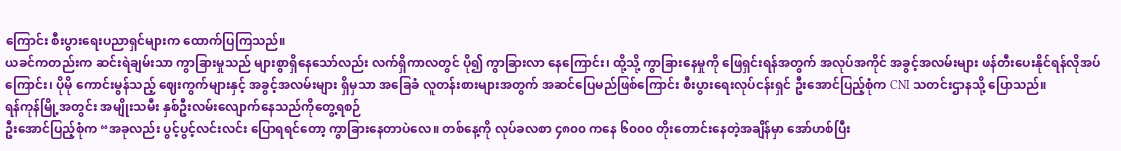ကြောင်း စီးပွားရေးပညာရှင်များက ထောက်ပြကြသည်။
ယခင်ကတည်းက ဆင်းရဲချမ်းသာ ကွာခြားမှုသည် များစွာရှိနေသော်လည်း လက်ရှိကာလတွင် ပို၍ ကွာခြားလာ နေကြောင်း၊ ထို့သို့ ကွာခြားနေမှုကို ဖြေရှင်းရန်အတွက် အလုပ်အကိုင် အခွင့်အလမ်းများ ဖန်တီးပေးနိုင်ရန်လိုအပ် ကြောင်း၊ ပိုမို ကောင်းမွန်သည့် ဈေးကွက်များနှင့် အခွင့်အလမ်းများ ရှိမှသာ အခြေခံ လူတန်းစားများအတွက် အဆင်ပြေမည်ဖြစ်ကြောင်း စီးပွားရေးလုပ်ငန်းရှင် ဦးအောင်ပြည့်စုံက CNI သတင်းဌာနသို့ ပြောသည်။
ရန်ကုန်မြို့အတွင်း အမျိုးသမီး နှစ်ဦးလမ်းလျောက်နေသည်ကိုတွေ့ရစဉ်
ဦးအောင်ပြည့်စုံက “အခုလည်း ပွင့်ပွင့်လင်းလင်း ပြောရရင်တော့ ကွာခြားနေတာပဲလေ။ တစ်နေ့ကို လုပ်ခလစာ ၄၈၀၀ ကနေ ၆၀၀၀ တိုးတောင်းနေတဲ့အချိန်မှာ အော်ဟစ်ပြီး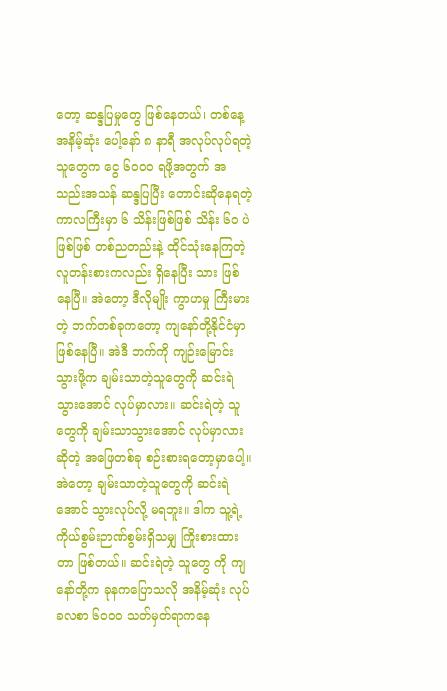တော့ ဆန္ဒပြမှုတွေ ဖြစ်နေတယ်၊ တစ်နေ့ အနိမ့်ဆုံး ပေါ့နော် ၈ နာရီ အလုပ်လုပ်ရတဲ့ သူတွေက ငွေ ၆၀၀၀ ရဖို့အတွက် အသည်းအသန် ဆန္ဒပြပြီး တောင်းဆိုနေရတဲ့ ကာလကြီးမှာ ၆ သိန်းဖြစ်ဖြစ် သိန်း ၆၀ ပဲဖြစ်ဖြစ် တစ်ညတည်းနဲ့ ထိုင်သုံးနေကြတဲ့ လူတန်းစားကလည်း ရှိနေပြီး သား ဖြစ်နေပြီ။ အဲတော့ ဒီလိုမျိုး ကွာဟမှု ကြီးမားတဲ့ ဘက်တစ်ခုကတော့ ကျနော်တို့နိုင်ငံမှာ ဖြစ်နေပြီ။ အဲဒီ ဘက်ကို ကျဉ်းမြောင်းသွားဖို့က ချမ်းသာတဲ့သူတွေကို ဆင်းရဲသွားအောင် လုပ်မှာလား။ ဆင်းရဲတဲ့ သူတွေကို ချမ်းသာသွားအောင် လုပ်မှာလားဆိုတဲ့ အဖြေတစ်ခု စဉ်းစားရတော့မှာပေါ့။ အဲတော့ ချမ်းသာတဲ့သူတွေကို ဆင်းရဲ အောင် သွားလုပ်လို့ မရဘူး။ ဒါက သူ့ရဲ့ ကိုယ်စွမ်းဉာဏ်စွမ်းရှိသမျှ ကြိုးစားထားတာ ဖြစ်တယ်။ ဆင်းရဲတဲ့ သူတွေ ကို ကျနော်တို့က ခုနကပြောသလို အနိမ့်ဆုံး လုပ်ခလစာ ၆၀၀၀ သတ်မှတ်ရာကနေ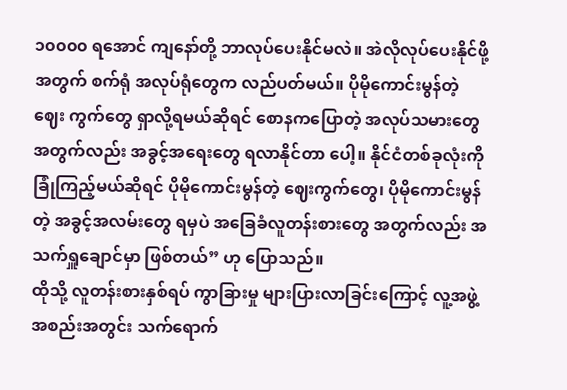၁၀၀၀၀ ရအောင် ကျနော်တို့ ဘာလုပ်ပေးနိုင်မလဲ။ အဲလိုလုပ်ပေးနိုင်ဖို့အတွက် စက်ရုံ အလုပ်ရုံတွေက လည်ပတ်မယ်။ ပိုမိုကောင်းမွန်တဲ့ ဈေး ကွက်တွေ ရှာလို့ရမယ်ဆိုရင် စောနကပြောတဲ့ အလုပ်သမားတွေ အတွက်လည်း အခွင့်အရေးတွေ ရလာနိုင်တာ ပေါ့။ နိုင်ငံတစ်ခုလုံးကို ခြုံကြည့်မယ်ဆိုရင် ပိုမိုကောင်းမွန်တဲ့ ဈေးကွက်တွေ၊ ပိုမိုကောင်းမွန်တဲ့ အခွင့်အလမ်းတွေ ရမှပဲ အခြေခံလူတန်းစားတွေ အတွက်လည်း အသက်ရှူချောင်မှာ ဖြစ်တယ်” ဟု ပြောသည်။
ထိုသို့ လူတန်းစားနှစ်ရပ် ကွာခြားမှု များပြားလာခြင်းကြောင့် လူ့အဖွဲ့အစည်းအတွင်း သက်ရောက်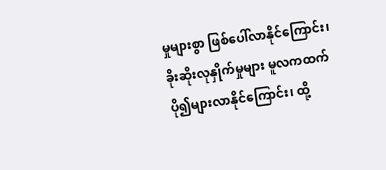မှုများစွာ ဖြစ်ပေါ်လာနိုင်ကြောင်း၊ ခိုးဆိုးလုနှိုက်မှုများ မူလကထက် ပို၍များလာနိုင်ကြောင်း၊ ထို့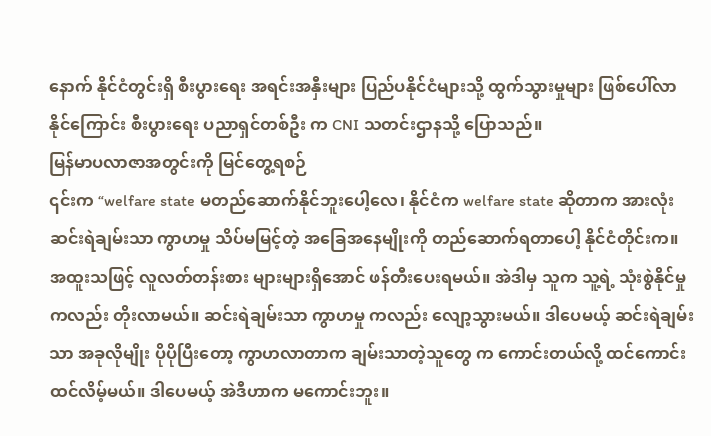နောက် နိုင်ငံတွင်းရှိ စီးပွားရေး အရင်းအနှီးများ ပြည်ပနိုင်ငံများသို့ ထွက်သွားမှုများ ဖြစ်ပေါ်လာနိုင်ကြောင်း စီးပွားရေး ပညာရှင်တစ်ဦး က CNI သတင်းဌာနသို့ ပြောသည်။
မြန်မာပလာဇာအတွင်းကို မြင်တွေ့ရစဉ်
၎င်းက “welfare state မတည်ဆောက်နိုင်ဘူးပေါ့လေ၊ နိုင်ငံက welfare state ဆိုတာက အားလုံး ဆင်းရဲချမ်းသာ ကွာဟမှု သိပ်မမြင့်တဲ့ အခြေအနေမျိုးကို တည်ဆောက်ရတာပေါ့ နိုင်ငံတိုင်းက။ အထူးသဖြင့် လူလတ်တန်းစား များများရှိအောင် ဖန်တီးပေးရမယ်။ အဲဒါမှ သူက သူ့ရဲ့ သုံးစွဲနိုင်မှုကလည်း တိုးလာမယ်။ ဆင်းရဲချမ်းသာ ကွာဟမှု ကလည်း လျော့သွားမယ်။ ဒါပေမယ့် ဆင်းရဲချမ်းသာ အခုလိုမျိုး ပိုပိုပြီးတော့ ကွာဟလာတာက ချမ်းသာတဲ့သူတွေ က ကောင်းတယ်လို့ ထင်ကောင်း ထင်လိမ့်မယ်။ ဒါပေမယ့် အဲဒီဟာက မကောင်းဘူး။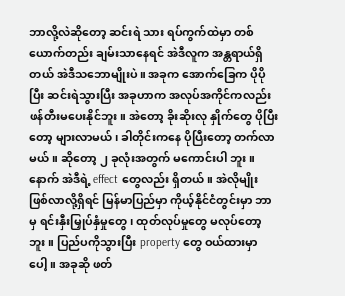ဘာလို့လဲဆိုတော့ ဆင်းရဲ သား ရပ်ကွက်ထဲမှာ တစ်ယောက်တည်း ချမ်းသာနေရင် အဲဒီလူက အန္တရာယ်ရှိတယ် အဲဒီသဘောမျိုးပဲ။ အခုက အောက်ခြေက ပိုပိုပြီး ဆင်းရဲသွားပြီး အခုဟာက အလုပ်အကိုင်ကလည်း ဖန်တီးမပေးနိုင်ဘူး။ အဲတော့ ခိုးဆိုးလု နှိုက်တွေ ပိုပြီးတော့ များလာမယ်၊ ခါတိုင်းကနေ ပိုပြီးတော့ တက်လာမယ်။ ဆိုတော့ ၂ ခုလုံးအတွက် မကောင်းပါ ဘူး။ နောက် အဲဒီရဲ့ effect တွေလည်း ရှိတယ်။ အဲလိုမျိုး ဖြစ်လာလို့ရှိရင် မြန်မာပြည်မှာ ကိုယ့်နိုင်ငံတွင်းမှာ ဘာမှ ရင်းနှီးမြှုပ်နှံမှုတွေ၊ ထုတ်လုပ်မှုတွေ မလုပ်တော့ဘူး။ ပြည်ပကိုသွားပြီး property တွေ ဝယ်ထားမှာပေါ့။ အခုဆို ဖတ်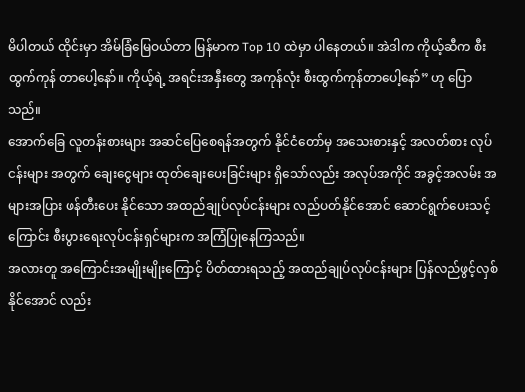မိပါတယ် ထိုင်းမှာ အိမ်ခြံမြေဝယ်တာ မြန်မာက Top 10 ထဲမှာ ပါနေတယ်။ အဲဒါက ကိုယ့်ဆီက စီးထွက်ကုန် တာပေါ့နော်။ ကိုယ့်ရဲ့ အရင်းအနှီးတွေ အကုန်လုံး စီးထွက်ကုန်တာပေါ့နော်” ဟု ပြောသည်။
အောက်ခြေ လူတန်းစားများ အဆင်ပြေစေရန်အတွက် နိုင်ငံတော်မှ အသေးစားနှင့် အလတ်စား လုပ်ငန်းများ အတွက် ချေးငွေများ ထုတ်ချေးပေးခြင်းများ ရှိသော်လည်း အလုပ်အကိုင် အခွင့်အလမ်း အများအပြား ဖန်တီးပေး နိုင်သော အထည်ချုပ်လုပ်ငန်းများ လည်ပတ်နိုင်အောင် ဆောင်ရွက်ပေးသင့်ကြောင်း စီးပွားရေးလုပ်ငန်းရှင်များက အကြံပြုနေကြသည်။
အလားတူ အကြောင်းအမျိုးမျိုးကြောင့် ပိတ်ထားရသည့် အထည်ချုပ်လုပ်ငန်းများ ပြန်လည်ဖွင့်လှစ်နိုင်အောင် လည်း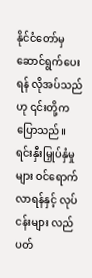နိုင်ငံတော်မှ ဆောင်ရွက်ပေးရန် လိုအပ်သည်ဟု ၎င်းတို့က ပြောသည်။
ရင်းနှီးမြှုပ်နှံမှုများ ဝင်ရောက်လာရန်နှင့် လုပ်ငန်းများ လည်ပတ်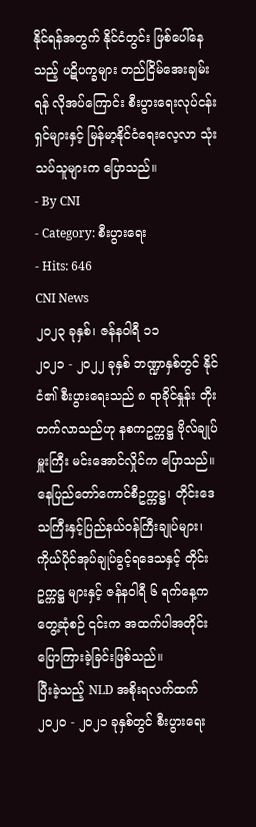နိုင်ရန်အတွက် နိုင်ငံတွင်း ဖြစ်ပေါ်နေသည့် ပဋိပက္ခများ တည်ငြိမ်အေးချမ်းရန် လိုအပ်ကြောင်း စီးပွားရေးလုပ်ငန်းရှင်များနှင့် မြန်မာ့နိုင်ငံရေးလေ့လာ သုံးသပ်သူများက ပြောသည်။
- By CNI
- Category: စီးပွားရေး
- Hits: 646
CNI News
၂၀၂၃ ခုနှစ်၊ ဇန်နဝါရီ ၁၁
၂၀၂၁ - ၂၀၂၂ ခုနှစ် ဘဏ္ဍာနှစ်တွင် နိုင်ငံ၏ စီးပွားရေးသည် ၈ ရာခိုင်နှုန်း တိုးတက်လာသည်ဟု နစကဥက္ကဋ္ဌ ဗိုလ်ချုပ်မှူးကြီး မင်းအောင်လှိုင်က ပြောသည်။
နေပြည်တော်ကောင်စီဥက္ကဋ္ဌ၊ တိုင်းဒေသကြီးနှင့်ပြည်နယ်ဝန်ကြီးချုပ်များ၊ ကိုယ်ပိုင်အုပ်ချုပ်ခွင့်ရဒေသနှင့် တိုင်းဥက္ကဋ္ဌ များနှင့် ဇန်နဝါရီ ၆ ရက်နေ့က တွေ့ဆုံစဉ် ၎င်းက အထက်ပါအတိုင်း ပြောကြားခဲ့ခြင်းဖြစ်သည်။
ပြီးခဲ့သည့် NLD အစိုးရလက်ထက် ၂၀၂၀ - ၂၀၂၁ ခုနှစ်တွင် စီးပွားရေး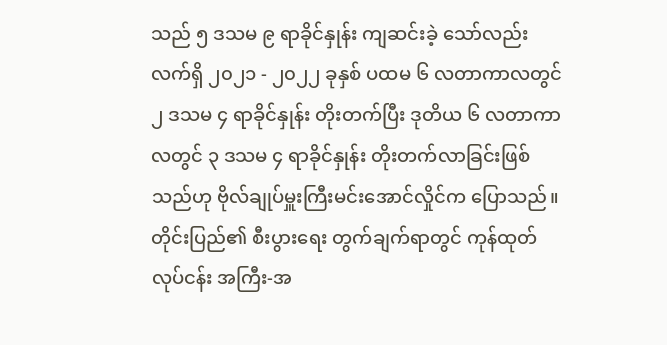သည် ၅ ဒသမ ၉ ရာခိုင်နှုန်း ကျဆင်းခဲ့ သော်လည်း လက်ရှိ ၂၀၂၁ - ၂၀၂၂ ခုနှစ် ပထမ ၆ လတာကာလတွင် ၂ ဒသမ ၄ ရာခိုင်နှုန်း တိုးတက်ပြီး ဒုတိယ ၆ လတာကာလတွင် ၃ ဒသမ ၄ ရာခိုင်နှုန်း တိုးတက်လာခြင်းဖြစ်သည်ဟု ဗိုလ်ချုပ်မှူးကြီးမင်းအောင်လှိုင်က ပြောသည်။
တိုင်းပြည်၏ စီးပွားရေး တွက်ချက်ရာတွင် ကုန်ထုတ်လုပ်ငန်း အကြီး-အ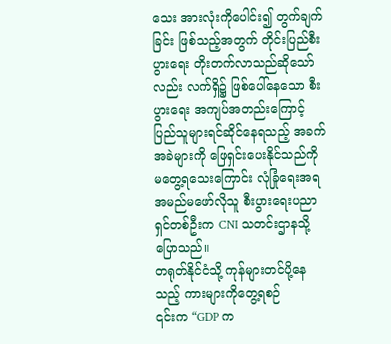သေး အားလုံးကိုပေါင်း၍ တွက်ချက်ခြင်း ဖြစ်သည့်အတွက် တိုင်းပြည်စီးပွားရေး တိုးတက်လာသည်ဆိုသော်လည်း လက်ရှိ၌ ဖြစ်ပေါ်နေသော စီးပွားရေး အကျပ်အတည်းကြောင့် ပြည်သူများရင်ဆိုင်နေရသည့် အခက်အခဲများကို ဖြေရှင်းပေးနိုင်သည်ကို မတွေ့ရသေးကြောင်း လုံခြုံရေးအရ အမည်မဖော်လိုသူ စီးပွားရေးပညာရှင်တစ်ဦးက CNI သတင်းဌာနသို့ ပြောသည်။
တရုတ်နိုင်ငံသို့ ကုန်များတင်ပို့နေသည့် ကားများကိုတွေ့ရစဉ်
၎င်းက “GDP က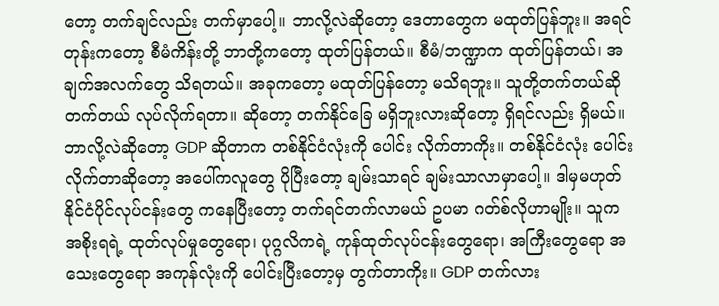တော့ တက်ချင်လည်း တက်မှာပေါ့။ ဘာလို့လဲဆိုတော့ ဒေတာတွေက မထုတ်ပြန်ဘူး။ အရင် တုန်းကတော့ စီမံကိန်းတို့ ဘာတို့ကတော့ ထုတ်ပြန်တယ်။ စီမံ/ဘဏ္ဍာက ထုတ်ပြန်တယ်၊ အချက်အလက်တွေ သိရတယ်။ အခုကတော့ မထုတ်ပြန်တော့ မသိရဘူး။ သူတို့တက်တယ်ဆို တက်တယ် လုပ်လိုက်ရတာ။ ဆိုတော့ တက်နိုင်ခြေ မရှိဘူးလားဆိုတော့ ရှိရင်လည်း ရှိမယ်။ ဘာလို့လဲဆိုတော့ GDP ဆိုတာက တစ်နိုင်ငံလုံးကို ပေါင်း လိုက်တာကိုး။ တစ်နိုင်ငံလုံး ပေါင်းလိုက်တာဆိုတော့ အပေါ်ကလူတွေ ပိုပြီးတော့ ချမ်းသာရင် ချမ်းသာလာမှာပေါ့။ ဒါမှမဟုတ် နိုင်ငံပိုင်လုပ်ငန်းတွေ ကနေပြီးတော့ တက်ရင်တက်လာမယ် ဥပမာ ဂတ်စ်လိုဟာမျိုး။ သူက အစိုးရရဲ့ ထုတ်လုပ်မှုတွေရော၊ ပုဂ္ဂလိကရဲ့ ကုန်ထုတ်လုပ်ငန်းတွေရော၊ အကြီးတွေရော အသေးတွေရော အကုန်လုံးကို ပေါင်းပြီးတော့မှ တွက်တာကိုး။ GDP တက်လား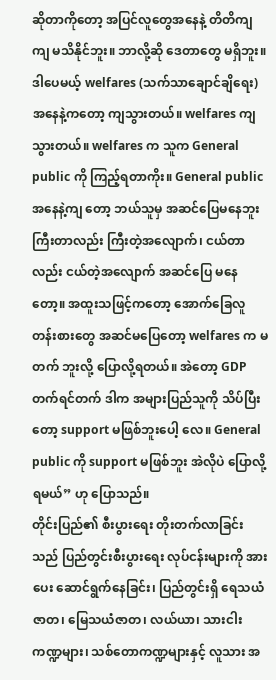ဆိုတာကိုတော့ အပြင်လူတွေအနေနဲ့ တိတိကျကျ မသိနိုင်ဘူး။ ဘာလို့ဆို ဒေတာတွေ မရှိဘူး။ ဒါပေမယ့် welfares (သက်သာချောင်ချိရေး) အနေနဲ့ကတော့ ကျသွားတယ်။ welfares ကျသွားတယ်။ welfares က သူက General public ကို ကြည့်ရတာကိုး။ General public အနေနဲ့ကျ တော့ ဘယ်သူမှ အဆင်ပြေမနေဘူး ကြီးတာလည်း ကြီးတဲ့အလျောက်၊ ငယ်တာလည်း ငယ်တဲ့အလျောက် အဆင်ပြေ မနေတော့။ အထူးသဖြင့်ကတော့ အောက်ခြေလူတန်းစားတွေ အဆင်မပြေတော့ welfares က မတက် ဘူးလို့ ပြောလို့ရတယ်။ အဲတော့ GDP တက်ရင်တက် ဒါက အများပြည်သူကို သိပ်ပြီးတော့ support မဖြစ်ဘူးပေါ့ လေ။ General public ကို support မဖြစ်ဘူး အဲလိုပဲ ပြောလို့ရမယ်” ဟု ပြောသည်။
တိုင်းပြည်၏ စီးပွားရေး တိုးတက်လာခြင်းသည် ပြည်တွင်းစီးပွားရေး လုပ်ငန်းများကို အားပေး ဆောင်ရွက်နေခြင်း၊ ပြည်တွင်းရှိ ရေသယံဇာတ၊ မြေသယံဇာတ၊ လယ်ယာ၊ သားငါးကဏ္ဍများ၊ သစ်တောကဏ္ဍများနှင့် လူသား အ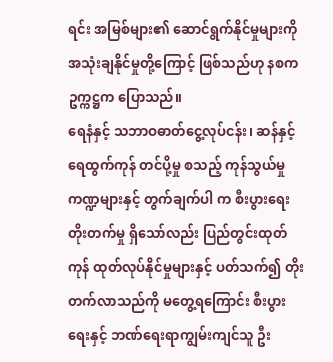ရင်း အမြစ်များ၏ ဆောင်ရွက်နိုင်မှုများကို အသုံးချနိုင်မှုတို့ကြောင့် ဖြစ်သည်ဟု နစကဥက္ကဋ္ဌက ပြောသည်။
ရေနံနှင့် သဘာဝဓာတ်ငွေ့လုပ်ငန်း၊ ဆန်နှင့် ရေထွက်ကုန် တင်ပို့မှု စသည့် ကုန်သွယ်မှုကဏ္ဍများနှင့် တွက်ချက်ပါ က စီးပွားရေး တိုးတက်မှု ရှိသော်လည်း ပြည်တွင်းထုတ်ကုန် ထုတ်လုပ်နိုင်မှုများနှင့် ပတ်သက်၍ တိုးတက်လာသည်ကို မတွေ့ရကြောင်း စီးပွားရေးနှင့် ဘဏ်ရေးရာကျွမ်းကျင်သူ ဦး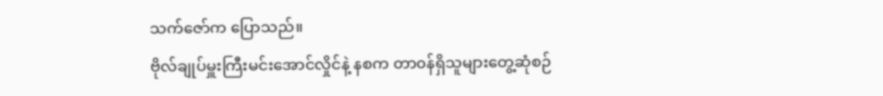သက်ဇော်က ပြောသည်။
ဗိုလ်ချုပ်မှူးကြီးမင်းအောင်လှိုင်နဲ့ နစက တာ၀န်ရှိသူများတွေ့ဆုံစဉ်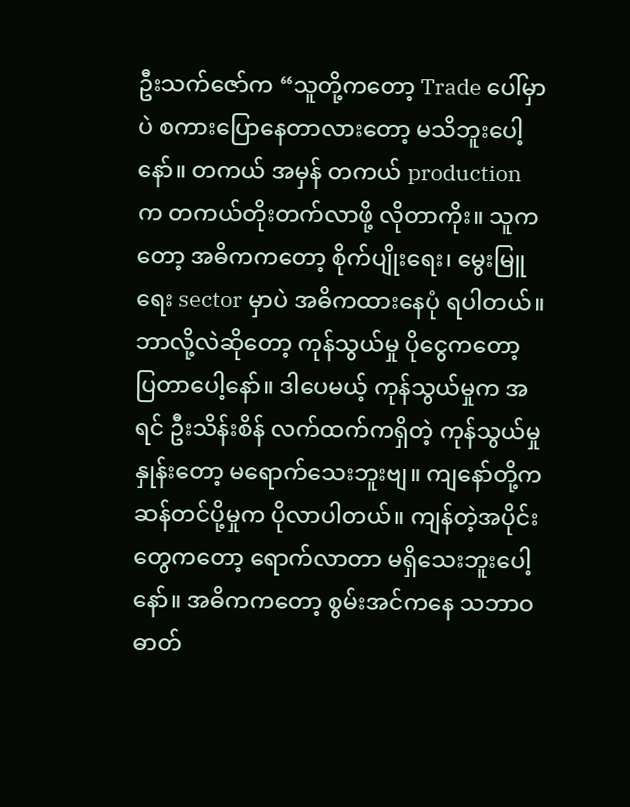ဦးသက်ဇော်က “သူတို့ကတော့ Trade ပေါ်မှာပဲ စကားပြောနေတာလားတော့ မသိဘူးပေါ့နော်။ တကယ် အမှန် တကယ် production က တကယ်တိုးတက်လာဖို့ လိုတာကိုး။ သူကတော့ အဓိကကတော့ စိုက်ပျိုးရေး၊ မွေးမြူ ရေး sector မှာပဲ အဓိကထားနေပုံ ရပါတယ်။ ဘာလို့လဲဆိုတော့ ကုန်သွယ်မှု ပိုငွေကတော့ ပြတာပေါ့နော်။ ဒါပေမယ့် ကုန်သွယ်မှုက အရင် ဦးသိန်းစိန် လက်ထက်ကရှိတဲ့ ကုန်သွယ်မှုနှုန်းတော့ မရောက်သေးဘူးဗျ။ ကျနော်တို့က ဆန်တင်ပို့မှုက ပိုလာပါတယ်။ ကျန်တဲ့အပိုင်းတွေကတော့ ရောက်လာတာ မရှိသေးဘူးပေါ့နော်။ အဓိကကတော့ စွမ်းအင်ကနေ သဘာဝဓာတ်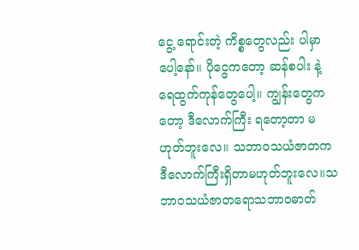ငွေ့ ရောင်းတဲ့ ကိစ္စတွေလည်း ပါမှာပေါ့နော်။ ပိုငွေကတော့ ဆန်စပါး နဲ့ ရေထွက်ကုန်တွေပေါ့။ ကျွန်းတွေကတော့ ဒီလောက်ကြီး ရတော့တာ မဟုတ်ဘူးလေ။ သဘာ၀သယံဇာတက ဒီလောက်ကြီးရှိတာမဟုတ်ဘူးလေ။သဘာ၀သယံဇာတရောသဘာဝဓာတ်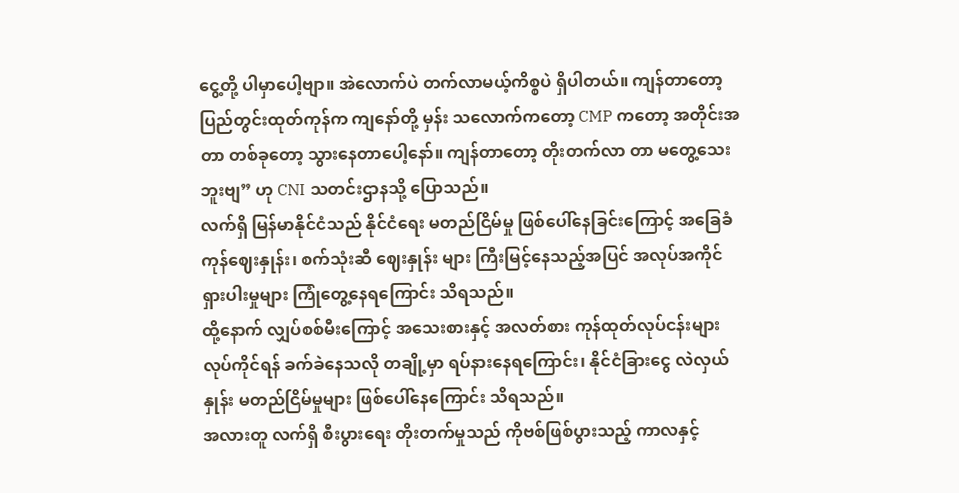ငွေ့တို့ ပါမှာပေါ့ဗျာ။ အဲလောက်ပဲ တက်လာမယ့်ကိစ္စပဲ ရှိပါတယ်။ ကျန်တာတော့ ပြည်တွင်းထုတ်ကုန်က ကျနော်တို့ မှန်း သလောက်ကတော့ CMP ကတော့ အတိုင်းအတာ တစ်ခုတော့ သွားနေတာပေါ့နော်။ ကျန်တာတော့ တိုးတက်လာ တာ မတွေ့သေးဘူးဗျ” ဟု CNI သတင်းဌာနသို့ ပြောသည်။
လက်ရှိ မြန်မာနိုင်ငံသည် နိုင်ငံရေး မတည်ငြိမ်မှု ဖြစ်ပေါ်နေခြင်းကြောင့် အခြေခံကုန်ဈေးနှုန်း၊ စက်သုံးဆီ ဈေးနှုန်း များ ကြီးမြင့်နေသည့်အပြင် အလုပ်အကိုင် ရှားပါးမှုများ ကြုံတွေ့နေရကြောင်း သိရသည်။
ထို့နောက် လျှပ်စစ်မီးကြောင့် အသေးစားနှင့် အလတ်စား ကုန်ထုတ်လုပ်ငန်းများ လုပ်ကိုင်ရန် ခက်ခဲနေသလို တချို့မှာ ရပ်နားနေရကြောင်း၊ နိုင်ငံခြားငွေ လဲလှယ်နှုန်း မတည်ငြိမ်မှုများ ဖြစ်ပေါ်နေကြောင်း သိရသည်။
အလားတူ လက်ရှိ စီးပွားရေး တိုးတက်မှုသည် ကိုဗစ်ဖြစ်ပွားသည့် ကာလနှင့်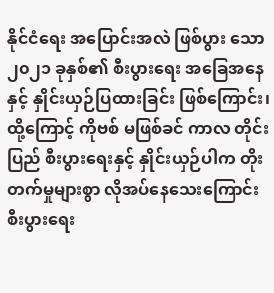နိုင်ငံရေး အပြောင်းအလဲ ဖြစ်ပွား သော ၂၀၂၁ ခုနှစ်၏ စီးပွားရေး အခြေအနေနှင့် နှိုင်းယှဉ်ပြထားခြင်း ဖြစ်ကြောင်း၊ ထို့ကြောင့် ကိုဗစ် မဖြစ်ခင် ကာလ တိုင်းပြည် စီးပွားရေးနှင့် နှိုင်းယှဉ်ပါက တိုးတက်မှုများစွာ လိုအပ်နေသေးကြောင်း စီးပွားရေး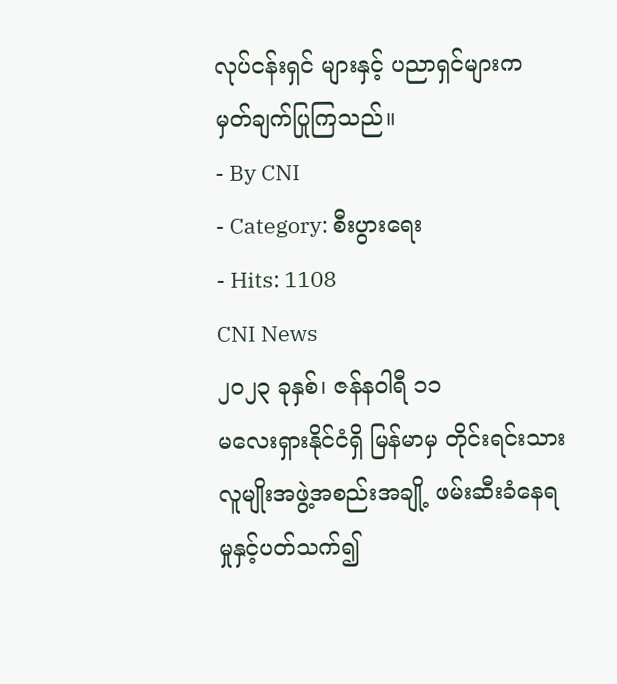လုပ်ငန်းရှင် များနှင့် ပညာရှင်များက မှတ်ချက်ပြုကြသည်။
- By CNI
- Category: စီးပွားရေး
- Hits: 1108
CNI News
၂၀၂၃ ခုနှစ်၊ ဇန်နဝါရီ ၁၁
မလေးရှားနိုင်ငံရှိ မြန်မာမှ တိုင်းရင်းသားလူမျိုးအဖွဲ့အစည်းအချို့ ဖမ်းဆီးခံနေရမှုနှင့်ပတ်သက်၍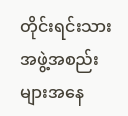တိုင်းရင်းသား အဖွဲ့အစည်းများအနေ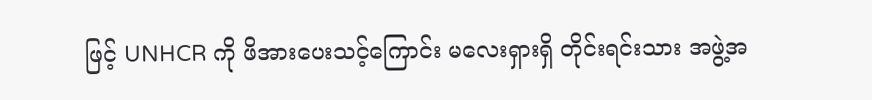ဖြင့် UNHCR ကို ဖိအားပေးသင့်ကြောင်း မလေးရှားရှိ တိုင်းရင်းသား အဖွဲ့အ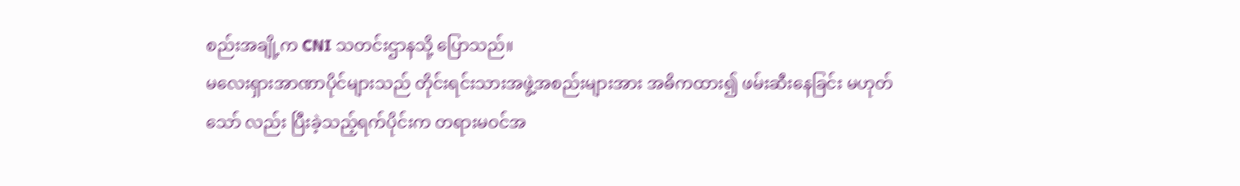စည်းအချို့က CNI သတင်းဌာနသို့ ပြောသည်။
မလေးရှားအာဏာပိုင်များသည် တိုင်းရင်းသားအဖွဲ့အစည်းများအား အဓိကထား၍ ဖမ်းဆီးနေခြင်း မဟုတ်သော် လည်း ပြီးခဲ့သည့်ရက်ပိုင်းက တရားမဝင်အ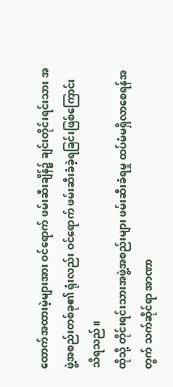ထောက်အထားမဲ့များအား ဝင်ရောက် ဖမ်းဆီးချိန်၌ ချင်းတိုင်းရင်းသား အဖွဲ့အစည်းတစ်ခု၏ ရုံးလည်း ဝင်ရောက် ဖမ်းဆီးခံခဲ့ရခြင်းဖြစ်ကြောင်း သိရသည်။
ထိုသို့ တိုင်းရင်းသားအဖွဲ့အစည်းများ ဖမ်းဆီးခံရမှု ထပ်မံမရှိလာစေရန်အတွက် သက်ဆိုင်ရာ အာဏာ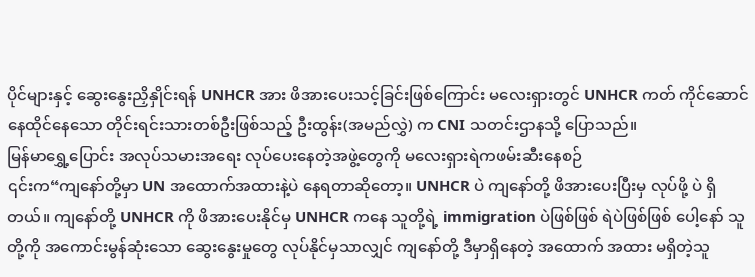ပိုင်များနှင့် ဆွေးနွေးညှိနှိုင်းရန် UNHCR အား ဖိအားပေးသင့်ခြင်းဖြစ်ကြောင်း မလေးရှားတွင် UNHCR ကတ် ကိုင်ဆောင် နေထိုင်နေသော တိုင်းရင်းသားတစ်ဦးဖြစ်သည့် ဦးထွန်း(အမည်လွှဲ) က CNI သတင်းဌာနသို့ ပြောသည်။
မြန်မာရွှေ့ပြောင်း အလုပ်သမားအရေး လုပ်ပေးနေတဲ့အဖွဲ့တွေကို မလေးရှားရဲကဖမ်းဆီးနေစဉ်
၎င်းက“ကျနော်တို့မှာ UN အထောက်အထားနဲ့ပဲ နေရတာဆိုတော့။ UNHCR ပဲ ကျနော်တို့ ဖိအားပေးပြီးမှ လုပ်ဖို့ ပဲ ရှိတယ်။ ကျနော်တို့ UNHCR ကို ဖိအားပေးနိုင်မှ UNHCR ကနေ သူတို့ရဲ့ immigration ပဲဖြစ်ဖြစ် ရဲပဲဖြစ်ဖြစ် ပေါ့နော် သူတို့ကို အကောင်းမွန်ဆုံးသော ဆွေးနွေးမှုတွေ လုပ်နိုင်မှသာလျှင် ကျနော်တို့ ဒီမှာရှိနေတဲ့ အထောက် အထား မရှိတဲ့သူ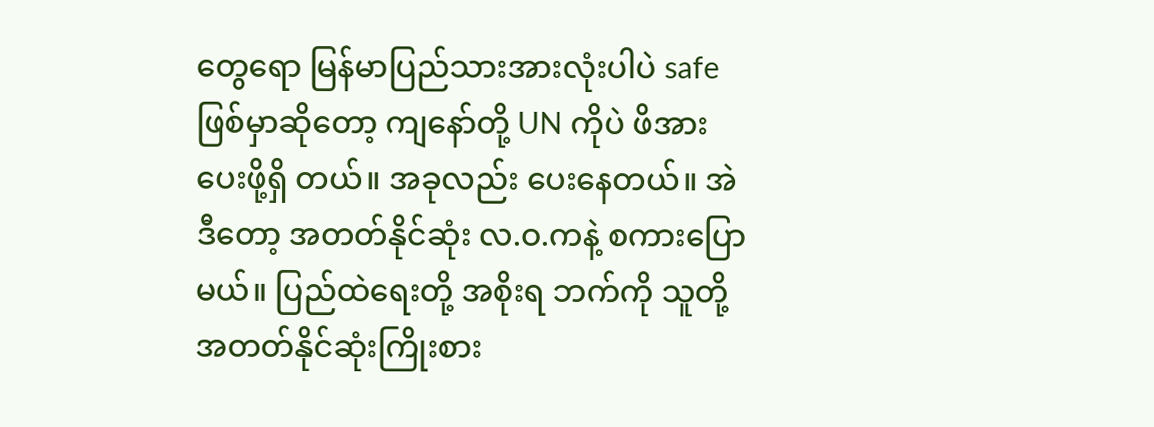တွေရော မြန်မာပြည်သားအားလုံးပါပဲ safe ဖြစ်မှာဆိုတော့ ကျနော်တို့ UN ကိုပဲ ဖိအားပေးဖို့ရှိ တယ်။ အခုလည်း ပေးနေတယ်။ အဲဒီတော့ အတတ်နိုင်ဆုံး လ.ဝ.ကနဲ့ စကားပြောမယ်။ ပြည်ထဲရေးတို့ အစိုးရ ဘက်ကို သူတို့ အတတ်နိုင်ဆုံးကြိုးစား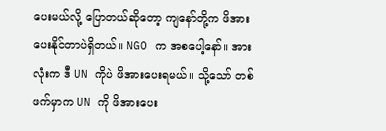ပေးမယ်လို့ ပြောတယ်ဆိုတော့ ကျနော်တို့က ဖိအားပေးနိုင်တာပဲရှိတယ်။ NGO က အစပေါ့နော်။ အားလုံးက ဒီ UN ကိုပဲ ဖိအားပေးရမယ်။ သို့သော် တစ်ဖက်မှာက UN ကို ဖိအားပေး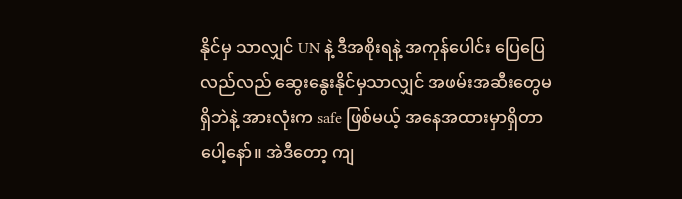နိုင်မှ သာလျှင် UN နဲ့ ဒီအစိုးရနဲ့ အကုန်ပေါင်း ပြေပြေလည်လည် ဆွေးနွေးနိုင်မှသာလျှင် အဖမ်းအဆီးတွေမရှိဘဲနဲ့ အားလုံးက safe ဖြစ်မယ့် အနေအထားမှာရှိတာပေါ့နော်။ အဲဒီတော့ ကျ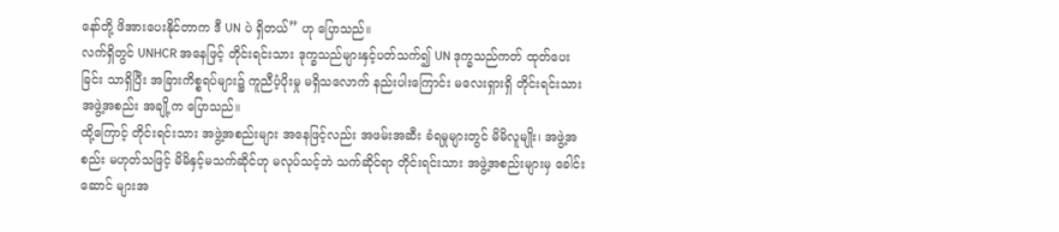နော်တို့ ဖိအားပေးနိုင်တာက ဒီ UN ပဲ ရှိတယ်” ဟု ပြောသည်။
လက်ရှိတွင် UNHCR အနေဖြင့် တိုင်းရင်းသား ဒုက္ခသည်များနှင့်ပတ်သက်၍ UN ဒုက္ခသည်ကတ် ထုတ်ပေးခြင်း သာရှိပြီး အခြားကိစ္စရပ်များ၌ ကူညီပံ့ပိုးမှု မရှိသလောက် နည်းပါးကြောင်း မလေးရှားရှိ တိုင်းရင်းသား အဖွဲ့အစည်း အချို့က ပြောသည်။
ထို့ကြောင့် တိုင်းရင်းသား အဖွဲ့အစည်းများ အနေဖြင့်လည်း အဖမ်းအဆီး ခံရမှုများတွင် မိမိလူမျိုး၊ အဖွဲ့အစည်း မဟုတ်သဖြင့် မိမိနှင့်မသက်ဆိုင်ဟု မလုပ်သင့်ဘဲ သက်ဆိုင်ရာ တိုင်းရင်းသား အဖွဲ့အစည်းများမှ ခေါင်းဆောင် များအ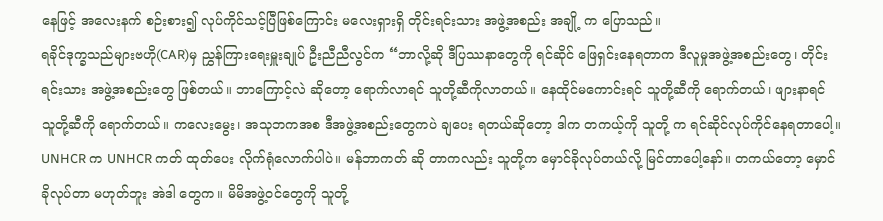နေဖြင့် အလေးနက် စဉ်းစား၍ လုပ်ကိုင်သင့်ပြီဖြစ်ကြောင်း မလေးရှားရှိ တိုင်းရင်းသား အဖွဲ့အစည်း အချို့ က ပြောသည်။
ရခိုင်ဒုက္ခသည်များဗဟို(CAR)မှ ညွှန်ကြားရေးမှူးချုပ် ဦးညီညီလွင်က “ဘာလို့ဆို ဒီပြဿနာတွေကို ရင်ဆိုင် ဖြေရှင်းနေရတာက ဒီလူမှုအဖွဲ့အစည်းတွေ၊ တိုင်းရင်းသား အဖွဲ့အစည်းတွေ ဖြစ်တယ်။ ဘာကြောင့်လဲ ဆိုတော့ ရောက်လာရင် သူတို့ဆီကိုလာတယ်။ နေထိုင်မကောင်းရင် သူတို့ဆီကို ရောက်တယ်၊ ဖျားနာရင် သူတို့ဆီကို ရောက်တယ်။ ကလေးမွေး၊ အသုဘကအစ ဒီအဖွဲ့အစည်းတွေကပဲ ချပေး ရတယ်ဆိုတော့ ဒါက တကယ့်ကို သူတို့ က ရင်ဆိုင်လုပ်ကိုင်နေရတာပေါ့။ UNHCR က UNHCR ကတ် ထုတ်ပေး လိုက်ရုံလောက်ပါပဲ။ မန်ဘာကတ် ဆို တာကလည်း သူတို့က မှောင်ခိုလုပ်တယ်လို့ မြင်တာပေါ့နော်။ တကယ်တော့ မှောင်ခိုလုပ်တာ မဟုတ်ဘူး အဲဒါ တွေက။ မိမိအဖွဲ့ဝင်တွေကို သူတို့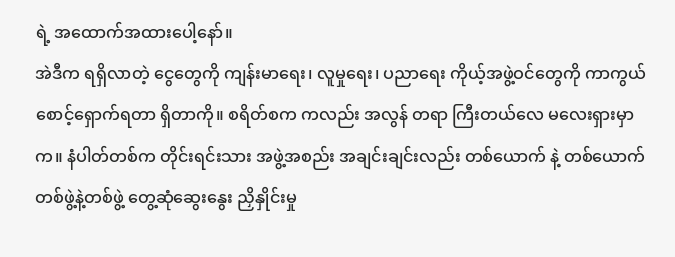ရဲ့ အထောက်အထားပေါ့နော်။
အဲဒီက ရရှိလာတဲ့ ငွေတွေကို ကျန်းမာရေး၊ လူမှုရေး၊ ပညာရေး ကိုယ့်အဖွဲ့ဝင်တွေကို ကာကွယ်စောင့်ရှောက်ရတာ ရှိတာကို။ စရိတ်စက ကလည်း အလွန် တရာ ကြီးတယ်လေ မလေးရှားမှာက။ နံပါတ်တစ်က တိုင်းရင်းသား အဖွဲ့အစည်း အချင်းချင်းလည်း တစ်ယောက် နဲ့ တစ်ယောက် တစ်ဖွဲ့နဲ့တစ်ဖွဲ့ တွေ့ဆုံဆွေးနွေး ညှိနှိုင်းမှု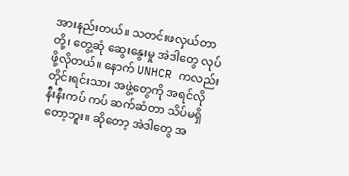အားနည်းတယ်။ သတင်းဖလှယ်တာတို့၊ တွေ့ဆုံ ဆွေးနွေးမှု အဲဒါတွေ လုပ်ဖို့လိုတယ်။ နောက် UNHCR ကလည်း တိုင်းရင်းသား အဖွဲ့တွေကို အရင်လို နီးနီးကပ် ကပ် ဆက်ဆံတာ သိပ်မရှိတော့ဘူး။ ဆိုတော့ အဲဒါတွေ အ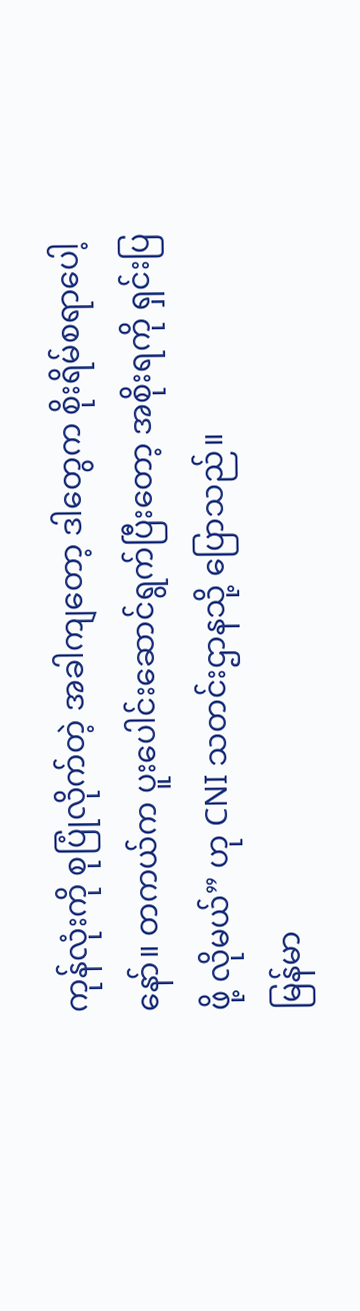ကုန်လုံးကို စုပြုံလိုက်တဲ့ အခါကျတော့ ဒါတွေက စိုးရိမ်စရာပေါ့နော်။ တကယ်က ပူးပေါင်းဆောင်ရွက်ပြီးတော့ အစိုးရကို ရှင်းပြဖို့ လိုမယ်” ဟု CNI သတင်းဌာနသို့ ပြောသည်။
မြန်မာ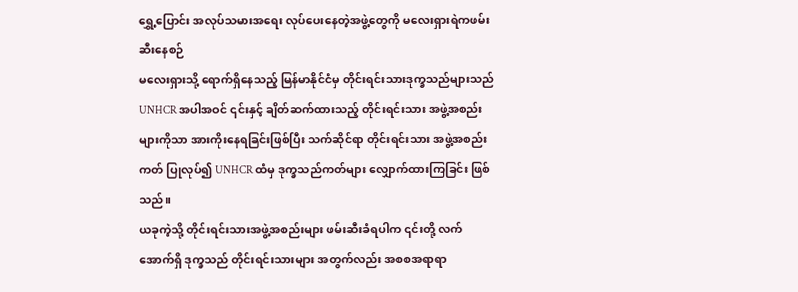ရွှေ့ပြောင်း အလုပ်သမားအရေး လုပ်ပေးနေတဲ့အဖွဲ့တွေကို မလေးရှားရဲကဖမ်းဆီးနေစဉ်
မလေးရှားသို့ ရောက်ရှိနေသည့် မြန်မာနိုင်ငံမှ တိုင်းရင်းသားဒုက္ခသည်များသည် UNHCR အပါအဝင် ၎င်းနှင့် ချိတ်ဆက်ထားသည့် တိုင်းရင်းသား အဖွဲ့အစည်းများကိုသာ အားကိုးနေရခြင်းဖြစ်ပြီး သက်ဆိုင်ရာ တိုင်းရင်းသား အဖွဲ့အစည်းကတ် ပြုလုပ်၍ UNHCR ထံမှ ဒုက္ခသည်ကတ်များ လျှောက်ထားကြခြင်း ဖြစ်သည်။
ယခုကဲ့သို့ တိုင်းရင်းသားအဖွဲ့အစည်းများ ဖမ်းဆီးခံရပါက ၎င်းတို့ လက်အောက်ရှိ ဒုက္ခသည် တိုင်းရင်းသားများ အတွက်လည်း အစစအရာရာ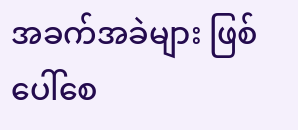အခက်အခဲများ ဖြစ်ပေါ်စေ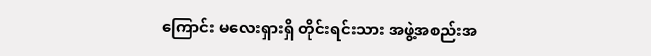ကြောင်း မလေးရှားရှိ တိုင်းရင်းသား အဖွဲ့အစည်းအ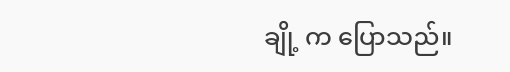ချို့ က ပြောသည်။